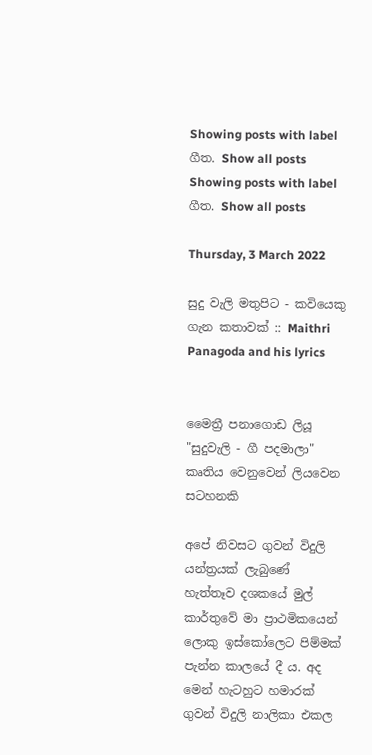Showing posts with label ගීත. Show all posts
Showing posts with label ගීත. Show all posts

Thursday, 3 March 2022

සුදු වැලි මතුපිට - කවියෙකු ගැන කතාවක් :: Maithri Panagoda and his lyrics


මෛත්‍රී පනාගොඩ ලියූ "සුදුවැලි - ගී පදමාලා" කෘතිය වෙනුවෙන් ලියවෙන සටහනකි

අපේ නිවසට ගුවන් විදුලි යන්ත්‍රයක් ලැබුණේ හැත්තෑව දශකයේ මුල් කාර්තුවේ මා ප්‍රාථමිකයෙන් ලොකු ඉස්කෝලෙට පිම්මක් පැන්න කාලයේ දී ය. අද මෙන් හැටහුට හමාරක් ගුවන් විදුලි නාලිකා එකල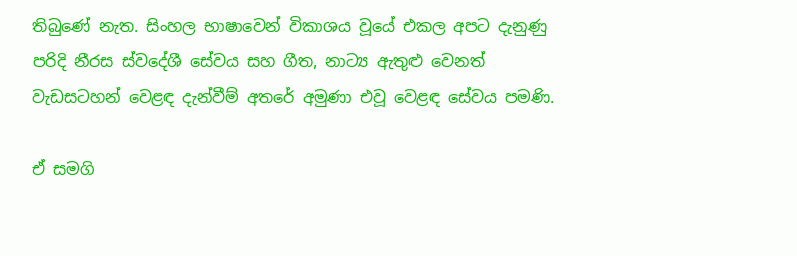තිබුණේ නැත. සිංහල භාෂාවෙන් විකාශය වූයේ එකල අපට දැනුණු පරිදි නීරස ස්වදේශී සේවය සහ ගීත, නාට්‍ය ඇතුළු වෙනත් වැඩසටහන් වෙළඳ දැන්වීම් අතරේ අමුණා එවූ වෙළඳ සේවය පමණි.

ඒ සමගි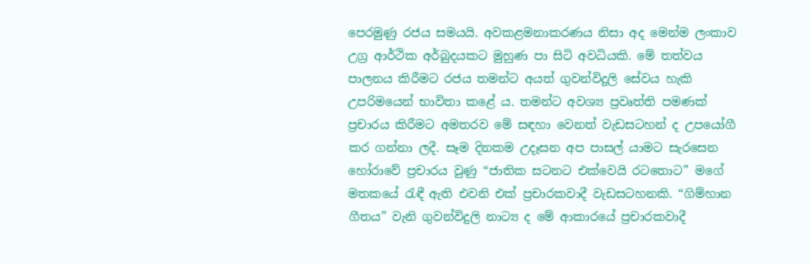පෙරමුණු රජය සමයයි. අවකළමනාකරණය නිසා අද මෙන්ම ලංකාව උග්‍ර ආර්ථික අර්බුදයකට මුහුණ පා සිටි අවධියකි. මේ තත්වය පාලනය කිරීමට රජය තමන්ට අයත් ගුවන්විදුලි සේවය හැකි උපරිමයෙන් භාවිතා කළේ ය. තමන්ට අවශ්‍ය ප්‍රවෘත්ති පමණක් ප්‍රචාරය කිරීමට අමතරව මේ සඳහා වෙනත් වැඩසටහන් ද උපයෝගී කර ගන්නා ලදී. සෑම දිනකම උදෑසන අප පාසල් යාමට සැරසෙන හෝරාවේ ප්‍රචාරය වුණු “ජාතික සටනට එක්වෙයි රටතොට” මගේ මතකයේ රැඳී ඇති එවනි එක් ප්‍රචාරකවාදී වැඩසටහනකි. “ගිම්හාන ගීතය” වැනි ගුවන්විදුලි නාට්‍ය ද මේ ආකාරයේ ප්‍රචාරකවාදී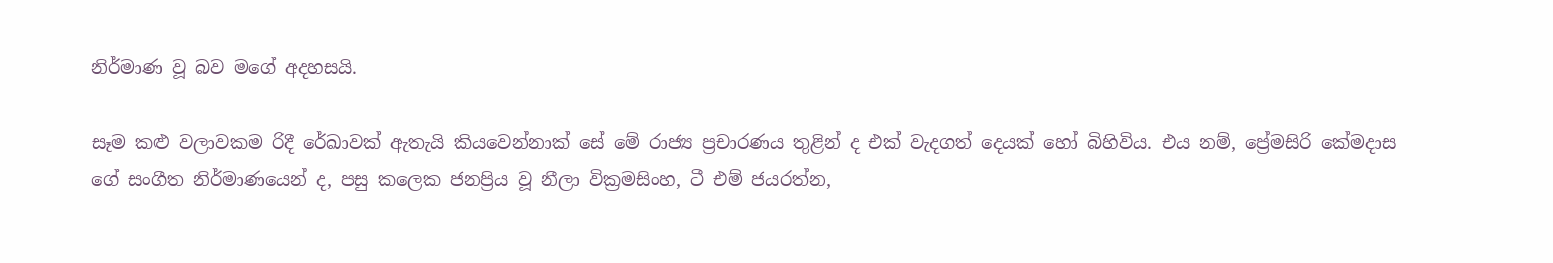නිර්මාණ වූ බව මගේ අදහසයි.

සෑම කළු වලාවකම රිදී රේඛාවක් ඇතැයි කියවෙන්නාක් සේ මේ රාජ්‍ය ප්‍රචාරණය තුළින් ද එක් වැදගත් දෙයක් හෝ බිහිවිය. එය නම්, ප්‍රේමසිරි කේමදාස ගේ සංගීත නිර්මාණයෙන් ද, පසු කලෙක ජනප්‍රිය වූ නීලා වික්‍රමසිංහ, ටී එම් ජයරත්න,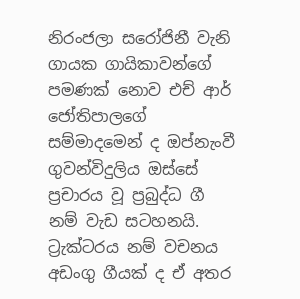නිරංජලා සරෝජිනී වැනි ගායක ගායිකාවන්ගේ පමණක් නොව එච් ආර් ජෝතිපාලගේ සම්මාදමෙන් ද ඔප්නැංවී ගුවන්විදුලිය ඔස්සේ ප්‍රචාරය වූ ප්‍රබුද්ධ ගී නම් වැඩ සටහනයි. ට්‍රැක්ටරය නම් වචනය අඩංගු ගීයක් ද ඒ අතර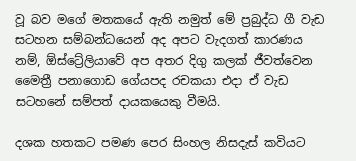වූ බව මගේ මතකයේ ඇති නමුත් මේ ප්‍රබුද්ධ ගී වැඩ සටහන සම්බන්ධයෙන් අද අපට වැදගත් කාරණය නම්, ඕස්ට්‍රේලියාවේ අප අතර දිගු කලක් ජීවත්වෙන මෛත්‍රී පනාගොඩ ගේයපද රචකයා එදා ඒ වැඩ සටහනේ සම්පත් දායකයෙකු වීමයි.

දශක හතකට පමණ පෙර සිංහල නිසදැස් කවියට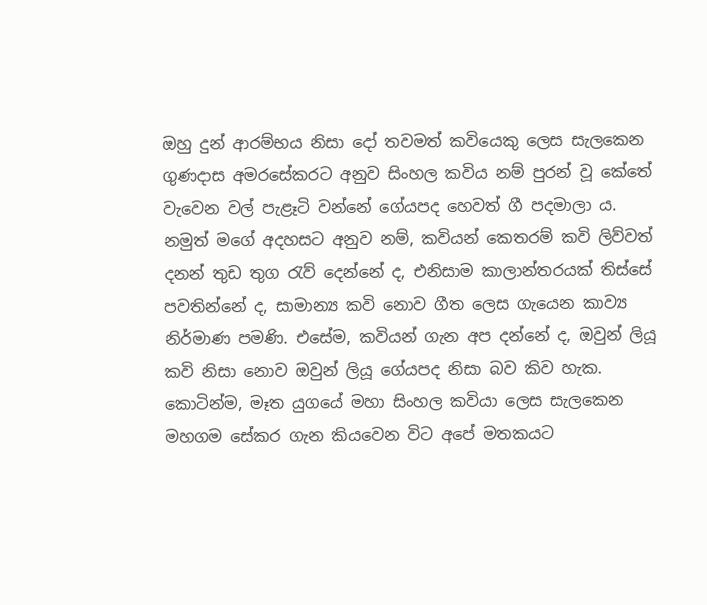ඔහු දුන් ආරම්භය නිසා දෝ තවමත් කවියෙකු ලෙස සැලකෙන ගුණදාස අමරසේකරට අනුව සිංහල කවිය නම් පුරන් වූ කේතේ වැවෙන වල් පැළෑටි වන්නේ ගේයපද හෙවත් ගී පදමාලා ය. නමුත් මගේ අදහසට අනුව නම්, කවියන් කෙතරම් කවි ලිව්වත් දනන් තුඩ තුග රැව් දෙන්නේ ද, එනිසාම කාලාන්තරයක් තිස්සේ පවතින්නේ ද, සාමාන්‍ය කවි නොව ගීත ලෙස ගැයෙන කාව්‍ය නිර්මාණ පමණි. එසේම, කවියන් ගැන අප දන්නේ ද, ඔවුන් ලියූ කවි නිසා නොව ඔවුන් ලියූ ගේයපද නිසා බව කිව හැක. කොටින්ම, මෑත යුගයේ මහා සිංහල කවියා ලෙස සැලකෙන මහගම සේකර ගැන කියවෙන විට අපේ මතකයට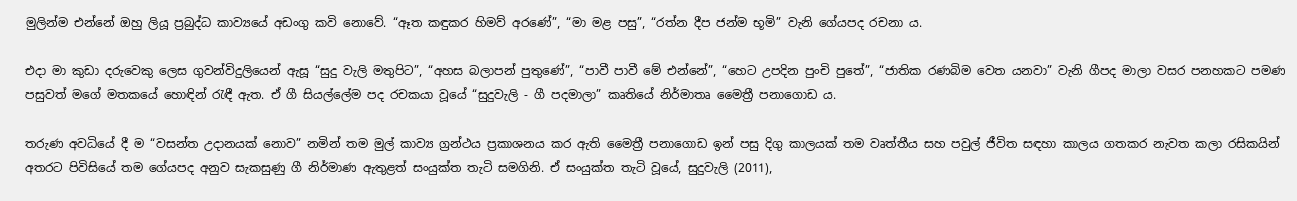මුලින්ම එන්නේ ඔහු ලියූ ප්‍රබුද්ධ කාව්‍යයේ අඩංගු කවි නොවේ. “ඈත කඳුකර හිමව් අරණේ”, “මා මළ පසු”, “රත්න දීප ජන්ම භූමි” වැනි ගේයපද රචනා ය.

එදා මා කුඩා දරුවෙකු ලෙස ගුවන්විදුලියෙන් ඇසූ “සුදු වැලි මතුපිට”, “අහස බලාපන් පුතුණේ”, “පාවී පාවී මේ එන්නේ”, “හෙට උපදින පුංචි පුතේ”, “ජාතික රණබිම වෙත යනවා” වැනි ගීපද මාලා වසර පනහකට පමණ පසුවත් මගේ මතකයේ හොඳින් රැඳී ඇත. ඒ ගී සියල්ලේම පද රචකයා වූයේ “සුදුවැලි - ගී පදමාලා” කෘතියේ නිර්මාතෘ මෛත්‍රී පනාගොඩ ය.

තරුණ අවධියේ දී ම “වසන්ත උදානයක් නොව” නමින් තම මුල් කාව්‍ය ග්‍රන්ථය ප්‍රකාශනය කර ඇති මෛත්‍රී පනාගොඩ ඉන් පසු දිගු කාලයක් තම වෘත්තීය සහ පවුල් ජීවිත සඳහා කාලය ගතකර නැවත කලා රසිකයින් අතරට පිවිසියේ තම ගේයපද අනුව සැකසුණු ගී නිර්මාණ ඇතුළත් සං‍යුක්ත තැටි සමගිනි. ඒ සං‍යුක්ත තැටි වූයේ, සුදුවැලි (2011),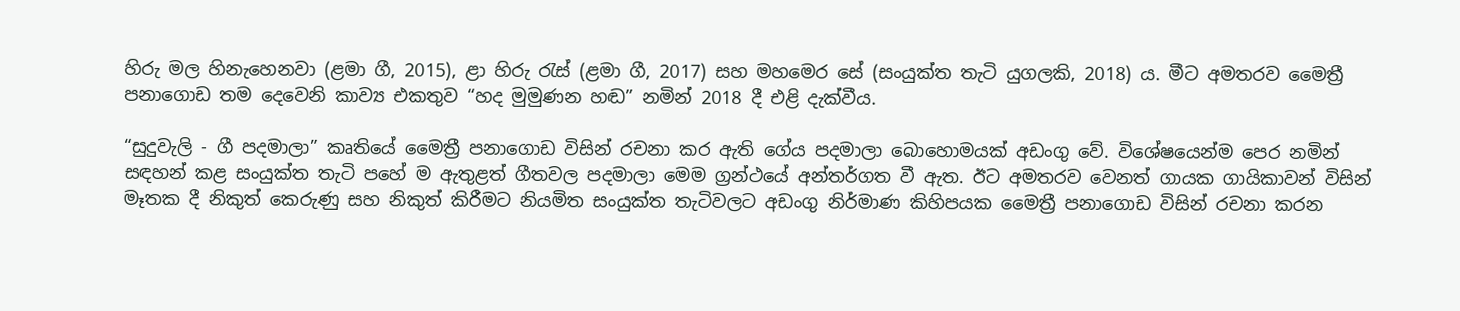හිරු මල හිනැහෙනවා (ළමා ගී, 2015), ළා හිරු රැස් (ළමා ගී, 2017) සහ මහමෙර සේ (සංයුක්ත තැටි යුගලකි, 2018) ය. මීට අමතරව මෛත්‍රී පනාගොඩ තම දෙවෙනි කාව්‍ය එකතුව “හද මුමුණන හඬ” නමින් 2018 දී එළි දැක්වීය.

“සුදුවැලි - ගී පදමාලා” කෘතියේ මෛත්‍රී පනාගොඩ විසින් රචනා කර ඇති ගේය පදමාලා බොහොමයක් අඩංගු වේ. විශේෂයෙන්ම පෙර නමින් සඳහන් කළ සං‍යුක්ත තැටි පහේ ම ඇතුළත් ගීතවල පදමාලා මෙම ග්‍රන්ථයේ අන්තර්ගත වී ඇත. ඊට අමතරව වෙනත් ගායක ගායිකාවන් විසින් මෑතක දී නිකුත් කෙරුණු සහ නිකුත් කිරීමට නියමිත සං‍යුක්ත තැටිවලට අඩංගු නිර්මාණ කිහිපයක මෛත්‍රී පනාගොඩ විසින් රචනා කරන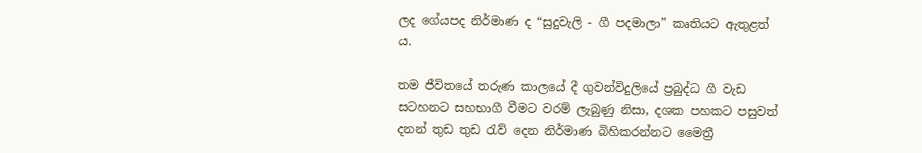ලද ගේයපද නිර්මාණ ද “සුදුවැලි - ගී පදමාලා” කෘතියට ඇතුළත් ය.

තම ජීවිතයේ තරුණ කාලයේ දී ගුවන්විදුලියේ ප්‍රබුද්ධ ගී වැඩ සටහනට සහභාගී වීමට වරම් ලැබුණු නිසා, දශක පහකට පසුවත් දනන් තුඩ තුඩ රැව් දෙන නිර්මාණ බිහිකරන්නට මෛත්‍රී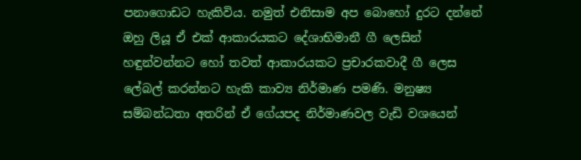පනාගොඩට හැකිවිය. නමුත් එනිසාම අප බොහෝ දුරට දන්නේ ඔහු ලියූ ඒ එක් ආකාරයකට දේශාභිමානී ගී ලෙසින් හඳුන්වන්නට හෝ තවත් ආකාරයකට ප්‍රචාරකවාදී ගී ලෙස ලේබල් කරන්නට හැකි කාව්‍ය නිර්මාණ පමණි. මනුෂ්‍ය සම්බන්ධතා අතරින් ඒ ගේයපද නිර්මාණවල වැඩි වශයෙන්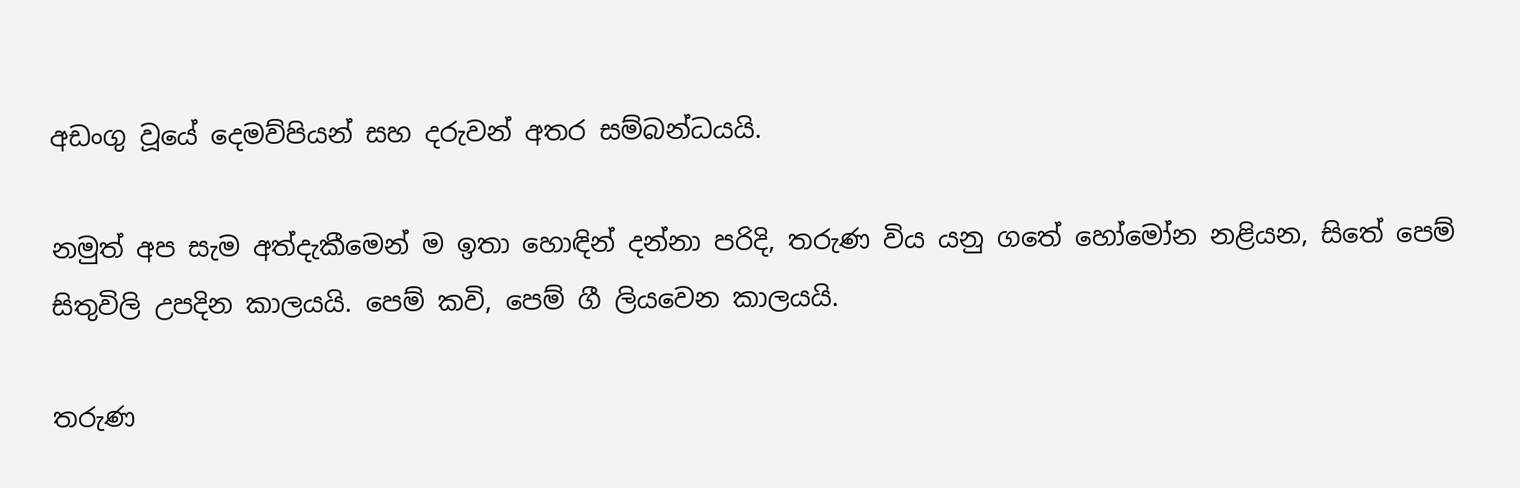අඩංගු වූයේ දෙමව්පියන් සහ දරුවන් අතර සම්බන්ධයයි.

නමුත් අප සැම අත්දැකීමෙන් ම ඉතා හොඳින් දන්නා පරිදි, තරුණ විය යනු ගතේ හෝමෝන නළියන, සිතේ පෙම් සිතුවිලි උපදින කාලයයි. පෙම් කවි, පෙම් ගී ලියවෙන කාලයයි.

තරුණ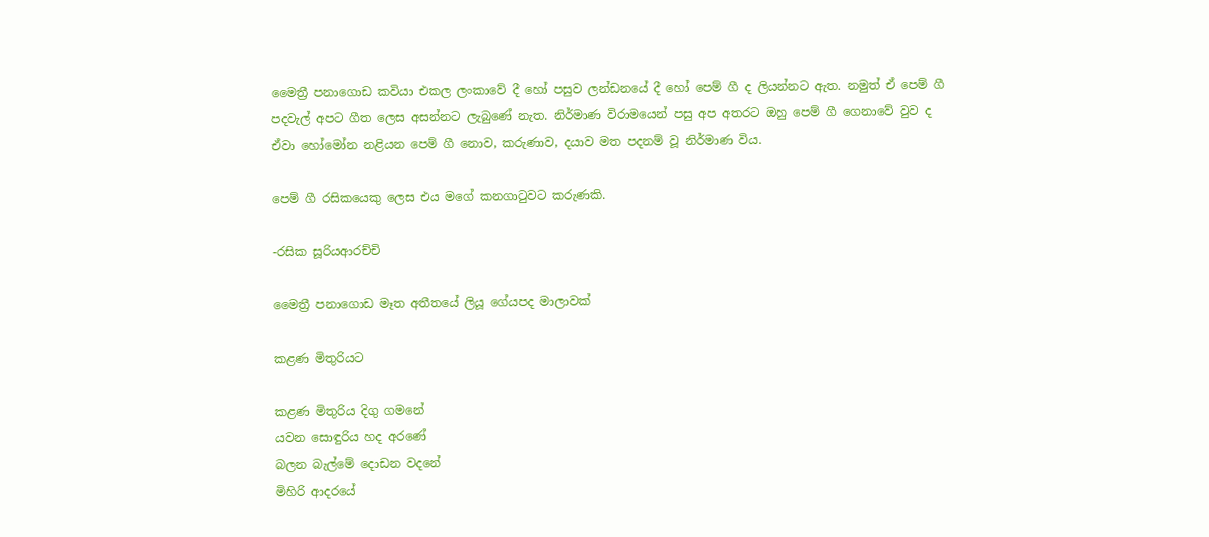මෛත්‍රී පනාගොඩ කවියා එකල ලංකාවේ දී හෝ පසුව ලන්ඩනයේ දී හෝ පෙම් ගී ද ලියන්නට ඇත. නමුත් ඒ පෙම් ගී පදවැල් අපට ගීත ලෙස අසන්නට ලැබුණේ නැත. නිර්මාණ විරාමයෙන් පසු අප අතරට ඔහු පෙම් ගී ගෙනාවේ වුව ද ඒවා හෝමෝන නළියන පෙම් ගී නොව, කරුණාව, දයාව මත පදනම් වූ නිර්මාණ විය.

පෙම් ගී රසිකයෙකු ලෙස එය මගේ කනගාටුවට කරුණකි.

-රසික සූරියආරච්චි

මෛත්‍රී පනාගොඩ මෑත අතීතයේ ලියූ ගේයපද මාලාවක්

කළණ මිතුරියට

කළණ මිතුරිය දිගු ගමනේ
යවන සොඳුරිය හද අරණේ
බලන බැල්මේ දොඩන වදනේ
මිහිරි ආදරයේ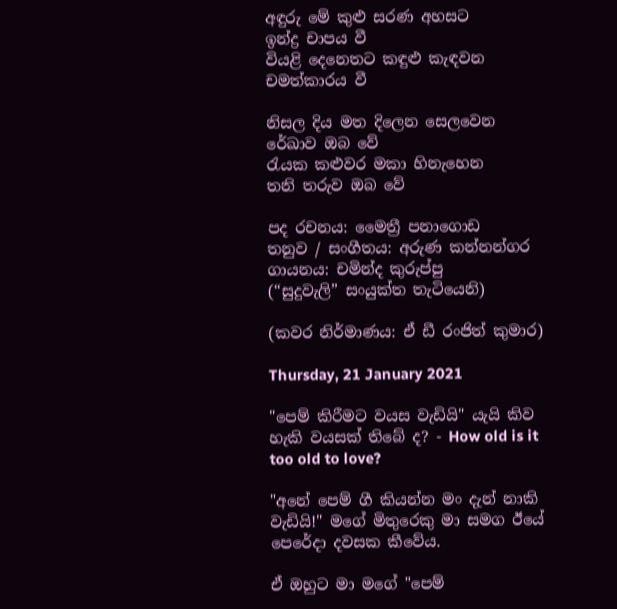අඳුරු මේ කුළු සරණ අහසට
ඉන්ද්‍ර චාපය වී
වියළි දෙනෙතට කඳුළු කැඳවන
චමත්කාරය වී

නිසල දිය මත දිලෙන සෙලවෙන
රේඛාව ඔබ වේ
රැයක කළුවර මකා හිනැහෙන
තනි තරුව ඔබ වේ

පද රචනය: මෛත්‍රී පනාගොඩ
තනුව / සංගීතය: අරුණ කන්නන්ගර
ගායනය: චමින්ද කුරුප්පු
(“සුදුවැලි” සං‍යුක්ත තැටියෙනි)

(කවර නිර්මාණය: ඒ ඩී රංජිත් කුමාර)

Thursday, 21 January 2021

"පෙම් කිරීමට වයස වැඩියි" යැයි කිව හැකි වයසක් තිබේ ද? - How old is it too old to love?

"අනේ පෙම් ගී කියන්න මං දැන් නාකි වැඩියි!" මගේ මිතුරෙකු මා සමග ඊයේ පෙරේදා දවසක කීවේය.

ඒ ඔහුට මා මගේ "පෙම්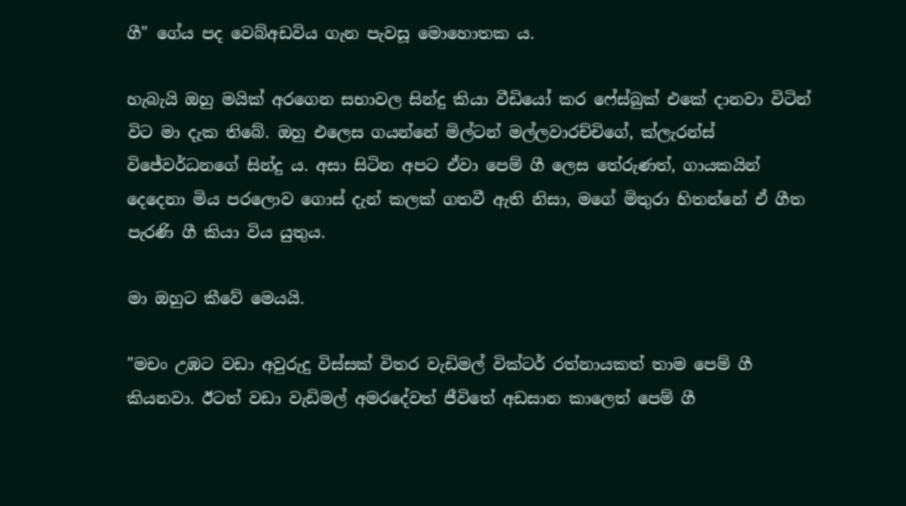ගී" ගේය පද වෙබ්අඩවිය ගැන පැවසූ මොහොතක ය.

හැබැයි ඔහු මයික් අරගෙන සභාවල සින්දු කියා වීඩියෝ කර ෆේස්බුක් එකේ දානවා විටින් විට මා දැක තිබේ. ඔහු එලෙස ගයන්නේ මිල්ටන් මල්ලවාරච්චිගේ, ක්ලැරන්ස් විජේවර්ධනගේ සින්දු ය. අසා සිටින අපට ඒවා පෙම් ගී ලෙස තේරුණත්, ගායකයින් දෙදෙනා මිය පරලොව ගොස් දැන් කලක් ගතවී ඇති නිසා, මගේ මිතුරා හිතන්නේ ඒ ගීත පැරණි ගී කියා විය යුතුය.

මා ඔහුට කීවේ මෙයයි.

"මචං උඹට වඩා අවුරුදු විස්සක් විතර වැඩිමල් වික්ටර් රත්නායකත් තාම පෙම් ගී කියනවා. ඊටත් වඩා වැඩිමල් අමරදේවත් ජීවිතේ අඩසාන කාලෙත් පෙම් ගී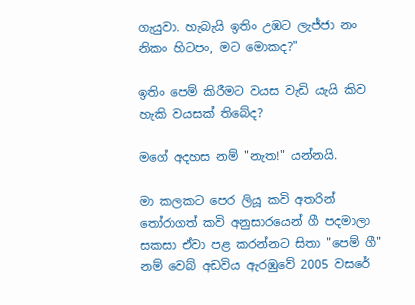ගැයුවා. හැබැයි ඉතිං උඹට ලැජ්ජා නං නිකං හිටපං, මට මොකද?"

ඉතිං පෙම් කිරීමට වයස වැඩි යැයි කිව හැකි වයසක් තිබේද?

මගේ අදහස නම් "නැත!" යන්නයි.

මා කලකට පෙර ලියූ කවි අතරින් තෝරාගත් කවි අනුසාරයෙන් ගී පදමාලා සකසා ඒවා පළ කරන්නට සිතා "පෙම් ගී" නම් වෙබ් අඩවිය ඇරඹුවේ 2005 වසරේ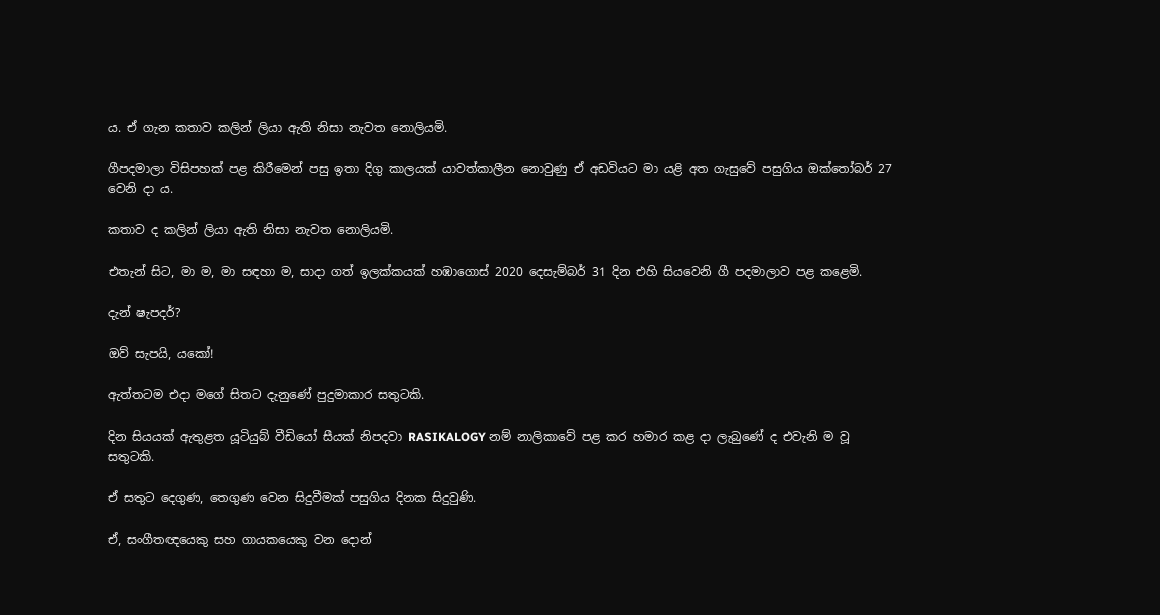ය. ඒ ගැන කතාව කලින් ලියා ඇති නිසා නැවත නොලියමි.

ගීපදමාලා විසිපහක් පළ කිරීමෙන් පසු ඉතා දිගු කාලයක් යාවත්කාලීන නොවුණු ඒ අඩවියට මා යළි අත ගැසුවේ පසුගිය ඔක්තෝබර් 27 වෙනි දා ය.

කතාව ද කලින් ලියා ඇති නිසා නැවත නොලියමි.

එතැන් සිට, මා ම, මා සඳහා ම, සාදා ගත් ඉලක්කයක් හඹාගොස් 2020 දෙසැම්බර් 31 දින එහි සියවෙනි ගී පදමාලාව පළ කළෙමි.

දැන් ෂැපදර්?

ඔව් සැපයි, යකෝ!

ඇත්තටම එදා මගේ සිතට දැනුණේ පුදුමාකාර සතුටකි.

දින සියයක් ඇතුළත යූටියුබ් වීඩියෝ සීයක් නිපදවා RASIKALOGY නම් නාලිකාවේ පළ කර හමාර කළ දා ලැබුණේ ද එවැනි ම වූ සතුටකි.

ඒ සතුට දෙගුණ, තෙගුණ වෙන සිදුවීමක් පසුගිය දිනක සිදුවුණි.

ඒ, සංගීතඥයෙකු සහ ගායකයෙකු වන දොන්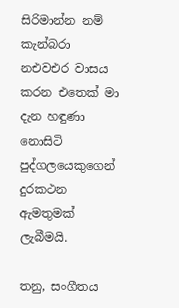සිරිමාන්න නම් කැන්බරා නඑවඑර වාසය කරන එතෙක් මා දැන හඳුණා නොසිටි පුද්ගලයෙකුගෙන් දුරකථන ඇමතුමක් ලැබීමයි.

තනු, සංගීතය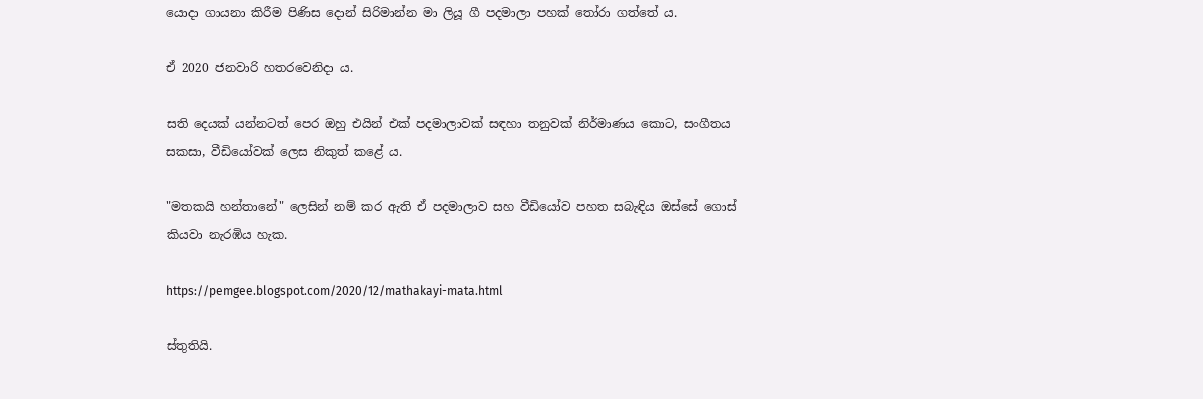යොදා ගායනා කිරීම පිණිස දොන් සිරිමාන්න මා ලියූ ගී පදමාලා පහක් තෝරා ගත්තේ ය.

ඒ 2020 ජනවාරි හතරවෙනිදා ය.

සති දෙයක් යන්නටත් පෙර ඔහු එයින් එක් පදමාලාවක් සඳහා තනුවක් නිර්මාණය කොට, සංගීතය සකසා, වීඩියෝවක් ලෙස නිකුත් කළේ ය.

"මතකයි හන්තානේ" ලෙසින් නම් කර ඇති ඒ පදමාලාව සහ වීඩියෝව පහත සබැඳිය ඔස්සේ ගොස් කියවා නැරඹිය හැක.

https://pemgee.blogspot.com/2020/12/mathakayi-mata.html

ස්තුතියි.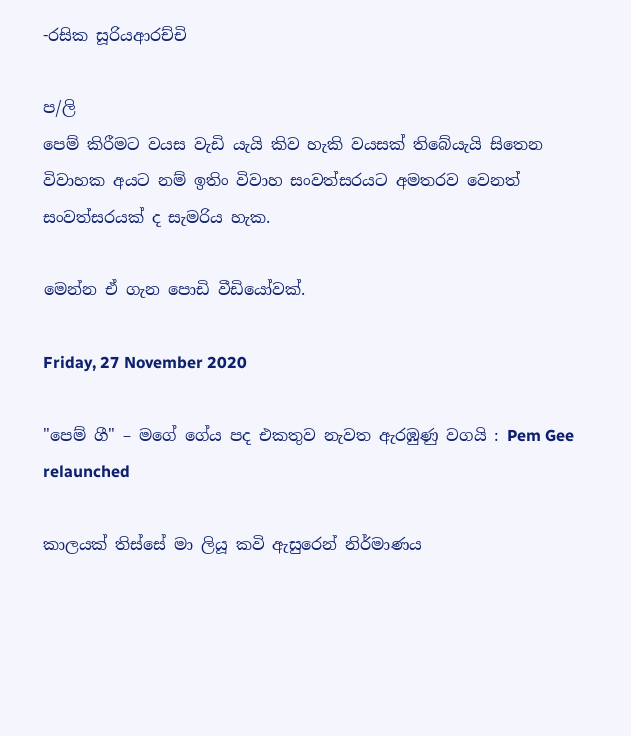-රසික සූරියආරච්චි

ප/ලි
පෙම් කිරීමට වයස වැඩි යැයි කිව හැකි වයසක් තිබේයැයි සිතෙන විවාහක අයට නම් ඉතිං විවාහ සංවත්සරයට අමතරව වෙනත් සංවත්සරයක් ද සැමරිය හැක.

මෙන්න ඒ ගැන පොඩි වීඩියෝවක්.

Friday, 27 November 2020

"පෙම් ගී" – මගේ ගේය පද එකතුව නැවත ඇරඹුණු වගයි : Pem Gee relaunched

කාලයක් තිස්සේ මා ලියූ කවි ඇසුරෙන් නිර්මාණය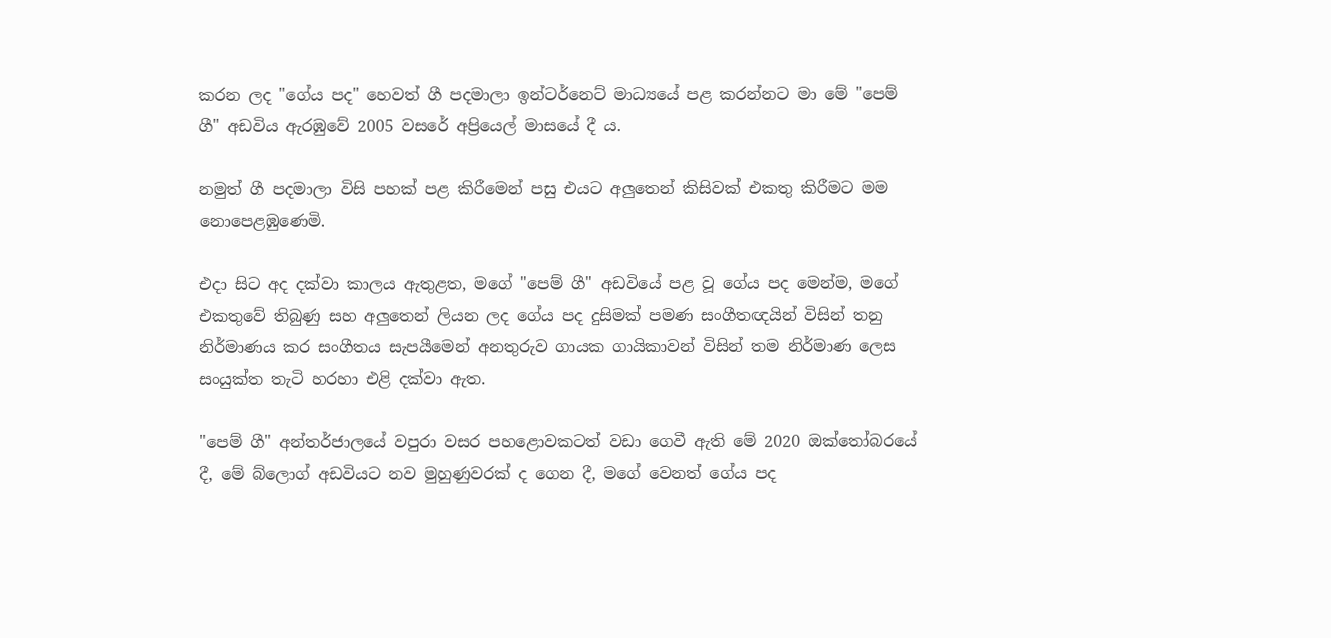කරන ලද "ගේය පද" හෙවත් ගී පදමාලා ඉන්ටර්නෙට් මාධ්‍යයේ පළ කරන්නට මා මේ "පෙම් ගී" අඩවිය ඇරඹුවේ 2005 වසරේ අප්‍රියෙල් මාසයේ දී ය.

නමුත් ගී පදමාලා විසි පහක් පළ කිරීමෙන් පසු එයට අලුතෙන් කිසිවක් එකතු කිරීමට මම නොපෙළඹුණෙමි.

එදා සිට අද දක්වා කාලය ඇතුළත, මගේ "පෙම් ගී" අඩවියේ පළ වූ ගේය පද මෙන්ම, මගේ එකතුවේ තිබුණු සහ අලුතෙන් ලියන ලද ගේය පද දුසිමක් පමණ සංගීතඥයින් විසින් තනු නිර්මාණය කර සංගීතය සැපයීමෙන් අනතුරුව ගායක ගායිකාවන් විසින් තම නිර්මාණ ලෙස සංයුක්ත තැටි හරහා එළි දක්වා ඇත.

"පෙම් ගී" අන්තර්ජාලයේ වපුරා වසර පහළොවකටත් වඩා ගෙවී ඇති මේ 2020 ඔක්තෝබරයේ දී, මේ බ්ලොග් අඩවියට නව මුහුණුවරක් ද ගෙන දී, මගේ වෙනත් ගේය පද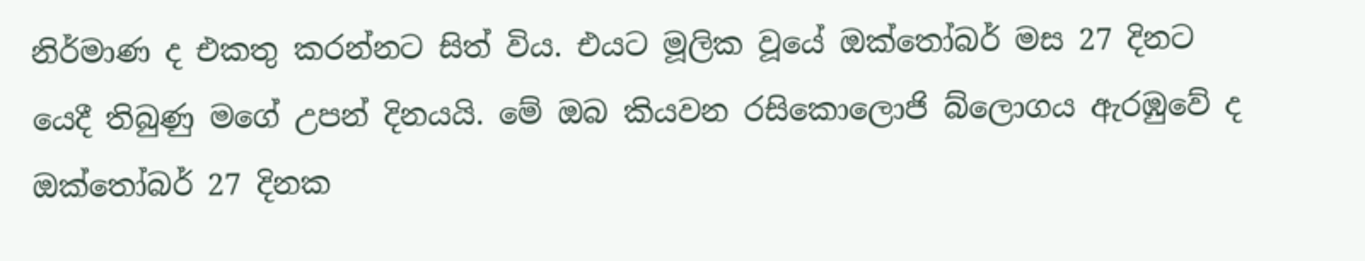නිර්මාණ ද එකතු කරන්නට සිත් විය. එයට මූලික වූයේ ඔක්තෝබර් මස 27 දිනට යෙදී තිබුණු මගේ උපන් දිනයයි. මේ ඔබ කියවන රසිකොලොජි බ්ලොගය ඇරඹුවේ ද ඔක්තෝබර් 27 දිනක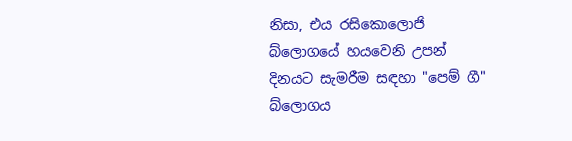නිසා, එය රසිකොලොජි බ්ලොගයේ හයවෙනි උපන් දිනයට සැමරීම සඳහා "පෙම් ගී" බ්ලොගය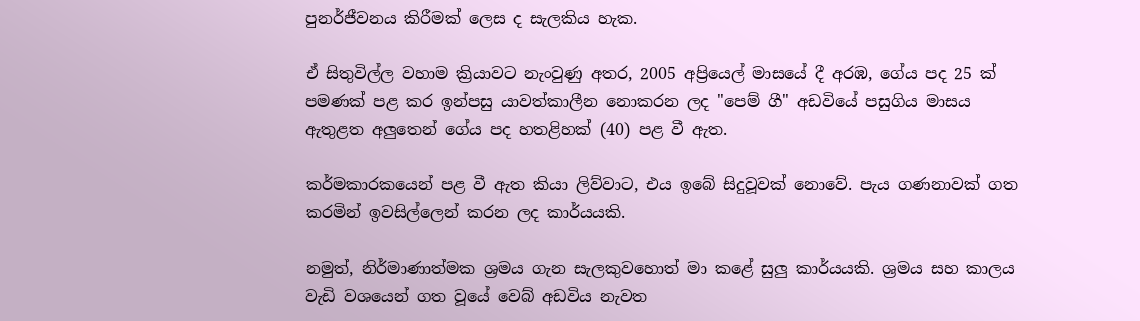පුනර්ජීවනය කිරීමක් ලෙස ද සැලකිය හැක.

ඒ සිතුවිල්ල වහාම ක්‍රියාවට නැංවුණු අතර, 2005 අප්‍රියෙල් මාසයේ දී අරඹ, ගේය පද 25 ක් පමණක් පළ කර ඉන්පසු යාවත්කාලීන නොකරන ලද "පෙම් ගී" අඩවියේ පසුගිය මාසය ඇතුළත අලුතෙන් ගේය පද හතළිහක් (40) පළ වී ඇත.

කර්මකාරකයෙන් පළ වී ඇත කියා ලිව්වාට, එය ඉබේ සිදුවූවක් නොවේ. පැය ගණනාවක් ගත කරමින් ඉවසිල්ලෙන් කරන ලද කාර්යයකි.

නමුත්, නිර්මාණාත්මක ශ්‍රමය ගැන සැලකුවහොත් මා කළේ සුලු කාර්යයකි. ශ්‍රමය සහ කාලය වැඩි වශයෙන් ගත වූයේ වෙබ් අඩවිය නැවත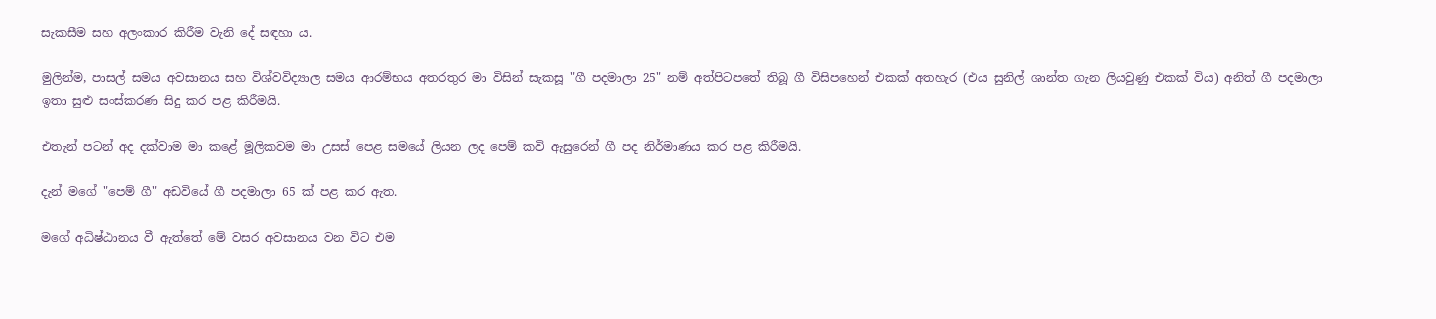සැකසීම සහ අලංකාර කිරීම වැනි දේ සඳහා ය.

මුලින්ම, පාසල් සමය අවසානය සහ විශ්වවිද්‍යාල සමය ආරම්භය අතරතුර මා විසින් සැකසූ "ගී පදමාලා 25" නම් අත්පිටපතේ තිබූ ගී විසිපහෙන් එකක් අතහැර (එය සුනිල් ශාන්ත ගැන ලියවුණු එකක් විය) අනිත් ගී පදමාලා ඉතා සුළු සංස්කරණ සිදු කර පළ කිරීමයි.

එතැන් පටන් අද දක්වාම මා කළේ මූලිකවම මා උසස් පෙළ සමයේ ලියන ලද පෙම් කවි ඇසුරෙන් ගී පද නිර්මාණය කර පළ කිරීමයි.

දැන් මගේ "පෙම් ගී" අඩවියේ ගී පදමාලා 65 ක් පළ කර ඇත.

මගේ අධිෂ්ඨානය වී ඇත්තේ මේ වසර අවසානය වන විට එම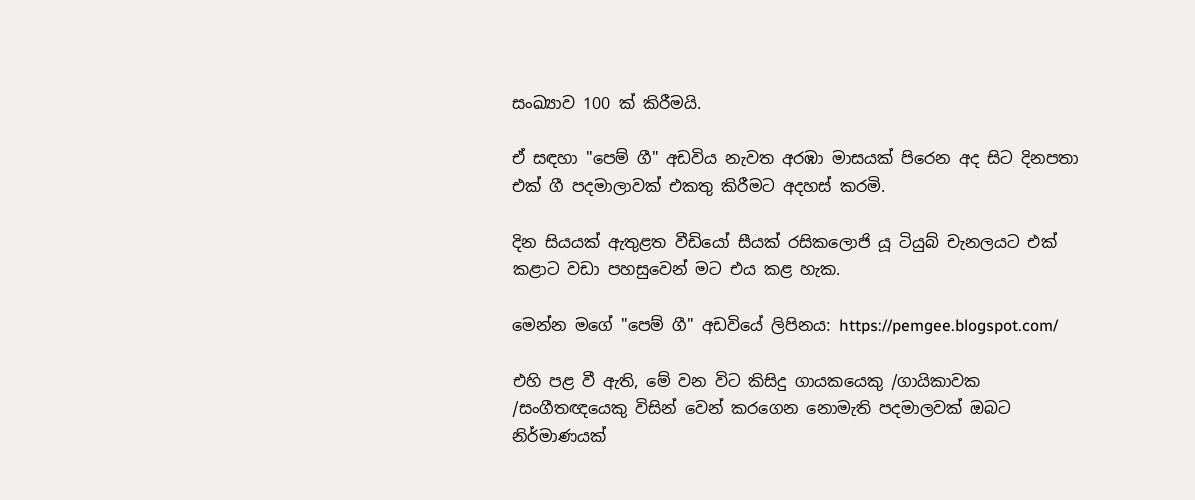සංඛ්‍යාව 100 ක් කිරීමයි.

ඒ සඳහා "පෙම් ගී" අඩවිය නැවත අරඹා මාසයක් පිරෙන අද සිට දිනපතා එක් ගී පදමාලාවක් එකතු කිරීමට අදහස් කරමි.

දින සියයක් ඇතුළත වීඩියෝ සීයක් රසිකලොජි යූ ටියුබ් චැනලයට එක් කළාට වඩා පහසුවෙන් මට එය කළ හැක.

මෙන්න මගේ "පෙම් ගී" අඩවියේ ලිපිනය: https://pemgee.blogspot.com/

එහි පළ වී ඇති, මේ වන විට කිසිදු ගායකයෙකු /ගායිකාවක /සංගීතඥයෙකු විසින් වෙන් කරගෙන නොමැති පදමාලවක් ඔබට නිර්මාණයක්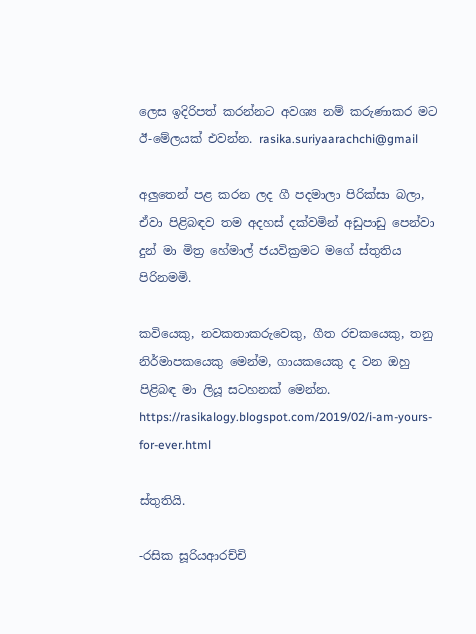ලෙස ඉදිරිපත් කරන්නට අවශ්‍ය නම් කරුණාකර මට ඊ-මේලයක් එවන්න. rasika.suriyaarachchi@gmail

අලුතෙන් පළ කරන ලද ගී පදමාලා පිරික්සා බලා, ඒවා පිළිබඳව තම අදහස් දක්වමින් අඩුපාඩු පෙන්වා දුන් මා මිත්‍ර හේමාල් ජයවික්‍රමට මගේ ස්තුතිය පිරිනමමි.

කවියෙකු, නවකතාකරුවෙකු, ගීත රචකයෙකු, තනු නිර්මාපකයෙකු මෙන්ම, ගායකයෙකු ද වන ඔහු පිළිබඳ මා ලියූ සටහනක් මෙන්න. https://rasikalogy.blogspot.com/2019/02/i-am-yours-for-ever.html

ස්තුතියි.

-රසික සූරියආරච්චි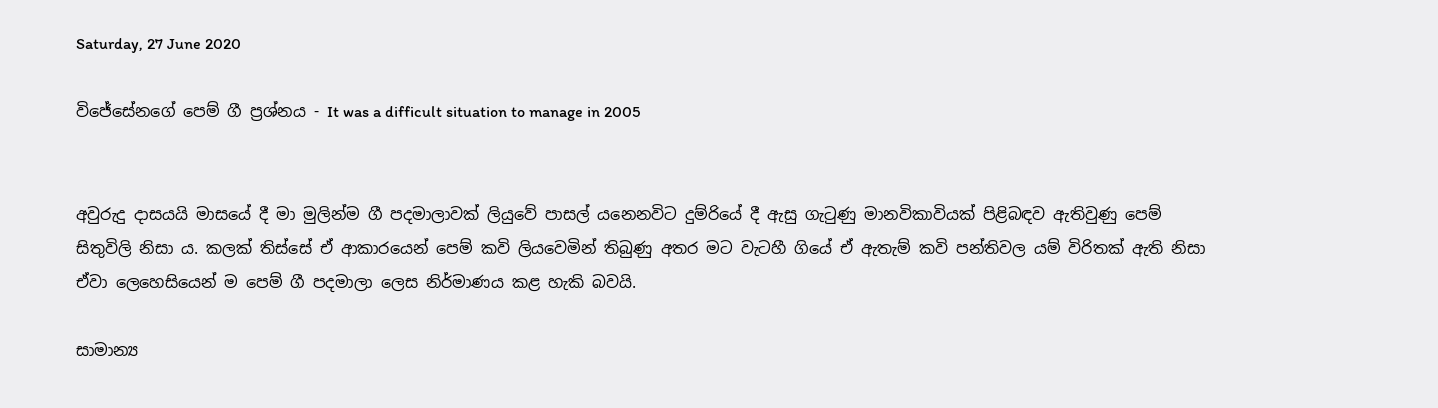Saturday, 27 June 2020

විජේසේනගේ පෙම් ගී ප්‍රශ්නය - It was a difficult situation to manage in 2005


අවුරුදු දාසයයි මාසයේ දී මා මුලින්ම ගී පදමාලාවක් ලියුවේ පාසල් යනෙනවිට දුම්රියේ දී ඇසු ගැටුණු මානවිකාවියක් පිළිබඳව ඇතිවුණු පෙම් සිතුවිලි නිසා ය. කලක් තිස්සේ ඒ ආකාරයෙන් පෙම් කවි ලියවෙමින් තිබුණු අතර මට වැටහී ගියේ ඒ ඇතැම් කවි පන්තිවල යම් විරිතක් ඇති නිසා ඒවා ලෙහෙසියෙන් ම පෙම් ගී පදමාලා ලෙස නිර්මාණය කළ හැකි බවයි.

සාමාන්‍ය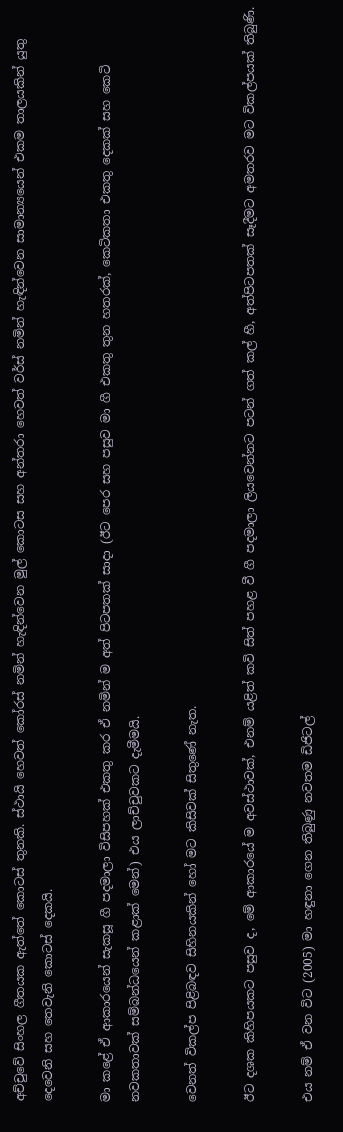අච්චුවේ සිංහල ගීතයක ඇත්තේ කොටස් තුනකි. ස්ථායි හෙවත් කෝරස් නමින් හැඳින්වෙන මුල් කොටස සහ අන්තරා හෙවත් වර්ස් නමින් හැඳින්වෙන සාමාන්‍යයෙන් එකම තාලයකින් යුතු දෙවෙනි සහ තෙවැනි කොටස් දෙකයි.

මා කළේ ඒ ආකාරයෙන් සැකසූ ගී පදමාලා විසිපහක් එකතු කර ඒ නමින් ම අත් පිටපතක් සාදා (ඊට පෙර සහ පසුව මා ගී එකතු තුන හතරක්, කෙටිකතා එකතු දෙකක් සහ කෙටි නවකතාවක් සම්බන්ධයෙන් කළාක් මෙන්) එය ලාච්චුවකට දැමීමයි.

වෙනත් විකල්ප පිළිබඳව සිහිනයකින් හෝ මට කිසිවක් සිතුණේ නැත.

ඊට දශක කිහිපයකට පසුව ද, මේ ආකාරයේ ම අවස්ථාවක්, එනම් යළිත් කවි සිත් පහළ වී ගී පදමාලා ලියවෙන්නට පටන් ගත් කල් හී, අත්පිටපතක් සෑදීමට අමතරව මට විකල්පයක් තිබුණි.

එය නම් ඒ වන විට (2005) මා හඳුනා ගෙන තිබුණු නවතම ඩිජිටල්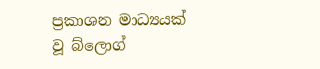ප්‍රකාශන මාධ්‍යයක් වූ බ්ලොග්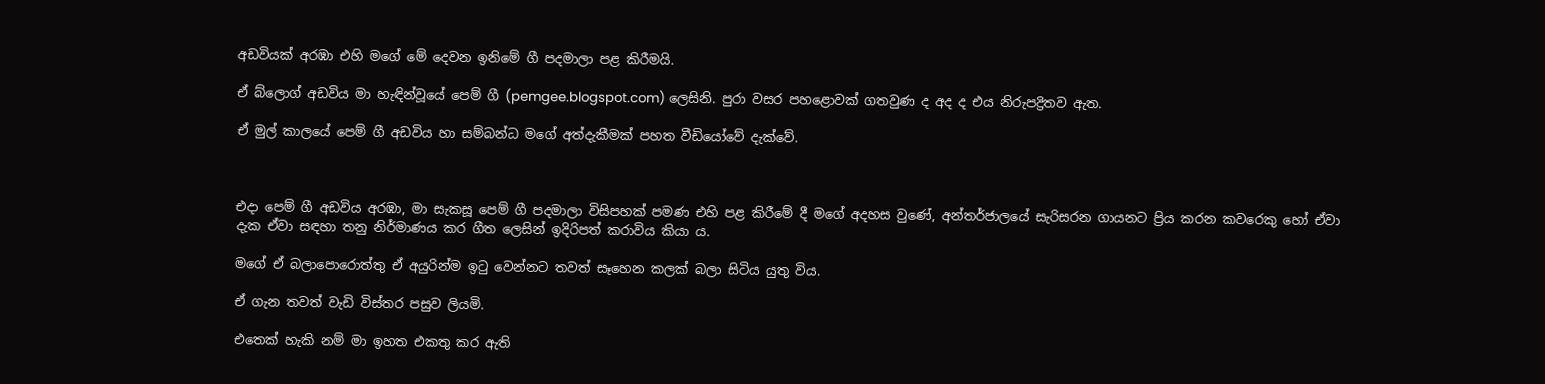අඩවියක් අරඹා එහි මගේ මේ දෙවන ඉනිමේ ගී පදමාලා පළ කිරීමයි.

ඒ බ්ලොග් අඩවිය මා හැඳින්වූයේ පෙම් ගී (pemgee.blogspot.com) ලෙසිනි. පුරා වසර පහළොවක් ගතවුණ ද අද ද එය නිරුපද්‍රිතව ඇත.

ඒ මුල් කාලයේ පෙම් ගී අඩවිය හා සම්බන්ධ මගේ අත්දැකීමක් පහත වීඩියෝවේ දැක්වේ.



එදා පෙම් ගී අඩවිය අරඹා, මා සැකසූ පෙම් ගී පදමාලා විසිපහක් පමණ එහි පළ කිරීමේ දී මගේ අදහස වුණේ, අන්තර්ජාලයේ සැරිසරන ගායනට ප්‍රිය කරන කවරෙකු හෝ ඒවා දැක ඒවා සඳහා තනු නිර්මාණය කර ගීත ලෙසින් ඉදිරිපත් කරාවිය කියා ය.

මගේ ඒ බලාපොරොත්තු ඒ අයුරින්ම ඉටු වෙන්නට තවත් සෑහෙන කලක් බලා සිටිය යුතු විය.

ඒ ගැන තවත් වැඩි විස්තර පසුව ලියමි.

එතෙක් හැකි නම් මා ඉහත එකතු කර ඇති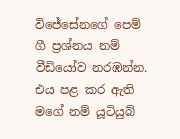විජේසේනගේ පෙම් ගී ප්‍රශ්නය නම් වීඩියෝව නරඹන්න. එය පළ කර ඇති මගේ නම් යූටියුබ්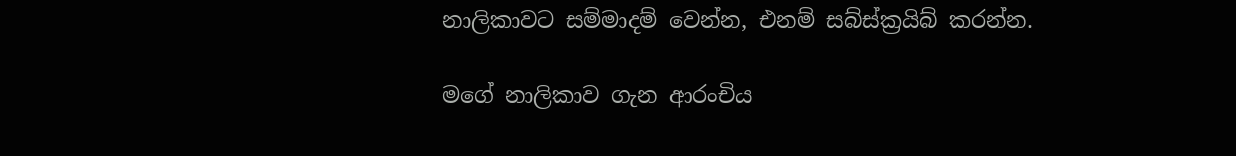නාලිකාවට සම්මාදම් වෙන්න, එනම් සබ්ස්ක්‍රයිබ් කරන්න.

මගේ නාලිකාව ගැන ආරංචිය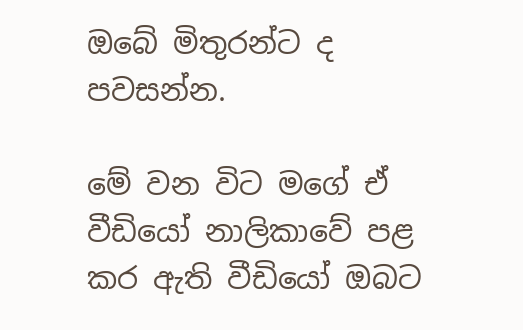ඔබේ මිතුරන්ට ද පවසන්න.

මේ වන විට මගේ ඒ වීඩියෝ නාලිකාවේ පළ කර ඇති වීඩියෝ ඔබට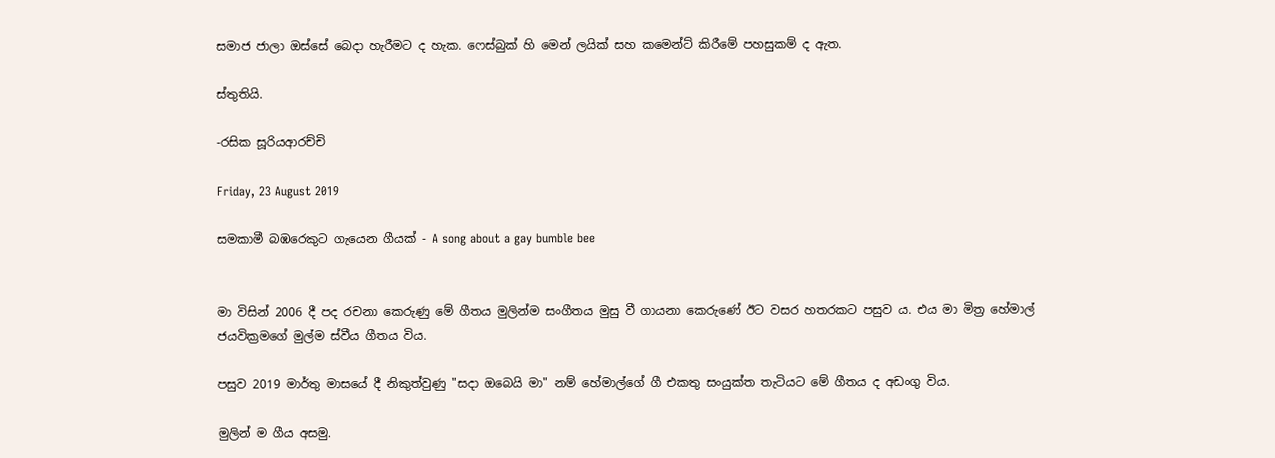සමාජ ජාලා ඔස්සේ බෙදා හැරීමට ද හැක. ෆෙස්බුක් හි මෙන් ලයික් සහ කමෙන්ට් කිරීමේ පහසුකම් ද ඇත.

ස්තුතියි.

-රසික සූරියආරච්චි

Friday, 23 August 2019

සමකාමී බඹරෙකුට ගැයෙන ගීයක් - A song about a gay bumble bee


මා විසින් 2006 දී පද රචනා කෙරුණු මේ ගීතය මුලින්ම සංගීතය මුසු වී ගායනා කෙරුණේ ඊට වසර හතරකට පසුව ය. එය මා මිත්‍ර හේමාල් ජයවික්‍රමගේ මුල්ම ස්වීය ගීතය විය.

පසුව 2019 මාර්තු මාසයේ දී නිකුත්වුණු "සදා ඔබෙයි මා" නම් හේමාල්ගේ ගී එකතු සංයුක්ත තැටියට මේ ගීතය ද අඩංගු විය.

මුලින් ම ගීය අසමු.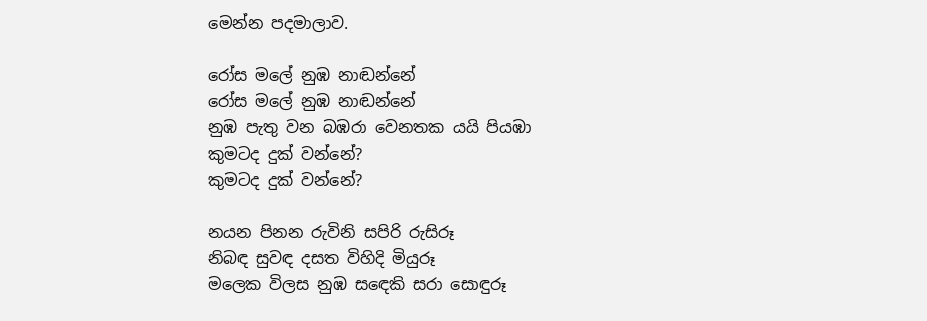මෙන්න පදමාලාව.

රෝස මලේ නුඹ නාඬන්නේ
රෝස මලේ නුඹ නාඬන්නේ
නුඹ පැතු වන බඹරා වෙනතක යයි පියඹා
කුමටද දුක් වන්නේ?
කුමටද දුක් වන්නේ?

නයන පිනන රුවිනි සපිරි රුසිරූ
නිබඳ සුවඳ දසත විහිදි මියුරූ
මලෙක විලස නුඹ සඳෙකි සරා සොඳුරූ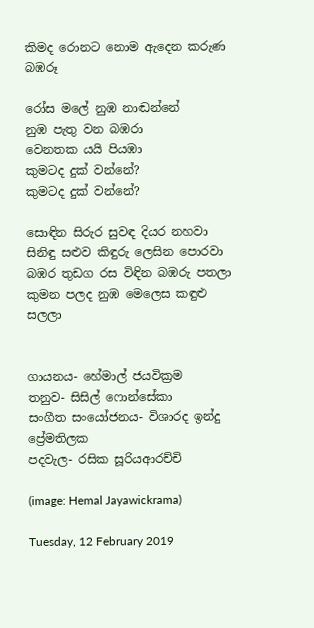කිමද රොනට නොම ඇදෙන කරුණ බඹරූ

රෝස මලේ නුඹ නාඬන්නේ
නුඹ පැතු වන බඹරා
වෙනතක යයි පියඹා
කුමටද දුක් වන්නේ?
කුමටද දුක් වන්නේ?

සොඳින සිරුර සුවඳ දියර නහවා
සිනිඳු සළුව කිඳුරු ලෙසින පොරවා
බඹර තුඩග රස විඳින බඹරු පතලා
කුමන පලද නුඹ මෙලෙස කඳුළු සලලා


ගායනය- හේමාල් ජයවික්‍රම
තනුව- සිසිල් ෆොන්සේකා
සංගීත සංයෝජනය- විශාරද ඉන්දු ප්‍රේමතිලක
පදවැල- රසික සූරියආරච්චි

(image: Hemal Jayawickrama)

Tuesday, 12 February 2019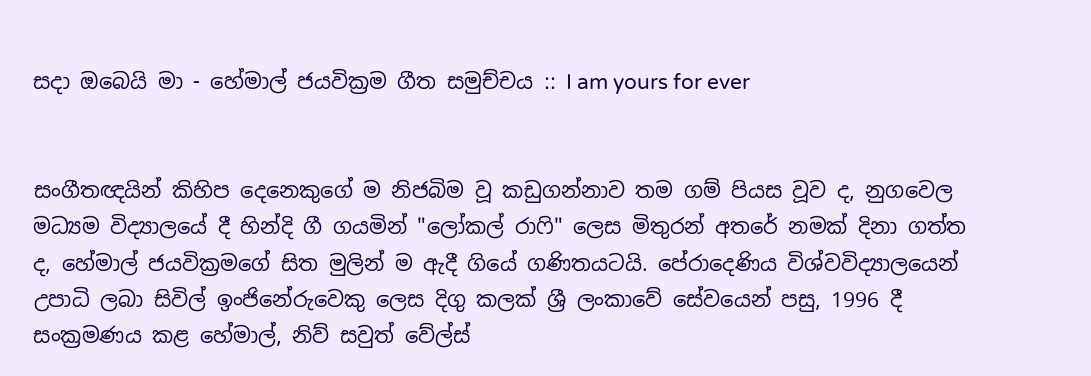සදා ඔබෙයි මා - හේමාල් ජයවික්‍රම ගීත සමුච්චය :: I am yours for ever


සංගීතඥයින් කිහිප දෙනෙකුගේ ම නිජබිම වූ කඩුගන්නාව තම ගම් පියස වූව ද, නුගවෙල මධ්‍යම විද්‍යාලයේ දී හින්දි ගී ගයමින් "ලෝකල් රාෆි" ලෙස මිතුරන් අතරේ නමක් දිනා ගත්ත ද, හේමාල් ජයවික්‍රමගේ සිත මුලින් ම ඇදී ගියේ ගණිතයටයි. පේරාදෙණිය විශ්වවිද්‍යාලයෙන් උපාධි ලබා සිවිල් ඉංජිනේරුවෙකු ලෙස දිගු කලක් ශ්‍රී ලංකාවේ සේවයෙන් පසු, 1996 දී සංක්‍රමණය කළ හේමාල්, නිව් සවුත් වේල්ස්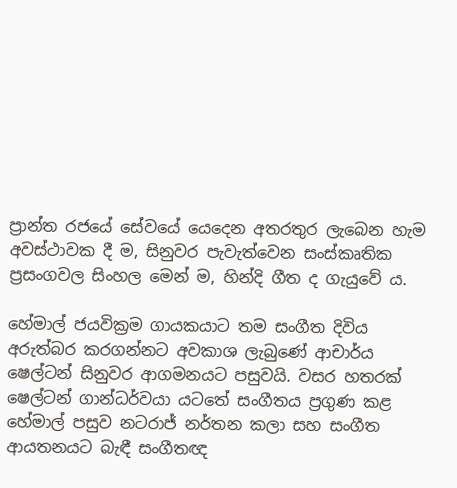ප්‍රාන්ත රජයේ සේවයේ යෙදෙන අතරතුර ලැබෙන හැම අවස්ථාවක දී ම, සිනුවර පැවැත්වෙන සංස්කෘතික ප්‍රසංගවල සිංහල මෙන් ම, හින්දි ගීත ද ගැයුවේ ය.

හේමාල් ජයවික්‍රම ගායකයාට තම සංගීත දිවිය අරුත්බර කරගන්නට අවකාශ ලැබුණේ ආචාර්ය ෂෙල්ටන් සිනුවර ආගමනයට පසුවයි. වසර හතරක් ෂෙල්ටන් ගාන්ධර්වයා යටතේ සංගීතය ප්‍රගුණ කළ හේමාල් පසුව නටරාජ් නර්තන කලා සහ සංගීත ආයතනයට බැඳී සංගීතඥ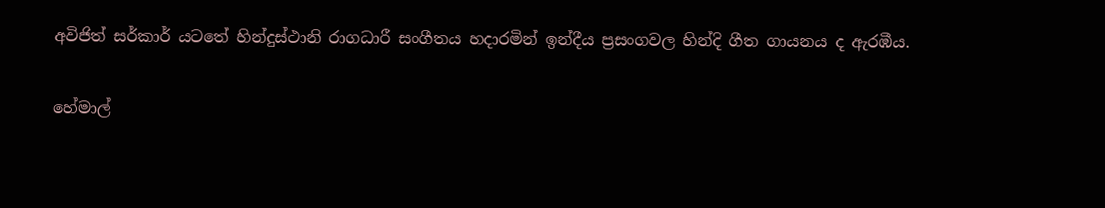අවිජිත් සර්කාර් යටතේ හින්දුස්ථානි රාගධාරී සංගීතය හදාරමින් ඉන්දීය ප්‍රසංගවල හින්දි ගීත ගායනය ද ඇරඹීය.

හේමාල්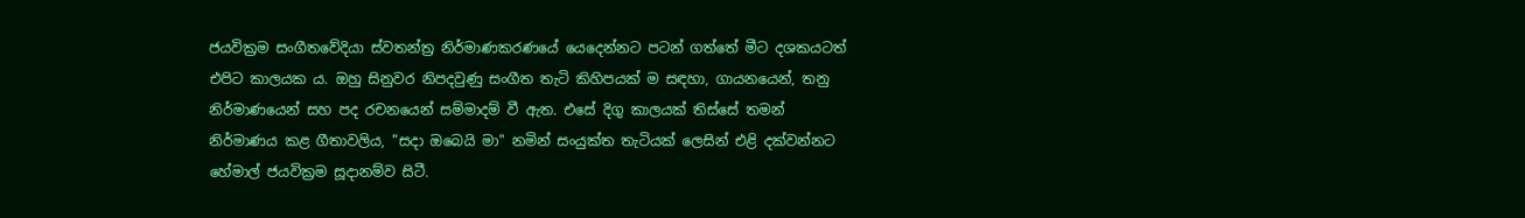ජයවික්‍රම සංගීතවේදියා ස්වතන්ත්‍ර නිර්මාණකරණයේ යෙදෙන්නට පටන් ගත්තේ මීට දශකයටත් එපිට කාලයක ය. ඔහු සිනුවර නිපදවුණු සංගීත තැටි කිහිපයක් ම සඳහා, ගායනයෙන්, තනු නිර්මාණයෙන් සහ පද රචනයෙන් සම්මාදම් වී ඇත. එසේ දිගු කාලයක් තිස්සේ තමන් නිර්මාණය කළ ගීතාවලිය, "සදා ඔබෙයි මා" නමින් සංයුක්ත තැටියක් ලෙසින් එළි දක්වන්නට හේමාල් ජයවික්‍රම සූදානම්ව සිටී.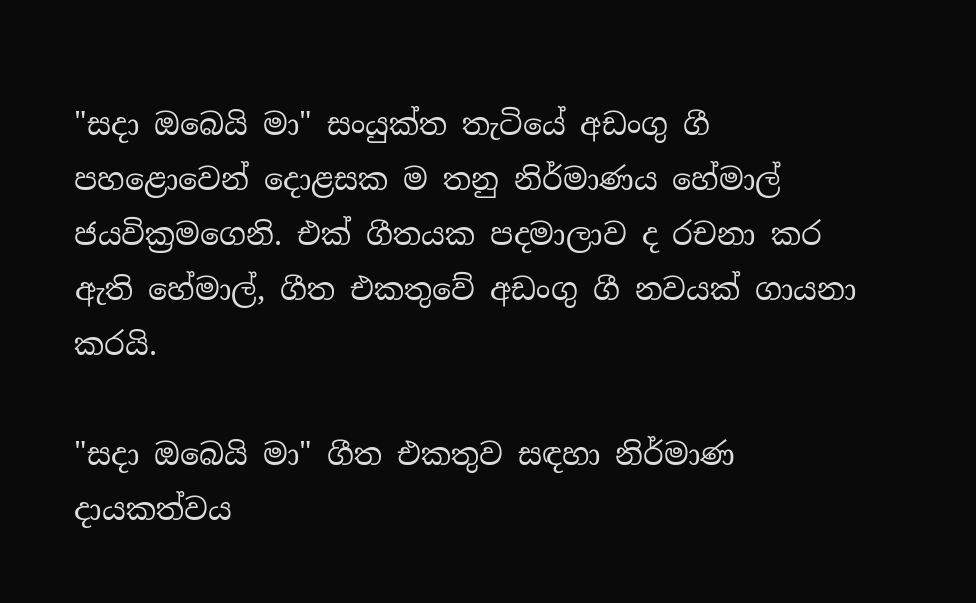"සදා ඔබෙයි මා" සංයුක්ත තැටියේ අඩංගු ගී පහළොවෙන් දොළසක ම තනු නිර්මාණය හේමාල් ජයවික්‍රමගෙනි. එක් ගීතයක පදමාලාව ද රචනා කර ඇති හේමාල්, ගීත එකතුවේ අඩංගු ගී නවයක් ගායනා කරයි.

"සදා ඔබෙයි මා" ගීත එකතුව සඳහා නිර්මාණ දායකත්වය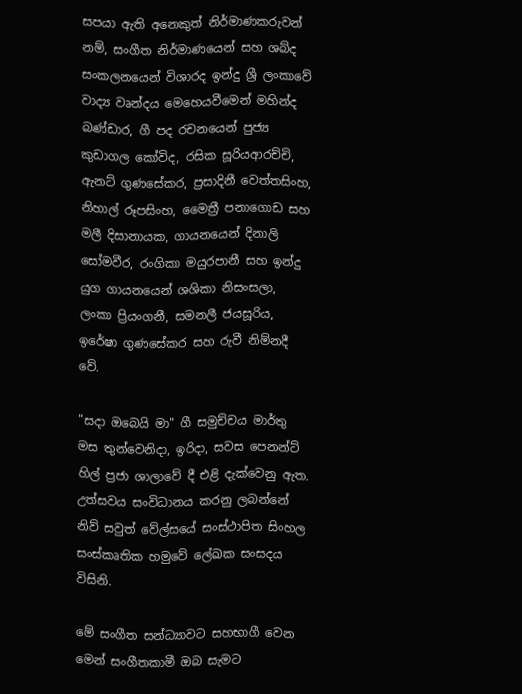සපයා ඇති අනෙකුත් නිර්මාණකරුවන් නම්, සංගීත නිර්මාණයෙන් සහ ශබ්ද සංකලනයෙන් විශාරද ඉන්දු ශ්‍රී ලංකාවේ වාද්‍ය වෘන්දය මෙහෙයවීමෙන් මහින්ද බණ්ඩාර, ගී පද රචනයෙන් පුජ්‍ය කුඩාගල කෝවිද, රසික සූරියආරච්චි, ඇනට් ගුණසේකර, ප්‍රසාදිනී වෙත්තසිංහ, නිහාල් රූපසිංහ, මෛත්‍රී පනාගොඩ සහ මලී දිසානායක, ගායනයෙන් දිනාලි සෝමවීර, රංගිකා මයුරපානී සහ ඉන්දු යුග ගායනයෙන් ශශිකා නිසංසලා, ලංකා ප්‍රියංගනී, සමනලී ජයසූරිය, ඉරේෂා ගුණසේකර සහ රුවී නිම්නදී වේ.

"සදා ඔබෙයි මා" ගී සමුච්චය මාර්තු මස තුන්වෙනිදා, ඉරිදා, සවස පෙනන්ට් හිල් ප්‍රජා ශාලාවේ දී එළි දැක්වෙනු ඇත. උත්සවය සංවිධානය කරනු ලබන්නේ නිව් සවුත් වේල්සයේ සංස්ථාපිත සිංහල සංස්කෘතික හමුවේ ලේඛක සංසදය විසිනි.

මේ සංගීත සන්ධ්‍යාවට සහභාගී වෙන මෙන් සංගීතකාමී ඔබ සැමට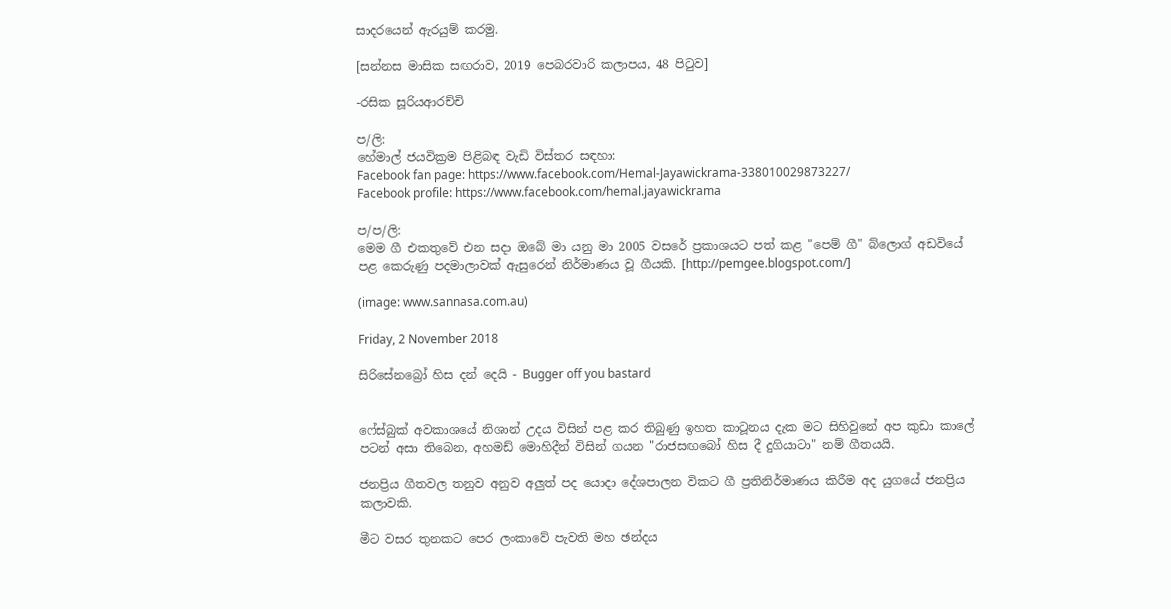සාදරයෙන් ඇරයුම් කරමු.

[සන්නස මාසික සඟරාව, 2019 පෙබරවාරි කලාපය, 48 පිටුව]

-රසික සූරියආරච්චි

ප/ලි:
හේමාල් ජයවික්‍රම පිළිබඳ වැඩි විස්තර සඳහා:
Facebook fan page: https://www.facebook.com/Hemal-Jayawickrama-338010029873227/
Facebook profile: https://www.facebook.com/hemal.jayawickrama

ප/ප/ලි:
මෙම ගී එකතුවේ එන සදා ඔබේ මා යනු මා 2005 වසරේ ප්‍රකාශයට පත් කළ "පෙම් ගී" බ්ලොග් අඩවියේ පළ කෙරුණු පදමාලාවක් ඇසුරෙන් නිර්මාණය වූ ගීයකි. [http://pemgee.blogspot.com/]

(image: www.sannasa.com.au)

Friday, 2 November 2018

සිරිසේනබ්‍රෝ හිස දන් දෙයි - Bugger off you bastard


ෆේස්බුක් අවකාශයේ නිශාන් උදය විසින් පළ කර තිබුණු ඉහත කාටූනය දැක මට සිහිවුනේ අප කුඩා කාලේ පටන් අසා තිබෙන, අහමඩ් මොහිදීන් විසින් ගයන "රාජසඟබෝ හිස දී දුගියාටා" නම් ගීතයයි.

ජනප්‍රිය ගීතවල තනුව අනුව අලුත් පද යොදා දේශපාලන විකට ගී ප්‍රතිනිර්මාණය කිරීම අද යුගයේ ජනප්‍රිය කලාවකි.

මීට වසර තුනකට පෙර ලංකාවේ පැවති මහ ඡන්දය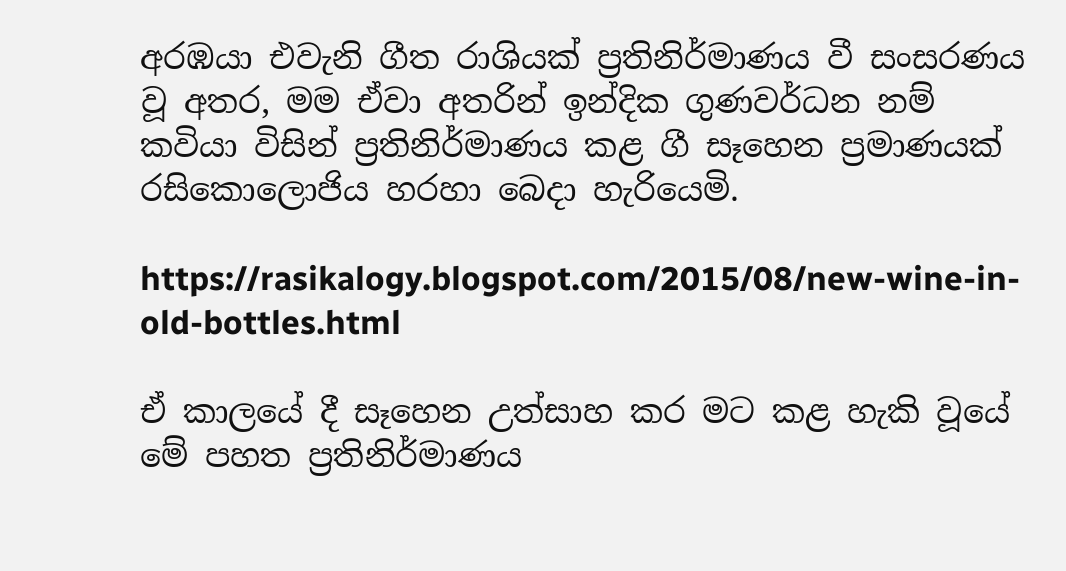අරඹයා එවැනි ගීත රාශියක් ප්‍රතිනිර්මාණය වී සංසරණය වූ අතර, මම ඒවා අතරින් ඉන්දික ගුණවර්ධන නම් කවියා විසින් ප්‍රතිනිර්මාණය කළ ගී සෑහෙන ප්‍රමාණයක් රසිකොලොජිය හරහා බෙදා හැරියෙමි.

https://rasikalogy.blogspot.com/2015/08/new-wine-in-old-bottles.html

ඒ කාලයේ දී සෑහෙන උත්සාහ කර මට කළ හැකි වූයේ මේ පහත ප්‍රතිනිර්මාණය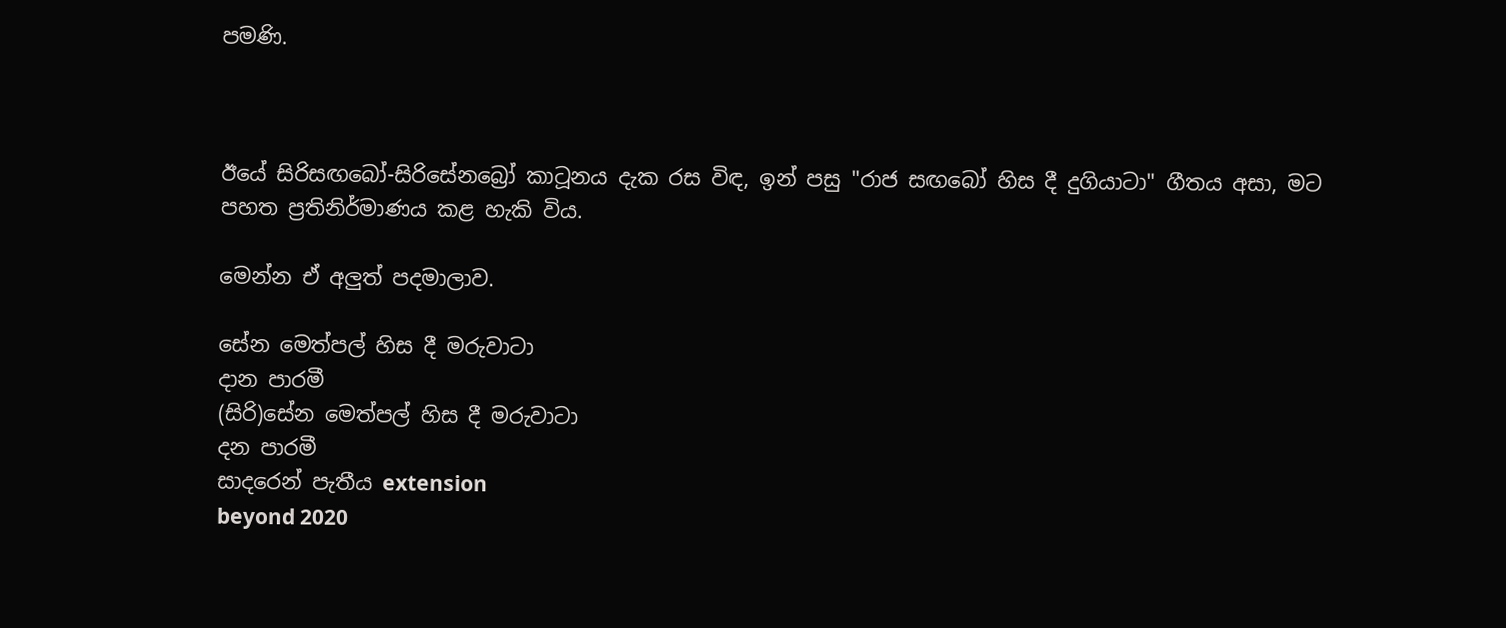පමණි.



ඊයේ සිරිසඟබෝ-සිරිසේනබ්‍රෝ කාටූනය දැක රස විඳ, ඉන් පසු "රාජ සඟබෝ හිස දී දුගියාටා" ගීතය අසා, මට පහත ප්‍රතිනිර්මාණය කළ හැකි විය.

මෙන්න ඒ අලුත් පදමාලාව.

සේන මෙත්පල් හිස දී මරුවාටා
දාන පාරමී
(සිරි)සේන මෙත්පල් හිස දී මරුවාටා
දන පාරමී
සාදරෙන් පැතීය extension
beyond 2020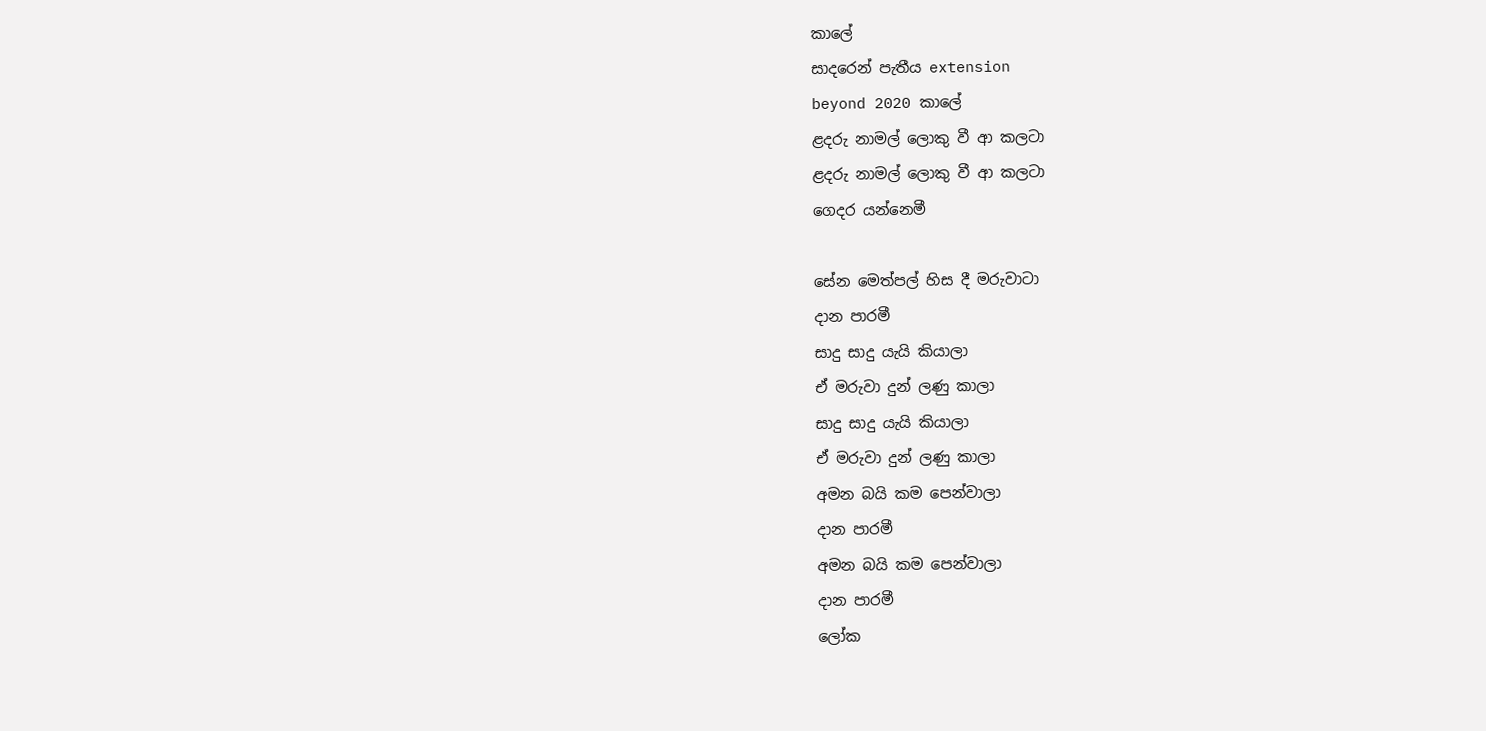කාලේ
සාදරෙන් පැතීය extension
beyond 2020 කාලේ
ළදරු නාමල් ලොකු වී ආ කලටා
ළදරු නාමල් ලොකු වී ආ කලටා
ගෙදර යන්නෙමී

සේන මෙත්පල් හිස දී මරුවාටා
දාන පාරමී
සාදු සාදු යැයි කියාලා
ඒ මරුවා දුන් ලණු කාලා
සාදු සාදු යැයි කියාලා
ඒ මරුවා දුන් ලණු කාලා
අමන බයි කම පෙන්වාලා
දාන පාරමී
අමන බයි කම පෙන්වාලා
දාන පාරමී
ලෝක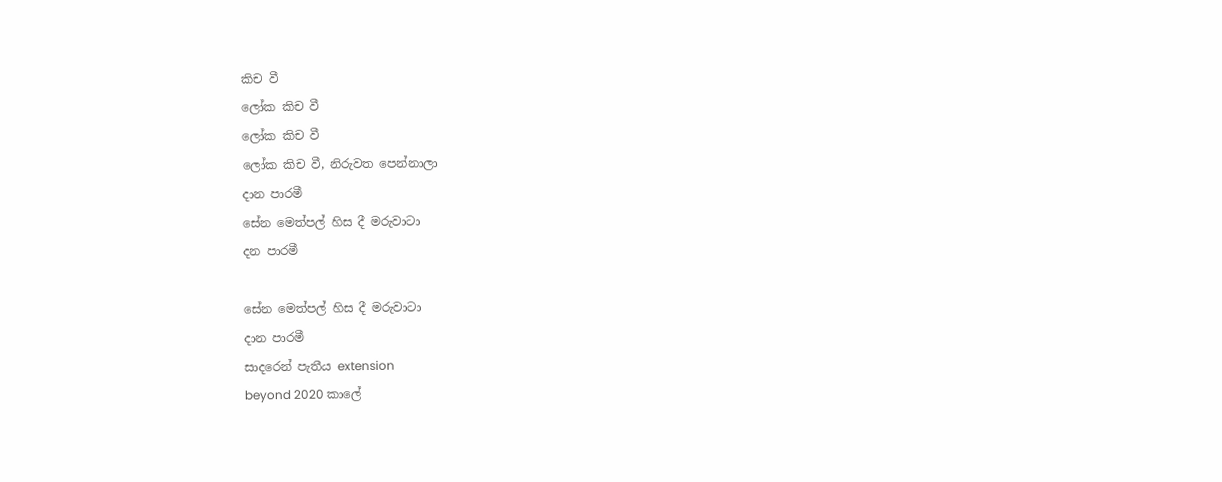කිච වී
ලෝක කිච වී
ලෝක කිච වී
ලෝක කිච වී, නිරුවත පෙන්නාලා
දාන පාරමී
සේන මෙත්පල් හිස දී මරුවාටා
දන පාරමී

සේන මෙත්පල් හිස දී මරුවාටා
දාන පාරමී
සාදරෙන් පැතීය extension
beyond 2020 කාලේ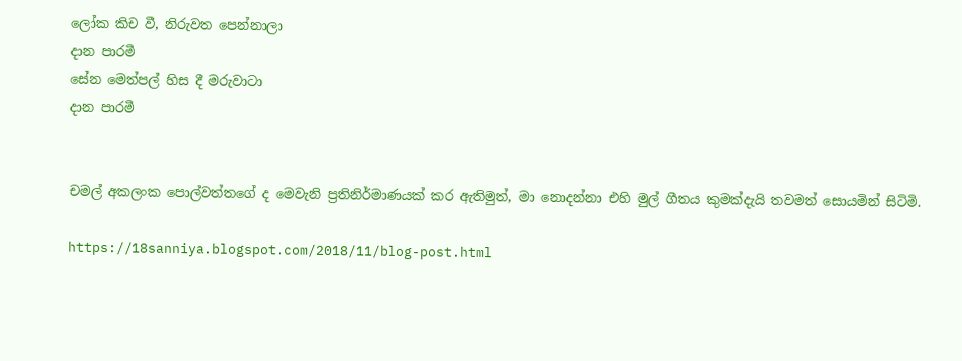ලෝක කිච වී, නිරුවත පෙන්නාලා
දාන පාරමී
සේන මෙත්පල් හිස දී මරුවාටා
දාන පාරමී


චමල් අකලංක පොල්වත්තගේ ද මෙවැනි ප්‍රතිනිර්මාණයක් කර ඇතිමුත්, මා නොදන්නා එහි මුල් ගීතය කුමක්දැයි තවමත් සොයමින් සිටිමි.

https://18sanniya.blogspot.com/2018/11/blog-post.html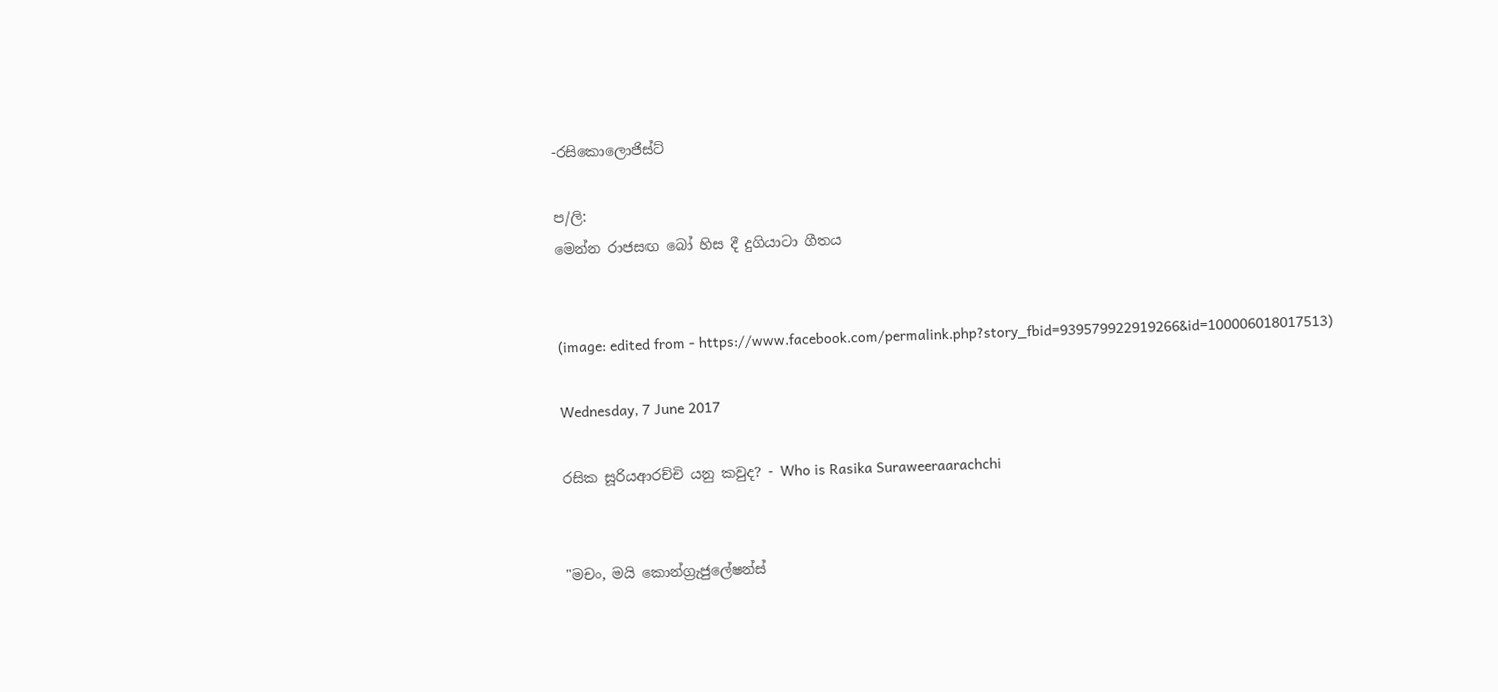-රසිකොලොජිස්ට්

ප/ලි:
මෙන්න රාජසඟ බෝ හිස දී දුගියාටා ගීතය


(image: edited from - https://www.facebook.com/permalink.php?story_fbid=939579922919266&id=100006018017513)

Wednesday, 7 June 2017

රසික සූරියආරච්චි යනු කවුද? - Who is Rasika Suraweeraarachchi


"මචං, මයි කොන්ග්‍රැජුලේෂන්ස්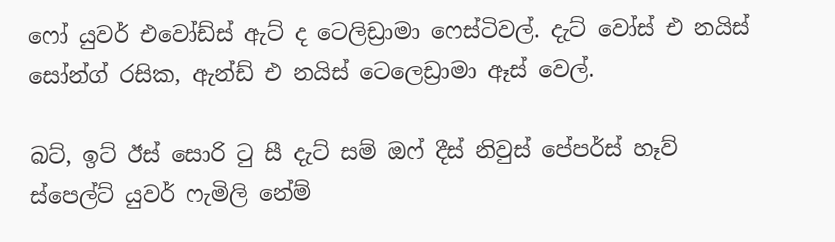ෆෝ යුවර් එවෝඩ්ස් ඇට් ද ටෙලිඩ්‍රාමා ෆෙස්ටිවල්. දැට් වෝස් එ නයිස් සෝන්ග් රසික, ඇන්ඩ් එ නයිස් ටෙලෙඩ්‍රාමා ඈස් වෙල්.

බට්, ඉට් ඊස් සොරි ටු සී දැට් සම් ඔෆ් දීස් නිවුස් පේපර්ස් හෑව් ස්පෙල්ට් යුවර් ෆැමිලි නේම්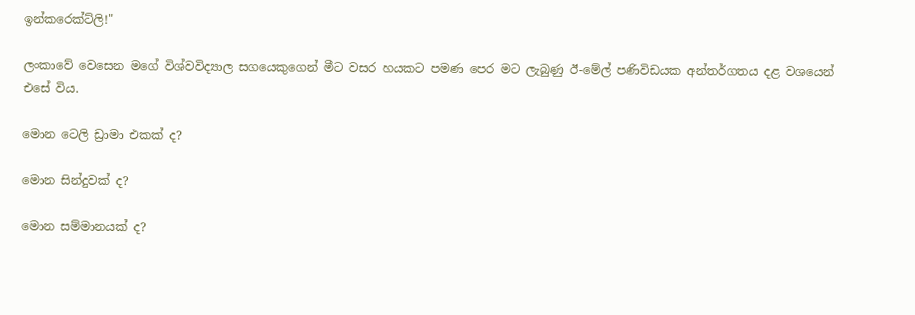ඉන්කරෙක්ට්ලි!"

ලංකාවේ වෙසෙන මගේ විශ්වවිද්‍යාල සගයෙකුගෙන් මීට වසර හයකට පමණ පෙර මට ලැබුණු ඊ-මේල් පණිවිඩයක අන්තර්ගතය දළ වශයෙන් එසේ විය.

මොන ටෙලි ඩ්‍රාමා එකක් ද?

මොන සින්දුවක් ද?

මොන සම්මානයක් ද?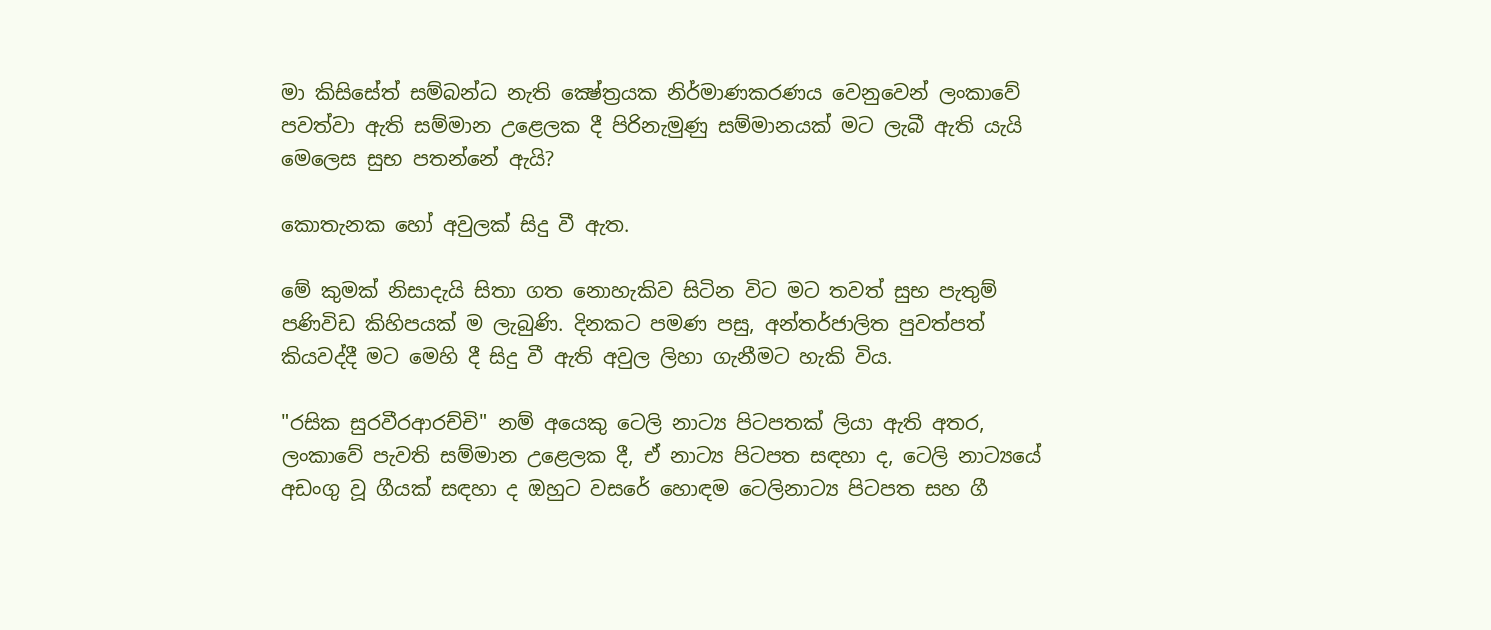මා කිසිසේත් සම්බන්ධ නැති ක්‍ෂේත්‍රයක නිර්මාණකරණය වෙනුවෙන් ලංකාවේ පවත්වා ඇති සම්මාන උළෙලක දී පිරිනැමුණු සම්මානයක් මට ලැබී ඇති යැයි මෙලෙස සුභ පතන්නේ ඇයි?

කොතැනක හෝ අවුලක් සිදු වී ඇත.

මේ කුමක් නිසාදැයි සිතා ගත නොහැකිව සිටින විට මට තවත් සුභ පැතුම් පණිවිඩ කිහිපයක් ම ලැබුණි. දිනකට පමණ පසු, අන්තර්ජාලිත පුවත්පත් කියවද්දී මට මෙහි දී සිදු වී ඇති අවුල ලිහා ගැනීමට හැකි විය.

"රසික සුරවීරආරච්චි" නම් අයෙකු ටෙලි නාට්‍ය පිටපතක් ලියා ඇති අතර, ලංකාවේ පැවති සම්මාන උළෙලක දී, ඒ නාට්‍ය පිටපත සඳහා ද, ටෙලි නාට්‍යයේ අඩංගු වූ ගීයක් සඳහා ද ඔහුට වසරේ හොඳම ටෙලිනාට්‍ය පිටපත සහ ගී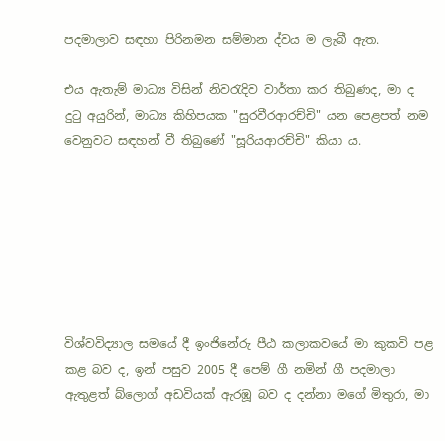පදමාලාව සඳහා පිරිනමන සම්මාන ද්වය ම ලැබී ඇත.

එය ඇතැම් මාධ්‍ය විසින් නිවරැදිව වාර්තා කර තිබුණද, මා ද දුටු අයුරින්, මාධ්‍ය කිහිපයක "සුරවීරආරච්චි" යන පෙළපත් නම වෙනුවට සඳහන් වී තිබුණේ "සූරියආරච්චි" කියා ය.







විශ්වවිද්‍යාල සමයේ දී ඉංජිනේරු පීඨ කලාකවයේ මා කුකවි පළ කළ බව ද, ඉන් පසුව 2005 දී පෙම් ගී නමින් ගී පදමාලා ඇතුළත් බ්ලොග් අඩවියක් ඇරඹූ බව ද දන්නා මගේ මිතුරා, මා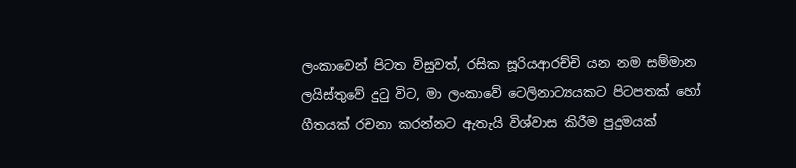ලංකාවෙන් පිටත විසුවත්, රසික සූරියආරච්චි යන නම සම්මාන ලයිස්තුවේ දුටු විට, මා ලංකාවේ ටෙලිනාට්‍යයකට පිටපතක් හෝ ගීතයක් රචනා කරන්නට ඇතැයි විශ්වාස කිරීම පුදුමයක්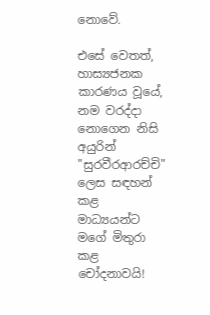නොවේ.

එසේ වෙතත්, හාස්‍යජනක කාරණය වූයේ, නම වරද්දා නොගෙන නිසි අයුරින් "සුරවීරආරච්චි" ලෙස සඳහන් කළ මාධ්‍යයන්ට මගේ මිතුරා කළ චෝදනාවයි!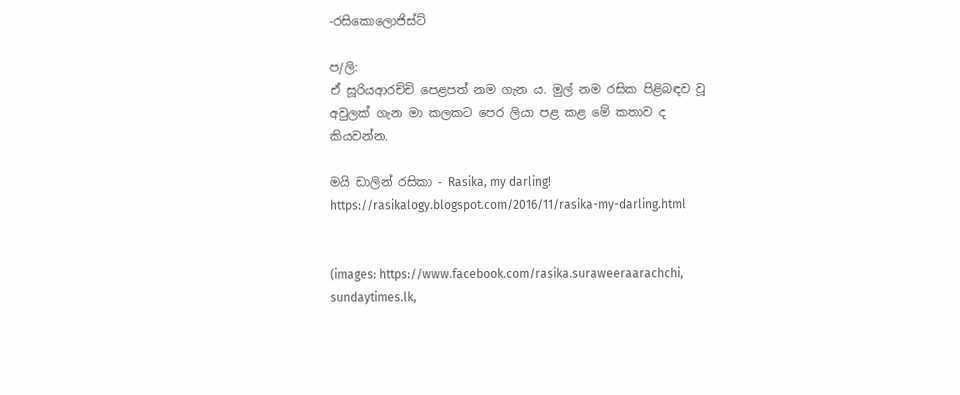-රසිකොලොජිස්ට්

ප/ලි:
ඒ සූරියආරච්චි පෙළපත් නම ගැන ය. මුල් නම රසික පිළිබඳව වූ අවුලක් ගැන මා කලකට පෙර ලියා පළ කළ මේ කතාව ද කියවන්න.

මයි ඩාලින් රසිකා - Rasika, my darling!
https://rasikalogy.blogspot.com/2016/11/rasika-my-darling.html


(images: https://www.facebook.com/rasika.suraweeraarachchi, sundaytimes.lk,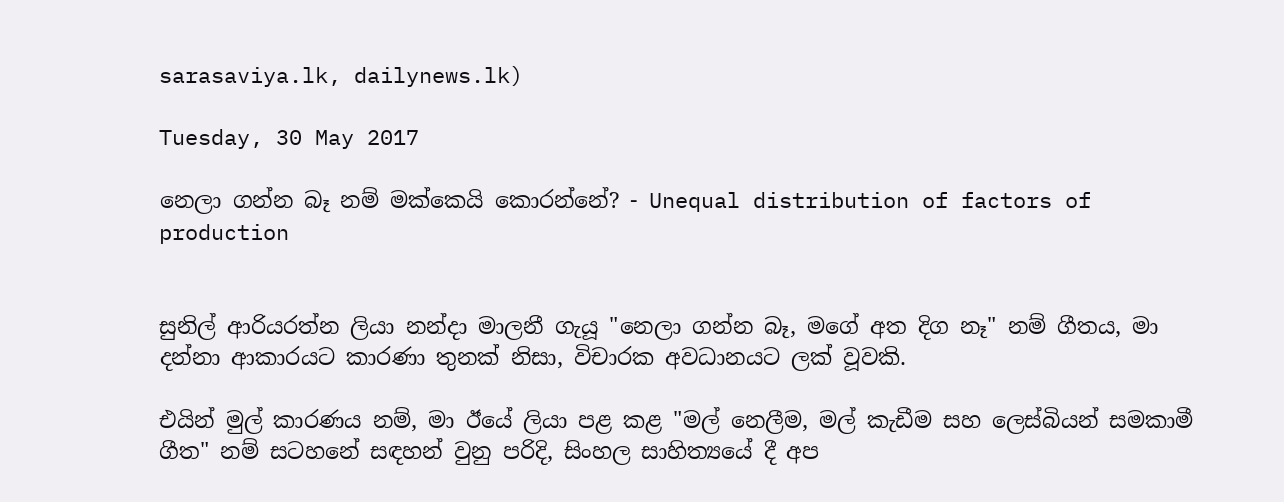sarasaviya.lk, dailynews.lk)

Tuesday, 30 May 2017

නෙලා ගන්න බෑ නම් මක්කෙයි කොරන්නේ? - Unequal distribution of factors of production


සුනිල් ආරියරත්න ලියා නන්දා මාලනී ගැයූ "නෙලා ගන්න බෑ, මගේ අත දිග නෑ" නම් ගීතය, මා දන්නා ආකාරයට කාරණා තුනක් නිසා, විචාරක අවධානයට ලක් වූවකි.

එයින් මුල් කාරණය නම්, මා ඊයේ ලියා පළ කළ "මල් නෙලීම, මල් කැඩීම සහ ලෙස්බියන් සමකාමී ගීත" නම් සටහනේ සඳහන් වුනු පරිදි, සිංහල සාහිත්‍යයේ දී අප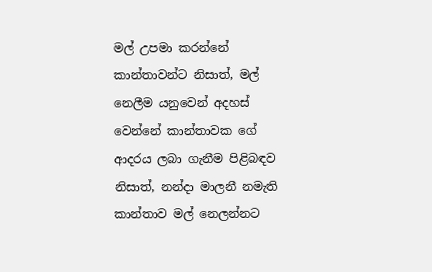මල් උපමා කරන්නේ කාන්තාවන්ට නිසාත්, මල් නෙලීම යනුවෙන් අදහස් වෙන්නේ කාන්තාවක ගේ ආදරය ලබා ගැනීම පිළිබඳව නිසාත්, නන්දා මාලනී නමැති කාන්තාව මල් නෙලන්නට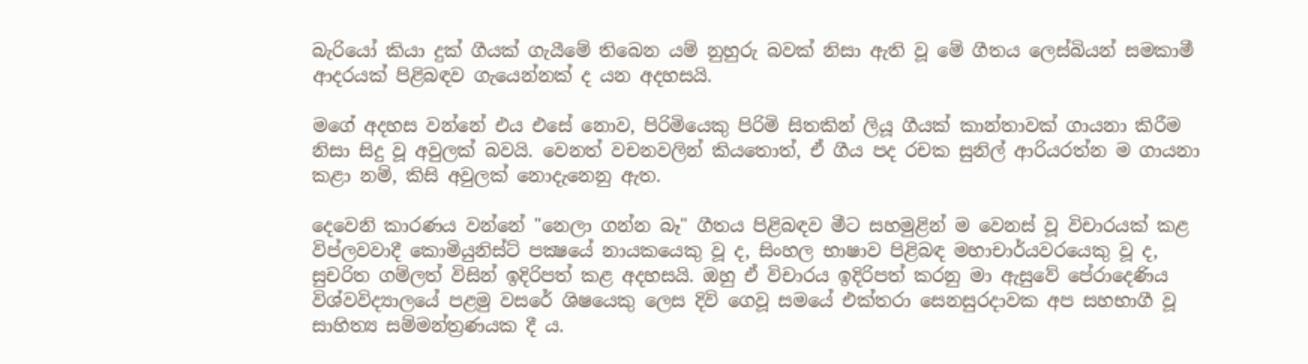බැරියෝ කියා දුක් ගීයක් ගැයීමේ තිබෙන යම් නුහුරු බවක් නිසා ඇති වූ මේ ගීතය ලෙස්බියන් සමකාමී ආදරයක් පිළිබඳව ගැයෙන්නක් ද යන අදහසයි.

මගේ අදහස වන්නේ එය එසේ නොව, පිරිමියෙකු පිරිමි සිතකින් ලියූ ගීයක් කාන්තාවක් ගායනා කිරීම නිසා සිදු වූ අවුලක් බවයි. වෙනත් වචනවලින් කියතොත්, ඒ ගීය පද රචක සුනිල් ආරියරත්න ම ගායනා කළා නම්, කිසි අවුලක් නොදැනෙනු ඇත.

දෙවෙනි කාරණය වන්නේ "නෙලා ගන්න බෑ" ගීතය පිළිබඳව මීට සහමුළින් ම වෙනස් වූ විචාරයක් කළ විප්ලවවාදී කොමියුනිස්ට් පක්‍ෂයේ නායකයෙකු වූ ද, සිංහල භාෂාව පිළිබඳ මහාචාර්යවරයෙකු වූ ද, සුචරිත ගම්ලත් විසින් ඉදිරිපත් කළ අදහසයි. ඔහු ඒ විචාරය ඉදිරිපත් කරනු මා ඇසුවේ පේරාදෙණිය විශ්වවිද්‍යාලයේ පළමු වසරේ ශිෂයෙකු ලෙස දිවි ගෙවූ සමයේ එක්තරා සෙනසුරදාවක අප සහභාගී වූ සාහිත්‍ය සම්මන්ත්‍රණයක දී ය.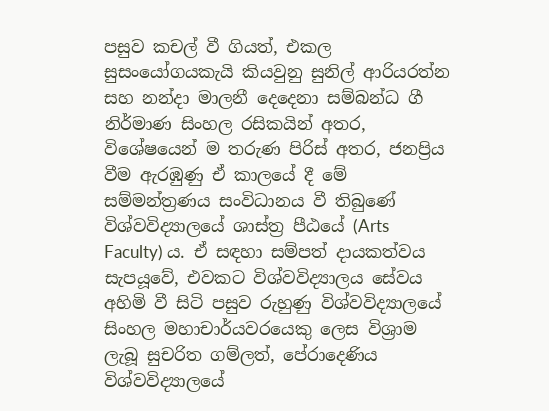පසුව කචල් වී ගියත්, එකල සුසංයෝගයකැයි කියවුනු සුනිල් ආරියරත්න සහ නන්දා මාලනී දෙදෙනා සම්බන්ධ ගී නිර්මාණ සිංහල රසිකයින් අතර, විශේෂයෙන් ම තරුණ පිරිස් අතර, ජනප්‍රිය වීම ඇරඹුණු ඒ කාලයේ දී මේ සම්මන්ත්‍රණය සංවිධානය වී තිබුණේ විශ්වවිද්‍යාලයේ ශාස්ත්‍ර පීඨයේ (Arts Faculty) ය. ඒ සඳහා සම්පත් දායකත්වය සැපයූවේ, එවකට විශ්වවිද්‍යාලය සේවය අහිමි වී සිටි පසුව රුහුණු විශ්වවිද්‍යාලයේ සිංහල මහාචාර්යවරයෙකු ලෙස විශ්‍රාම ලැබූ සුචරිත ගම්ලත්, පේරාදෙණිය විශ්වවිද්‍යාලයේ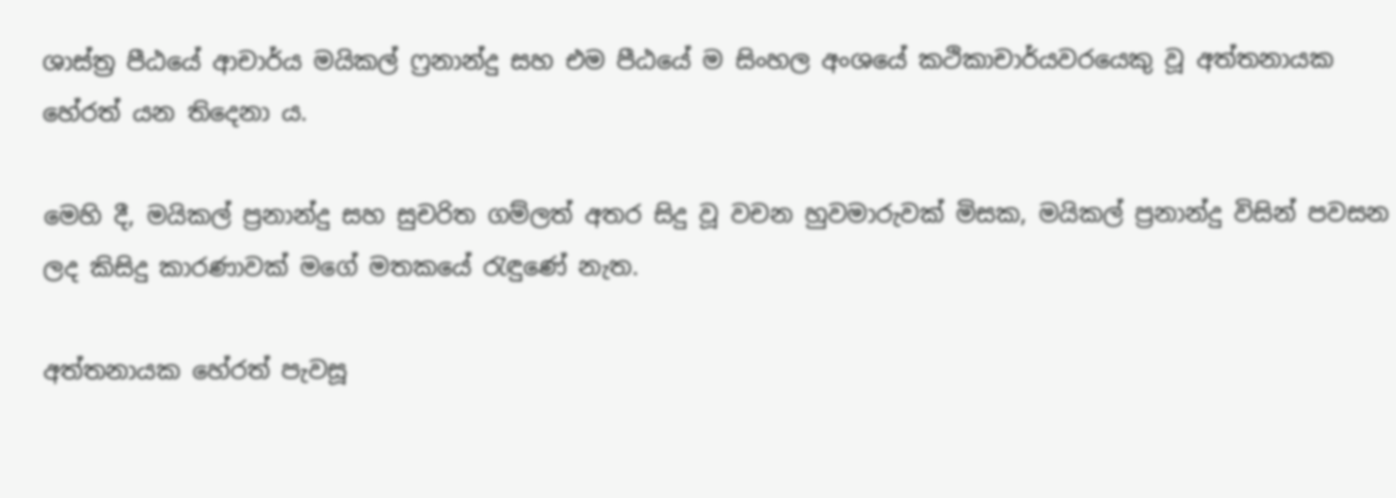ශාස්ත්‍ර පීඨයේ ආචාර්ය මයිකල් ෆ්‍රනාන්දු සහ එම පීඨයේ ම සිංහල අංශයේ කථිකාචාර්යවරයෙකු වූ අත්තනායක හේරත් යන තිදෙනා ය.

මෙහි දී, මයිකල් ප්‍රනාන්දු සහ සුචරිත ගම්ලත් අතර සිදු වූ වචන හුවමාරුවක් මිසක, මයිකල් ප්‍රනාන්දු විසින් පවසන ලද කිසිදු කාරණාවක් මගේ මතකයේ රැඳුණේ නැත.

අත්තනායක හේරත් පැවසූ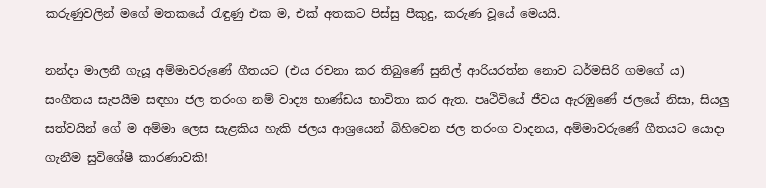කරුණුවලින් මගේ මතකයේ රැඳුණු එක ම, එක් අතකට පිස්සු පීකුදු, කරුණ වූයේ මෙයයි.

නන්දා මාලනී ගැයූ අම්මාවරුණේ ගීතයට (එය රචනා කර තිබුණේ සුනිල් ආරියරත්න නොව ධර්මසිරි ගමගේ ය) සංගීතය සැපයීම සඳහා ජල තරංග නම් වාද්‍ය භාණ්ඩය භාවිතා කර ඇත. පෘථිවියේ ජීවය ඇරඹුණේ ජලයේ නිසා, සියලු සත්වයින් ගේ ම අම්මා ලෙස සැළකිය හැකි ජලය ආශ්‍රයෙන් බිහිවෙන ජල තරංග වාදනය, අම්මාවරුණේ ගීතයට යොදා ගැනීම සුවිශේෂී කාරණාවකි!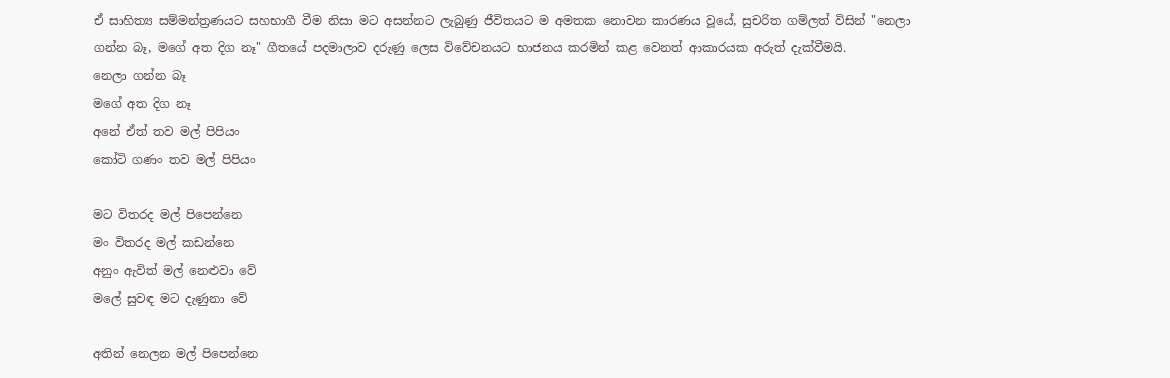ඒ සාහිත්‍ය සම්මන්ත්‍රණයට සහභාගී වීම නිසා මට අසන්නට ලැබුණු ජීවිතයට ම අමතක නොවන කාරණය වූයේ, සුචරිත ගම්ලත් විසින් "නෙලා ගන්න බෑ, මගේ අත දිග නෑ" ගීතයේ පදමාලාව දරුණු ලෙස විවේචනයට භාජනය කරමින් කළ වෙනත් ආකාරයක අරුත් දැක්වීමයි.
නෙලා ගන්න බෑ
මගේ අත දිග නෑ
අනේ ඒත් තව මල් පිපියං
කෝටි ගණං තව මල් පිපියං

මට විතරද මල් පිපෙන්නෙ
මං විතරද මල් කඩන්නෙ
අනුං ඇවිත් මල් නෙළුවා වේ
මලේ සුවඳ මට දැණුනා වේ

අතින් නෙලන මල් පිපෙන්නෙ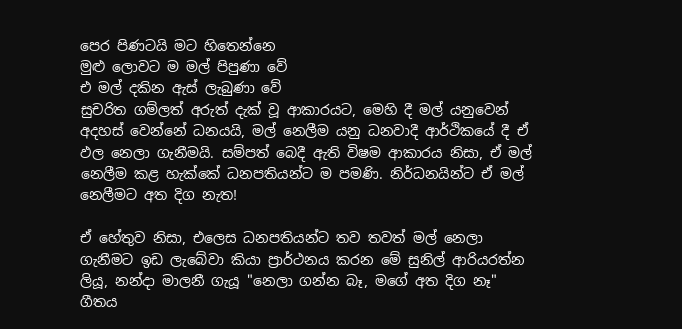පෙර පිණටයි මට හිතෙන්නෙ
මුළු ලොවට ම මල් පිපුණා වේ
එ මල් දකින ඇස් ලැබුණා වේ
සුචරිත ගම්ලත් අරුත් දැක් වූ ආකාරයට, මෙහි දී මල් යනුවෙන් අදහස් වෙන්නේ ධනයයි, මල් නෙලීම යනු ධනවාදී ආර්ථිකයේ දී ඒ ඵල නෙලා ගැනීමයි. සම්පත් බෙදී ඇති විෂම ආකාරය නිසා, ඒ මල් නෙලීම කළ හැක්කේ ධනපතියන්ට ම පමණි. නිර්ධනයින්ට ඒ මල් නෙලීමට අත දිග නැත!

ඒ හේතුව නිසා, එලෙස ධනපතියන්ට තව තවත් මල් නෙලා ගැනීමට ඉඩ ලැබේවා කියා ප්‍රාර්ථනය කරන මේ සුනිල් ආරියරත්න ලියූ, නන්දා මාලනී ගැයූ "නෙලා ගන්න බෑ, මගේ අත දිග නෑ" ගීතය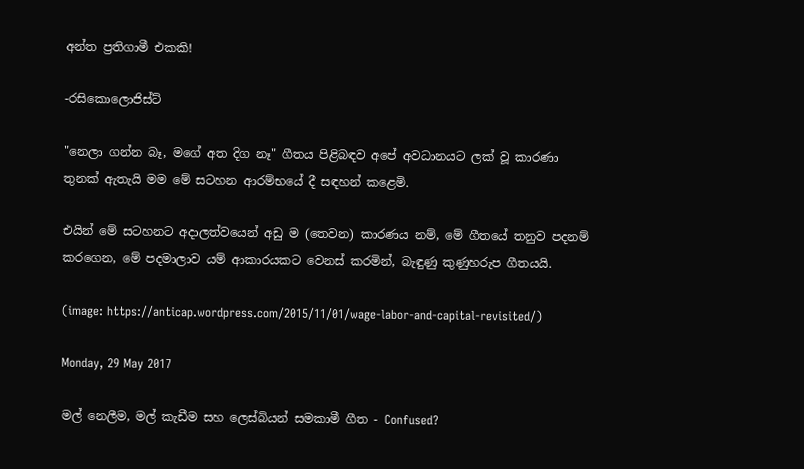අන්ත ප්‍රතිගාමී එකකි!

-රසිකොලොජිස්ට්

"නෙලා ගන්න බෑ, මගේ අත දිග නෑ" ගීතය පිළිබඳව අපේ අවධානයට ලක් වූ කාරණා තුනක් ඇතැයි මම මේ සටහන ආරම්භයේ දී සඳහන් කළෙමි.

එයින් මේ සටහනට අදාලත්වයෙන් අඩු ම (තෙවන) කාරණය නම්, මේ ගීතයේ තනුව පදනම් කරගෙන, මේ පදමාලාව යම් ආකාරයකට වෙනස් කරමින්, බැඳුණු කුණුහරුප ගීතයයි.

(image: https://anticap.wordpress.com/2015/11/01/wage-labor-and-capital-revisited/)

Monday, 29 May 2017

මල් නෙලීම, මල් කැඩීම සහ ලෙස්බියන් සමකාමී ගීත - Confused?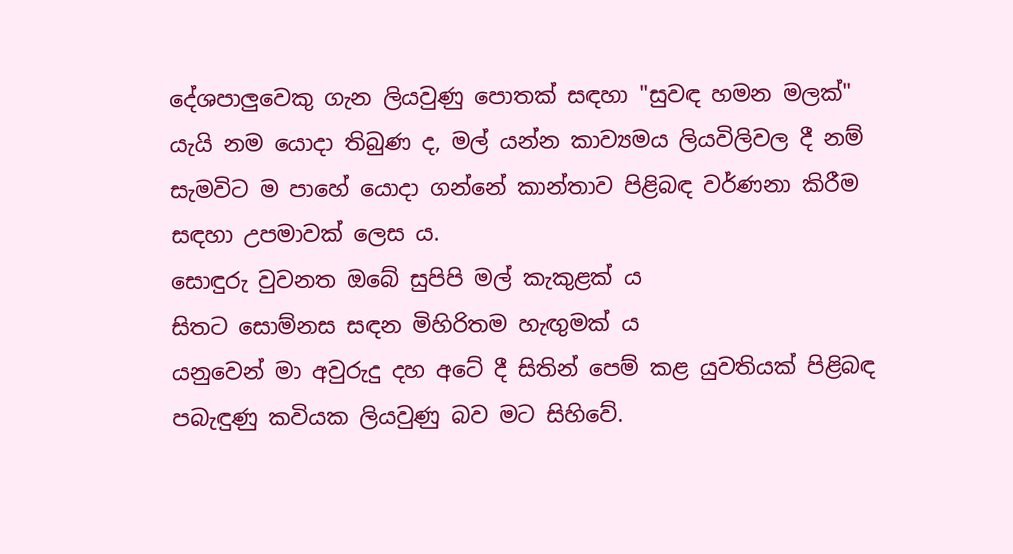දේශපාලුවෙකු ගැන ලියවුණු පොතක් සඳහා "සුවඳ හමන මලක්" යැයි නම යොදා තිබුණ ද, මල් යන්න කාව්‍යමය ලියවිලිවල දී නම් සැමවිට ම පාහේ යොදා ගන්නේ කාන්තාව පිළිබඳ වර්ණනා කිරීම සඳහා උපමාවක් ලෙස ය.
සොඳුරු වුවනත ඔබේ සුපිපි මල් කැකුළක් ය
සිතට සොම්නස සඳන මිහිරිතම හැඟුමක් ය
යනුවෙන් මා අවුරුදු දහ අටේ දී සිතින් පෙම් කළ යුවතියක් පිළිබඳ පබැඳුණු කවියක ලියවුණු බව මට සිහිවේ.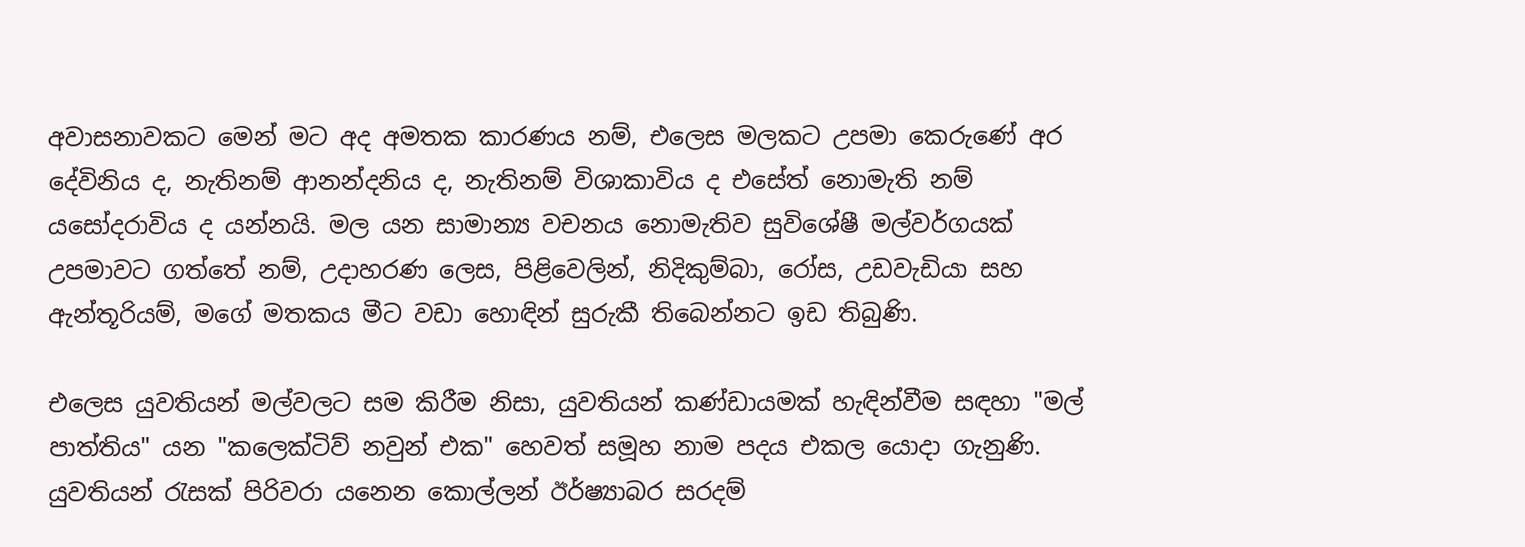අවාසනාවකට මෙන් මට අද අමතක කාරණය නම්, එලෙස මලකට උපමා කෙරුණේ අර දේවිනිය ද, නැතිනම් ආනන්දනිය ද, නැතිනම් විශාකාවිය ද එසේත් නොමැති නම් යසෝදරාවිය ද යන්නයි. මල යන සාමාන්‍ය වචනය නොමැතිව සුවිශේෂී මල්වර්ගයක් උපමාවට ගත්තේ නම්, උදාහරණ ලෙස, පිළිවෙලින්, නිදිකුම්බා, රෝස, උඩවැඩියා සහ ඇන්තූරියම්, මගේ මතකය මීට වඩා හොඳින් සුරුකී තිබෙන්නට ඉඩ තිබුණි.

එලෙස යුවතියන් මල්වලට සම කිරීම නිසා, යුවතියන් කණ්ඩායමක් හැඳින්වීම සඳහා "මල් පාත්තිය" යන "කලෙක්ටිව් නවුන් එක" හෙවත් සමූහ නාම පදය එකල යොදා ගැනුණි. යුවතියන් රැසක් පිරිවරා යනෙන කොල්ලන් ඊර්ෂ්‍යාබර සරදම්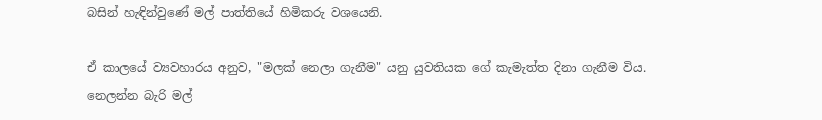බසින් හැඳින්වුණේ මල් පාත්තියේ හිමිකරු වශයෙනි.

ඒ කාලයේ ව්‍යවහාරය අනුව, "මලක් නෙලා ගැනීම" යනු යුවතියක ගේ කැමැත්ත දිනා ගැනීම විය.
නෙලන්න බැරි මල්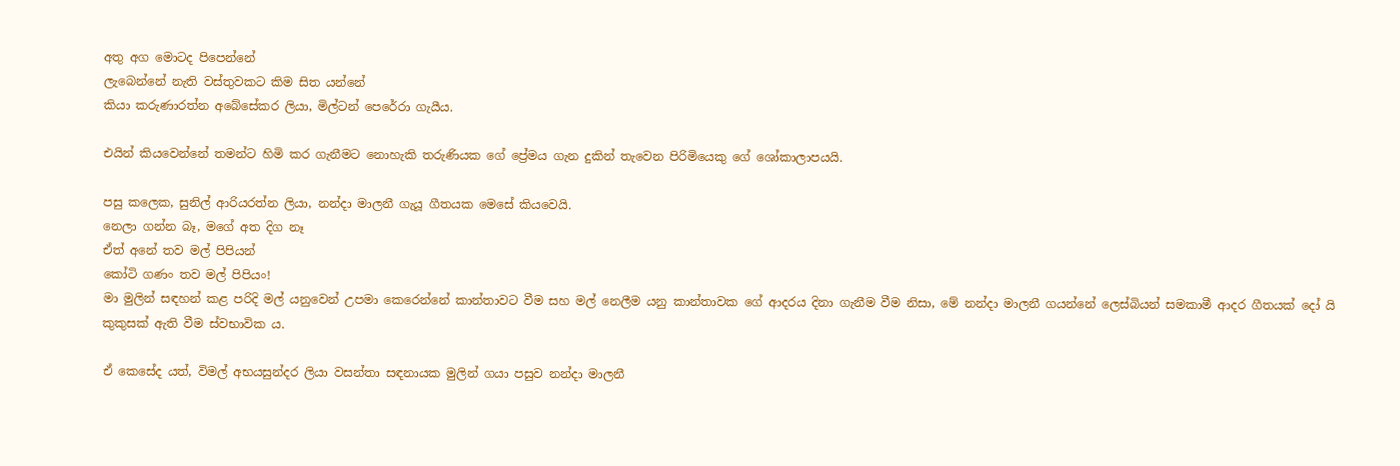අතු අග මොටද පිපෙන්නේ
ලැබෙන්නේ නැති වස්තුවකට කිම සිත යන්නේ
කියා කරුණාරත්න අබේසේකර ලියා, මිල්ටන් පෙරේරා ගැයීය.

එයින් කියවෙන්නේ තමන්ට හිමි කර ගැනීමට නොහැකි තරුණියක ගේ ප්‍රේමය ගැන දුකින් තැවෙන පිරිමියෙකු ගේ ශෝකාලාපයයි.

පසු කලෙක, සුනිල් ආරියරත්න ලියා, නන්දා මාලනී ගැයූ ගීතයක මෙසේ කියවෙයි.
නෙලා ගන්න බෑ, මගේ අත දිග නෑ
ඒත් අනේ තව මල් පිපියන්
කෝටි ගණං තව මල් පිපියං!
මා මුලින් සඳහන් කළ පරිදි මල් යනුවෙන් උපමා කෙරෙන්නේ කාන්තාවට වීම සහ මල් නෙලීම යනු කාන්තාවක ගේ ආදරය දිනා ගැනීම වීම නිසා, මේ නන්දා මාලනී ගයන්නේ ලෙස්බියන් සමකාමී ආදර ගීතයක් දෝ යි කුකුසක් ඇති වීම ස්වභාවික ය.

ඒ කෙසේද යත්, විමල් අභයසුන්දර ලියා වසන්තා සඳනායක මුලින් ගයා පසුව නන්දා මාලනී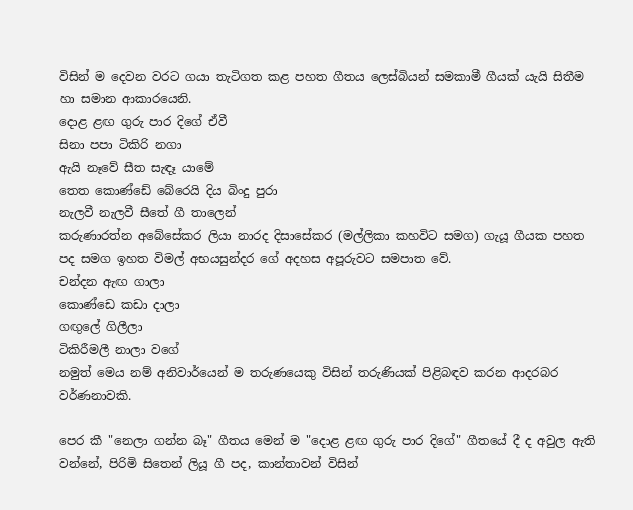විසින් ම දෙවන වරට ගයා තැටිගත කළ පහත ගීතය ලෙස්බියන් සමකාමී ගීයක් යැයි සිතීම හා සමාන ආකාරයෙනි.
දොළ ළඟ ගුරු පාර දිගේ ඒවී
සිනා පපා ටිකිරි නගා
ඇයි නෑවේ සීත සැඳෑ යාමේ
තෙත කොණ්ඩේ බේරෙයි දිය බිංදු පුරා
නැලවී නැලවී සීතේ ගී තාලෙන්
කරුණාරත්න අබේසේකර ලියා නාරද දිසාසේකර (මල්ලිකා කහවිට සමග) ගැයූ ගීයක පහත පද සමග ඉහත විමල් අභයසුන්දර ගේ අදහස අපූරුවට සමපාත වේ.
චන්දන ඇඟ ගාලා
කොණ්ඩෙ කඩා දාලා
ගඟුලේ ගිලීලා
ටිකිරීමලී නාලා වගේ
නමුත් මෙය නම් අනිවාර්යෙන් ම තරුණයෙකු විසින් තරුණියක් පිළිබඳව කරන ආදරබර වර්ණනාවකි.

පෙර කී "නෙලා ගන්න බෑ" ගීතය මෙන් ම "දොළ ළඟ ගුරු පාර දිගේ" ගීතයේ දී ද අවුල ඇති වන්නේ, පිරිමි සිතෙන් ලියූ ගී පද, කාන්තාවන් විසින්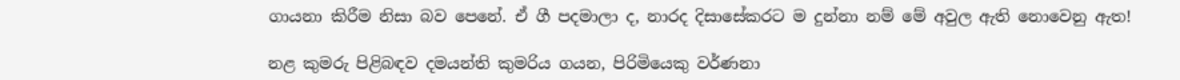ගායනා කිරීම නිසා බව පෙනේ. ඒ ගී පදමාලා ද, නාරද දිසාසේකරට ම දුන්නා නම් මේ අවුල ඇති නොවෙනු ඇත!

නළ කුමරු පිළිබඳව දමයන්ති කුමරිය ගයන, පිරිමියෙකු වර්ණනා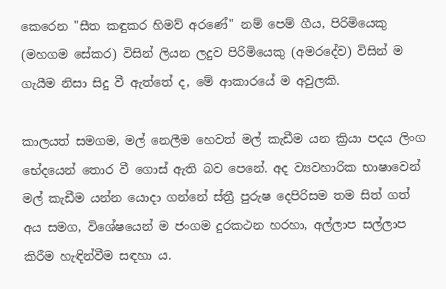කෙරෙන "සීත කඳුකර හිමව් අරණේ" නම් පෙම් ගීය, පිරිමියෙකු (මහගම සේකර) විසින් ලියන ලදුව පිරිමියෙකු (අමරදේව) විසින් ම ගැයීම නිසා සිදු වී ඇත්තේ ද, මේ ආකාරයේ ම අවුලකි.

කාලයත් සමගම, මල් නෙලීම හෙවත් මල් කැඩීම යන ක්‍රියා පදය ලිංග භේදයෙන් තොර වී ගොස් ඇති බව පෙනේ. අද ව්‍යවහාරික භාෂාවෙන් මල් කැඩීම යන්න යොදා ගන්නේ ස්ත්‍රී පුරුෂ දෙපිරිසම තම සිත් ගත් අය සමග, විශේෂයෙන් ම ජංගම දුරකථන හරහා, අල්ලාප සල්ලාප කිරීම හැඳින්වීම සඳහා ය.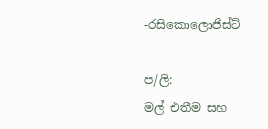-රසිකොලොජිස්ට්

ප/ලි:
මල් එතීම සහ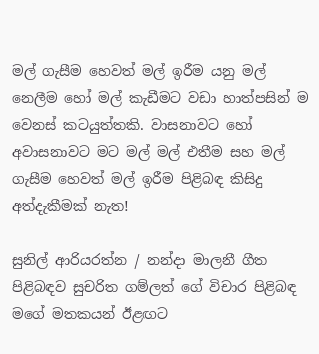මල් ගැසීම හෙවත් මල් ඉරීම යනු මල් නෙලීම හෝ මල් කැඩීමට වඩා හාත්පසින් ම වෙනස් කටයුත්තකි. වාසනාවට හෝ අවාසනාවට මට මල් මල් එතීම සහ මල් ගැසීම හෙවත් මල් ඉරීම පිළිබඳ කිසිදු අත්දැකීමක් නැත!

සුනිල් ආරියරත්න / නන්දා මාලනී ගීත පිළිබඳව සුචරිත ගම්ලත් ගේ විචාර පිළිබඳ මගේ මතකයන් ඊළඟට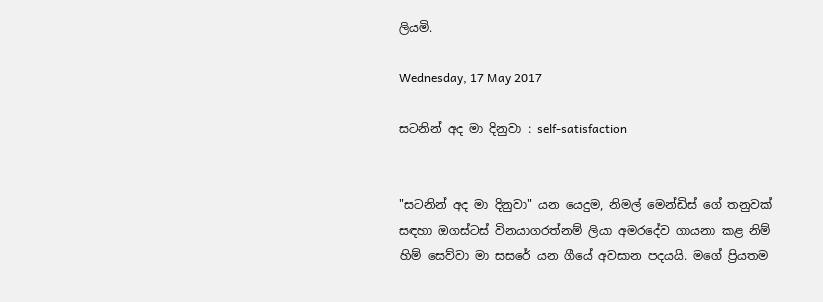ලියමි.

Wednesday, 17 May 2017

සටනින් අද මා දිනුවා : self-satisfaction


"සටනින් අද මා දිනුවා" යන යෙදුම, නිමල් මෙන්ඩිස් ගේ තනුවක් සඳහා ඔගස්ටස් විනයාගරත්නම් ලියා අමරදේව ගායනා කළ නිම් හිම් සෙව්වා මා සසරේ යන ගීයේ අවසාන පදයයි. මගේ ප්‍රියතම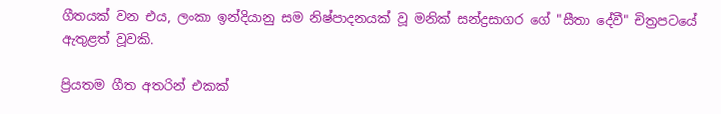ගීතයක් වන එය, ලංකා ඉන්දියානු සම නිෂ්පාදනයක් වූ මනික් සන්ද්‍රසාගර ගේ "සීතා දේවී" චිත්‍රපටයේ ඇතුළත් වූවකි.

ප්‍රියතම ගීත අතරින් එකක්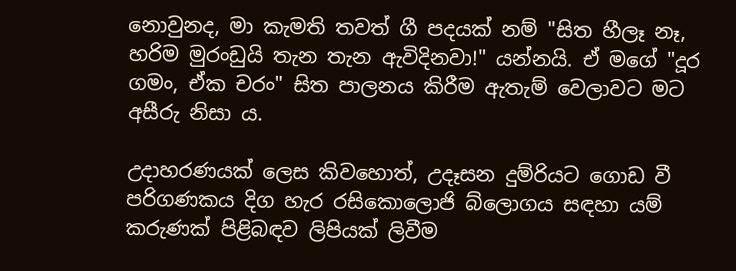නොවුනද, මා කැමති තවත් ගී පදයක් නම් "සිත හීලෑ නෑ, හරිම මුරංඩුයි තැන තැන ඇවිදිනවා!" යන්නයි. ඒ මගේ "දූර ගමං, ඒක චරං" සිත පාලනය කිරීම ඇතැම් වෙලාවට මට අසීරු නිසා ය.

උදාහරණයක් ලෙස කිවහොත්, උදෑසන දුම්රියට ගොඩ වී පරිගණකය දිග හැර රසිකොලොජි බ්ලොගය සඳහා යම් කරුණක් පිළිබඳව ලිපියක් ලිවීම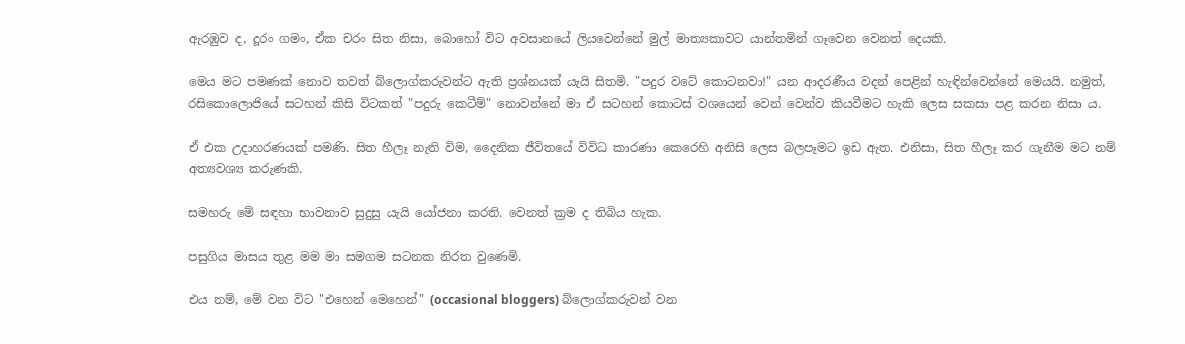ඇරඹුව ද, දූරං ගමං, ඒක චරං සිත නිසා, බොහෝ විට අවසානයේ ලියවෙන්නේ මුල් මාත්‍යකාවට යාන්තමින් ගෑවෙන වෙනත් දෙයකි.

මෙය මට පමණක් නොව තවත් බ්ලොග්කරුවන්ට ඇති ප්‍රශ්නයක් යැයි සිතමි. "පදුර වටේ කොටනවා!" යන ආදරණීය වදන් පෙළින් හැඳින්වෙන්නේ මෙයයි. නමුත්, රසිකොලොජියේ සටහන් කිසි විටකත් "පදුරු කෙටීම්" නොවන්නේ මා ඒ සටහන් කොටස් වශයෙන් වෙන් වෙන්ව කියවීමට හැකි ලෙස සකසා පළ කරන නිසා ය.

ඒ එක උදාහරණයක් පමණි. සිත හීලෑ නැති විම, දෛනික ජීවිතයේ විවිධ කාරණා කෙරෙහි අනිසි ලෙස බලපෑමට ඉඩ ඇත. එනිසා, සිත හීලෑ කර ගැනීම මට නම් අත්‍යවශ්‍ය කරුණකි.

සමහරු මේ සඳහා භාවනාව සුදුසු යැයි යෝජනා කරති. වෙනත් ක්‍රම ද තිබිය හැක.

පසුගිය මාසය තුළ මම මා සමගම සටනක නිරත වුණෙමි.

එය නම්, මේ වන විට "එහෙන් මෙහෙන්" (occasional bloggers) බ්ලොග්කරුවන් වන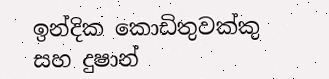ඉන්දික කොඩිතුවක්කු සහ දුෂාන්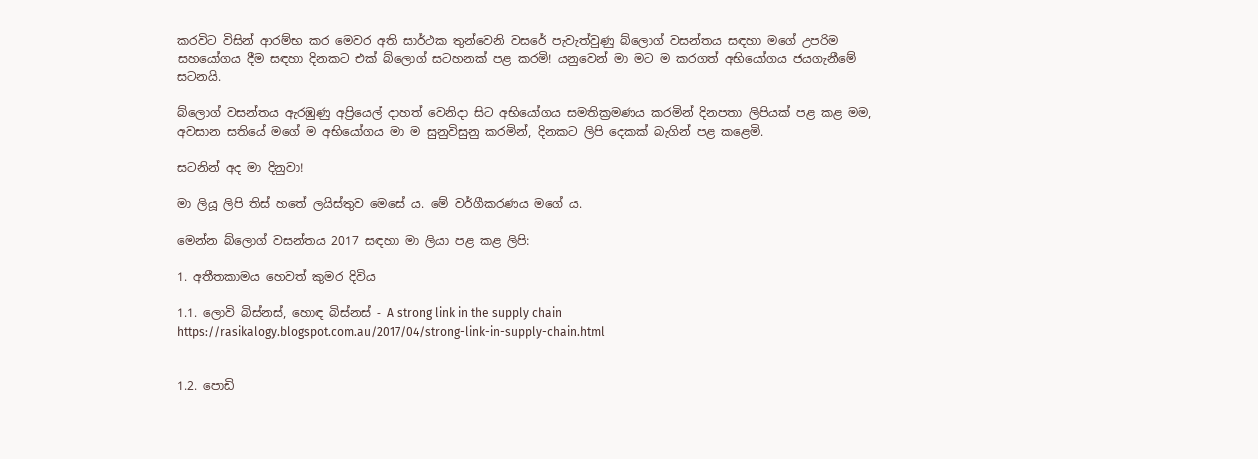කරවිට විසින් ආරම්භ කර මෙවර අති සාර්ථක තුන්වෙනි වසරේ පැවැත්වුණු බ්ලොග් වසන්තය සඳහා මගේ උපරිම සහයෝගය දීම සඳහා දිනකට එක් බ්ලොග් සටහනක් පළ කරමි! යනුවෙන් මා මට ම කරගත් අභියෝගය ජයගැනීමේ සටනයි.

බ්ලොග් වසන්තය ඇරඹුණු අප්‍රියෙල් දාහත් වෙනිදා සිට අභියෝගය සමතික්‍රමණය කරමින් දිනපතා ලිපියක් පළ කළ මම, අවසාන සතියේ මගේ ම අභියෝගය මා ම සුනුවිසුනු කරමින්, දිනකට ලිපි දෙකක් බැගින් පළ කළෙමි.

සටනින් අද මා දිනුවා!

මා ලියූ ලිපි තිස් හතේ ලයිස්තුව මෙසේ ය. මේ වර්ගීකරණය මගේ ය.

මෙන්න බ්ලොග් වසන්තය 2017 සඳහා මා ලියා පළ කළ ලිපි:

1. අතීතකාමය හෙවත් කුමර දිවිය

1.1. ලොවි බිස්නස්, හොඳ බිස්නස් - A strong link in the supply chain
https://rasikalogy.blogspot.com.au/2017/04/strong-link-in-supply-chain.html


1.2. පොඩි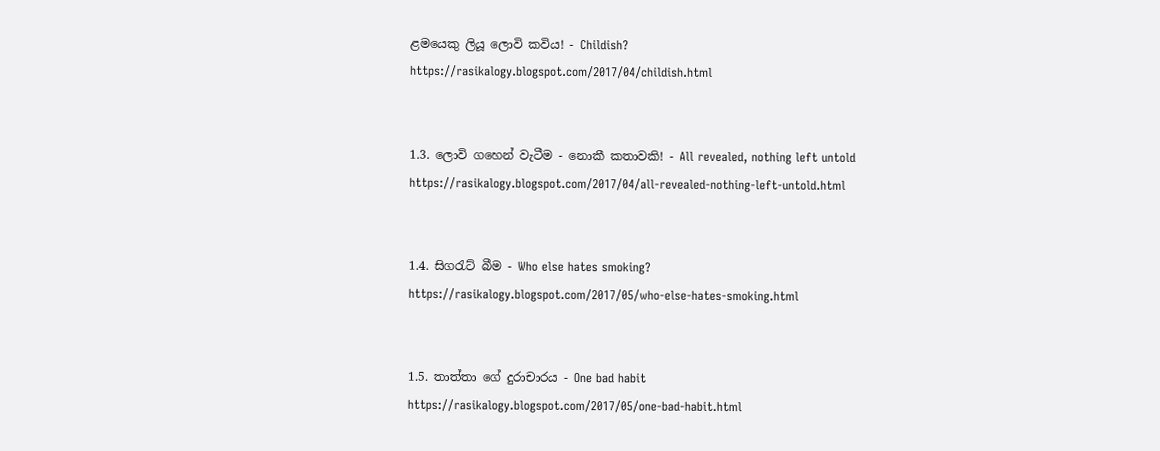ළමයෙකු ලියූ ලොවි කවිය! - Childish?
https://rasikalogy.blogspot.com/2017/04/childish.html


1.3. ලොවි ගහෙන් වැටීම - නොකී කතාවකි! - All revealed, nothing left untold
https://rasikalogy.blogspot.com/2017/04/all-revealed-nothing-left-untold.html


1.4. සිගරැට් බීම - Who else hates smoking?
https://rasikalogy.blogspot.com/2017/05/who-else-hates-smoking.html


1.5. තාත්තා ගේ දුරාචාරය - One bad habit
https://rasikalogy.blogspot.com/2017/05/one-bad-habit.html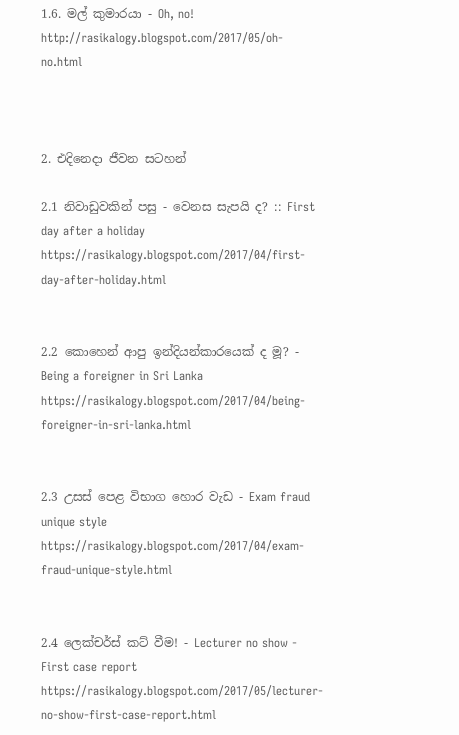1.6. මල් කුමාරයා - Oh, no!
http://rasikalogy.blogspot.com/2017/05/oh-no.html



2. එදිනෙදා ජීවන සටහන්

2.1 නිවාඩුවකින් පසු - වෙනස සැපයි ද? :: First day after a holiday
https://rasikalogy.blogspot.com/2017/04/first-day-after-holiday.html


2.2 කොහෙන් ආපු ඉන්දියන්කාරයෙක් ද මූ? - Being a foreigner in Sri Lanka
https://rasikalogy.blogspot.com/2017/04/being-foreigner-in-sri-lanka.html


2.3 උසස් පෙළ විභාග හොර වැඩ - Exam fraud unique style
https://rasikalogy.blogspot.com/2017/04/exam-fraud-unique-style.html


2.4 ලෙක්චර්ස් කට් වීම! - Lecturer no show - First case report
https://rasikalogy.blogspot.com/2017/05/lecturer-no-show-first-case-report.html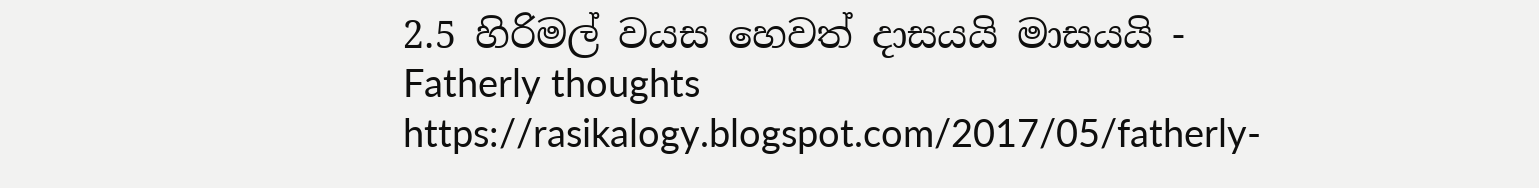2.5 හිරිමල් වයස හෙවත් දාසයයි මාසයයි - Fatherly thoughts
https://rasikalogy.blogspot.com/2017/05/fatherly-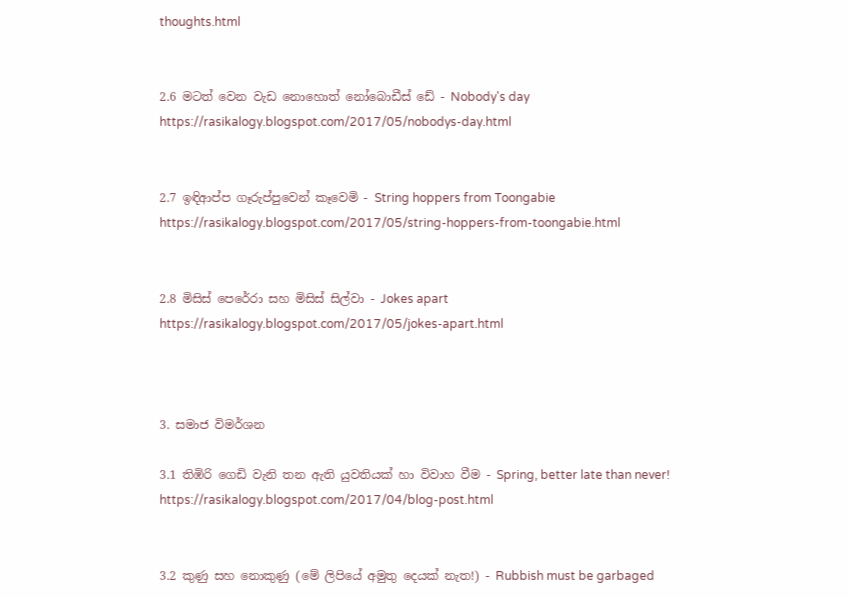thoughts.html


2.6 මටත් වෙන වැඩ නොහොත් නෝබොඩීස් ඩේ - Nobody's day
https://rasikalogy.blogspot.com/2017/05/nobodys-day.html


2.7 ඉඳිආප්ප ගෑරුප්පුවෙන් කෑවෙමි - String hoppers from Toongabie
https://rasikalogy.blogspot.com/2017/05/string-hoppers-from-toongabie.html


2.8 මිසිස් පෙරේරා සහ මිසිස් සිල්වා - Jokes apart
https://rasikalogy.blogspot.com/2017/05/jokes-apart.html



3. සමාජ විමර්ශන

3.1 තිඹිරි ගෙඩි වැනි තන ඇති යුවතියක් හා විවාහ වීම - Spring, better late than never!
https://rasikalogy.blogspot.com/2017/04/blog-post.html


3.2 කුණු සහ නොකුණු (මේ ලිපියේ අමුතු දෙයක් නැත!) - Rubbish must be garbaged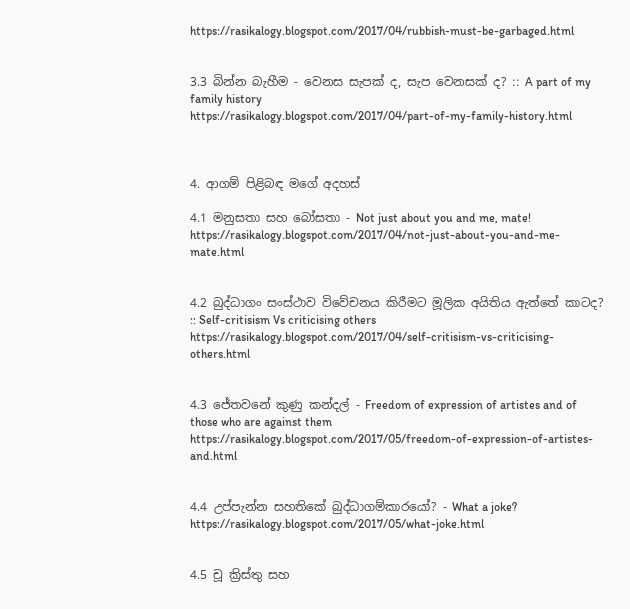https://rasikalogy.blogspot.com/2017/04/rubbish-must-be-garbaged.html


3.3 බින්න බැහීම - වෙනස සැපක් ද, සැප වෙනසක් ද? :: A part of my family history
https://rasikalogy.blogspot.com/2017/04/part-of-my-family-history.html



4. ආගම් පිළිබඳ මගේ අදහස්

4.1 මනුසතා සහ බෝසතා - Not just about you and me, mate!
https://rasikalogy.blogspot.com/2017/04/not-just-about-you-and-me-mate.html


4.2 බුද්ධාගං සංස්ථාව විවේචනය කිරීමට මූලික අයිතිය ඇත්තේ කාටද? :: Self-critisism Vs criticising others
https://rasikalogy.blogspot.com/2017/04/self-critisism-vs-criticising-others.html


4.3 ජේතවනේ කුණු කන්දල් - Freedom of expression of artistes and of those who are against them
https://rasikalogy.blogspot.com/2017/05/freedom-of-expression-of-artistes-and.html


4.4 උප්පැන්න සහතිකේ බුද්ධාගම්කාරයෝ? - What a joke?
https://rasikalogy.blogspot.com/2017/05/what-joke.html


4.5 චූ ක්‍රිස්තු සහ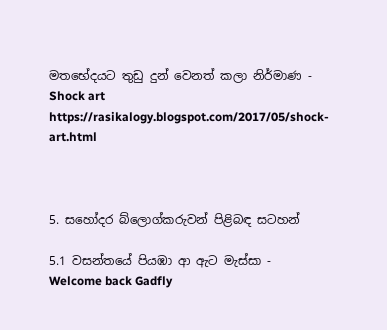මතභේදයට තුඩු දුන් වෙනත් කලා නිර්මාණ - Shock art
https://rasikalogy.blogspot.com/2017/05/shock-art.html



5. සහෝදර බ්ලොග්කරුවන් පිළිබඳ සටහන්

5.1 වසන්තයේ පියඹා ආ ඇට මැස්සා - Welcome back Gadfly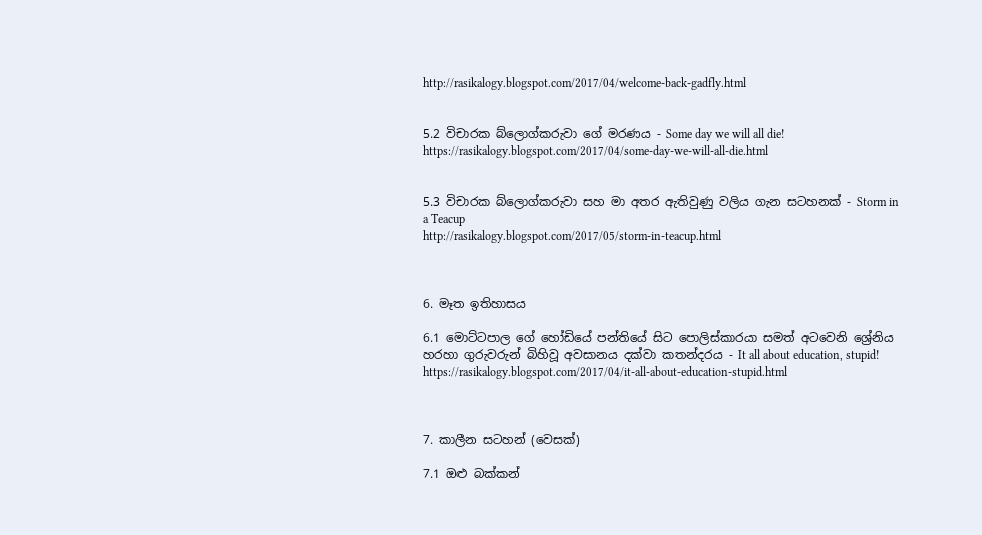http://rasikalogy.blogspot.com/2017/04/welcome-back-gadfly.html


5.2 විචාරක බ්ලොග්කරුවා ගේ මරණය - Some day we will all die!
https://rasikalogy.blogspot.com/2017/04/some-day-we-will-all-die.html


5.3 විචාරක බ්ලොග්කරුවා සහ මා අතර ඇතිවුණු වලිය ගැන සටහනක් - Storm in a Teacup
http://rasikalogy.blogspot.com/2017/05/storm-in-teacup.html



6. මෑත ඉතිහාසය

6.1 මොට්ටපාල ගේ හෝඩියේ පන්තියේ සිට පොලිස්කාරයා සමත් අටවෙනි ශ්‍රේනිය හරහා ගුරුවරුන් බිහිවූ අවසානය දක්වා කතන්දරය - It all about education, stupid!
https://rasikalogy.blogspot.com/2017/04/it-all-about-education-stupid.html



7. කාලීන සටහන් (වෙසක්)

7.1 ඔළු බක්කන්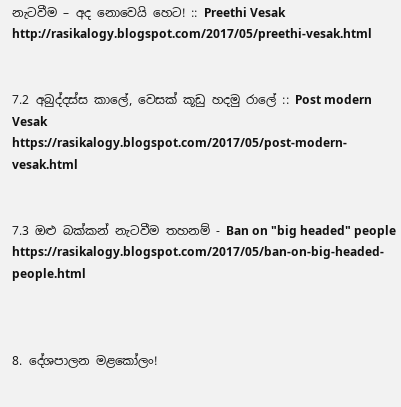නැටවීම – අද නොවෙයි හෙට! :: Preethi Vesak
http://rasikalogy.blogspot.com/2017/05/preethi-vesak.html


7.2 අබුද්දස්ස කාලේ, වෙසක් කූඩු හදමු රාලේ :: Post modern Vesak
https://rasikalogy.blogspot.com/2017/05/post-modern-vesak.html


7.3 ඔළු බක්කන් නැටවීම තහනම් - Ban on "big headed" people
https://rasikalogy.blogspot.com/2017/05/ban-on-big-headed-people.html



8. දේශපාලන මළකෝලං!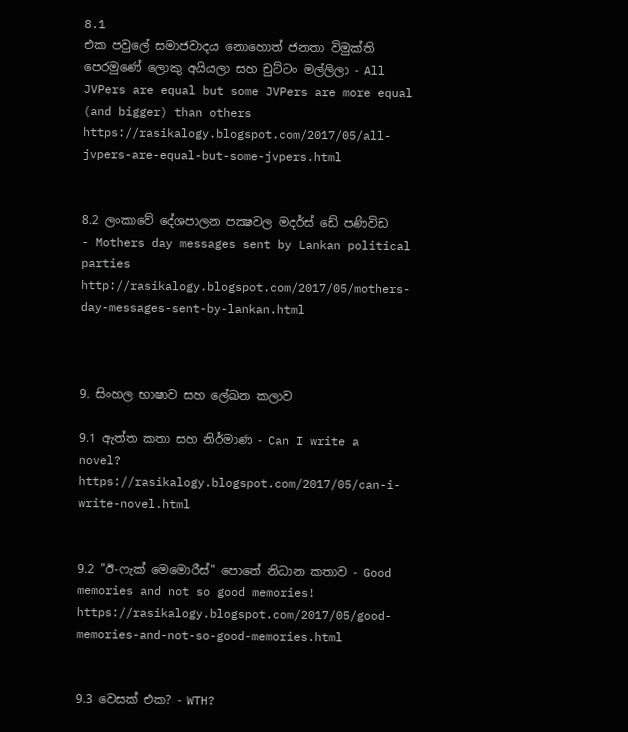8.1
එක පවුලේ සමාජවාදය නොහොත් ජනතා විමුක්ති පෙරමුණේ ලොකු අයියලා සහ චුට්ටං මල්ලිලා - All JVPers are equal but some JVPers are more equal (and bigger) than others
https://rasikalogy.blogspot.com/2017/05/all-jvpers-are-equal-but-some-jvpers.html


8.2 ලංකාවේ දේශපාලන පක්‍ෂවල මදර්ස් ඩේ පණිවිඩ - Mothers day messages sent by Lankan political parties
http://rasikalogy.blogspot.com/2017/05/mothers-day-messages-sent-by-lankan.html



9. සිංහල භාෂාව සහ ලේඛන කලාව

9.1 ඇත්ත කතා සහ නිර්මාණ - Can I write a novel?
https://rasikalogy.blogspot.com/2017/05/can-i-write-novel.html


9.2 "ඊ-ෆැක් මෙමොරීස්" පොතේ නිධාන කතාව - Good memories and not so good memories!
https://rasikalogy.blogspot.com/2017/05/good-memories-and-not-so-good-memories.html


9.3 වෙසක් එක? - WTH?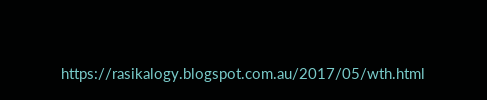https://rasikalogy.blogspot.com.au/2017/05/wth.html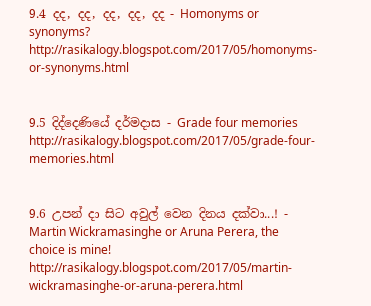9.4 දද, දද, දද, දද, දද - Homonyms or synonyms?
http://rasikalogy.blogspot.com/2017/05/homonyms-or-synonyms.html


9.5 දිද්දෙණියේ දර්මදාස - Grade four memories
http://rasikalogy.blogspot.com/2017/05/grade-four-memories.html


9.6 උපන් දා සිට අවුල් වෙන දිනය දක්වා...! - Martin Wickramasinghe or Aruna Perera, the choice is mine!
http://rasikalogy.blogspot.com/2017/05/martin-wickramasinghe-or-aruna-perera.html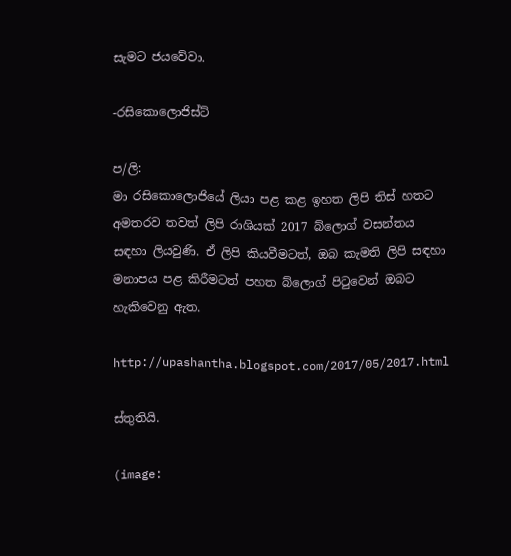සැමට ජයවේවා.

-රසිකොලොජිස්ට්

ප/ලි:
මා රසිකොලොජියේ ලියා පළ කළ ඉහත ලිපි තිස් හතට අමතරව තවත් ලිපි රාශියක් 2017 බ්ලොග් වසන්තය සඳහා ලියවුණි. ඒ ලිපි කියවීමටත්, ඔබ කැමති ලිපි සඳහා මනාපය පළ කිරීමටත් පහත බ්ලොග් පිටුවෙන් ඔබට හැකිවෙනු ඇත.

http://upashantha.blogspot.com/2017/05/2017.html

ස්තුතියි.

(image: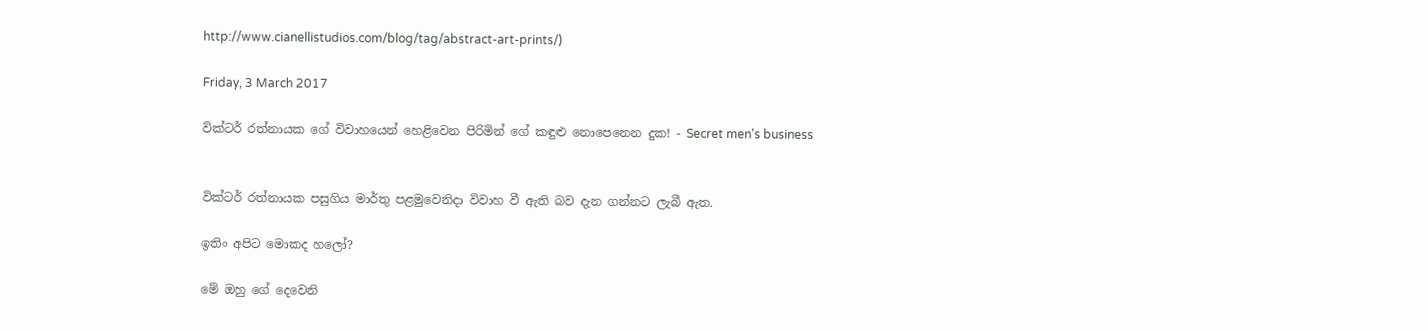http://www.cianellistudios.com/blog/tag/abstract-art-prints/)

Friday, 3 March 2017

වික්ටර් රත්නායක ගේ විවාහයෙන් හෙළිවෙන පිරිමින් ගේ කඳුළු නොපෙනෙන දුක! - Secret men's business


වික්ටර් රත්නායක පසුගිය මාර්තු පළමුවෙනිදා විවාහ වී ඇති බව දැන ගන්නට ලැබී ඇත.

ඉතිං අපිට මොකද හලෝ?

මේ ඔහු ගේ දෙවෙනි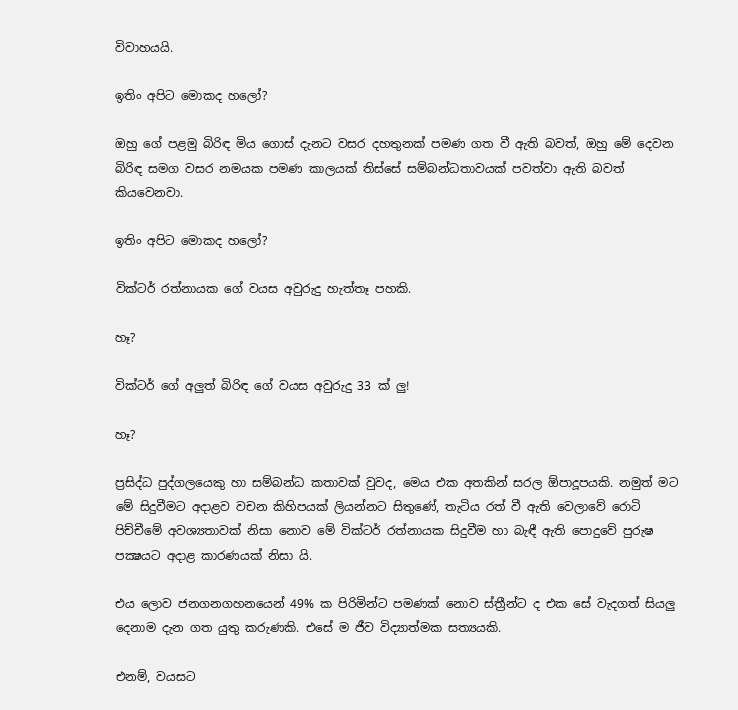විවාහයයි.

ඉතිං අපිට මොකද හලෝ?

ඔහු ගේ පළමු බිරිඳ මිය ගොස් දැනට වසර දහතුනක් පමණ ගත වී ඇති බවත්, ඔහු මේ දෙවන බිරිඳ සමග වසර නමයක පමණ කාලයක් තිස්සේ සම්බන්ධතාවයක් පවත්වා ඇති බවත් කියවෙනවා.

ඉතිං අපිට මොකද හලෝ?

වික්ටර් රත්නායක ගේ වයස අවුරුදු හැත්තෑ පහකි.

හෑ?

වික්ටර් ගේ අලුත් බිරිඳ ගේ වයස අවුරුදු 33 ක් ලු!

හෑ?

ප්‍රසිද්ධ පුද්ගලයෙකු හා සම්බන්ධ කතාවක් වුවද, මෙය එක අතකින් සරල ඕපාදූපයකි. නමුත් මට මේ සිදුවීමට අදාළව වචන කිහිපයක් ලියන්නට සිතුණේ, තැටිය රත් වී ඇති වෙලාවේ රොටි පිච්චීමේ අවශ්‍යතාවක් නිසා නොව මේ වික්ටර් රත්නායක සිදුවීම හා බැඳී ඇති පොදුවේ පුරුෂ පක්‍ෂයට අදාළ කාරණයක් නිසා යි.

එය ලොව ජනගනගහනයෙන් 49% ක පිරිමින්ට පමණක් නොව ස්ත්‍රීන්ට ද එක සේ වැදගත් සියලු දෙනාම දැන ගත යුතු කරුණකි. එසේ ම ජීව විද්‍යාත්මක සත්‍යයකි.

එනම්, වයසට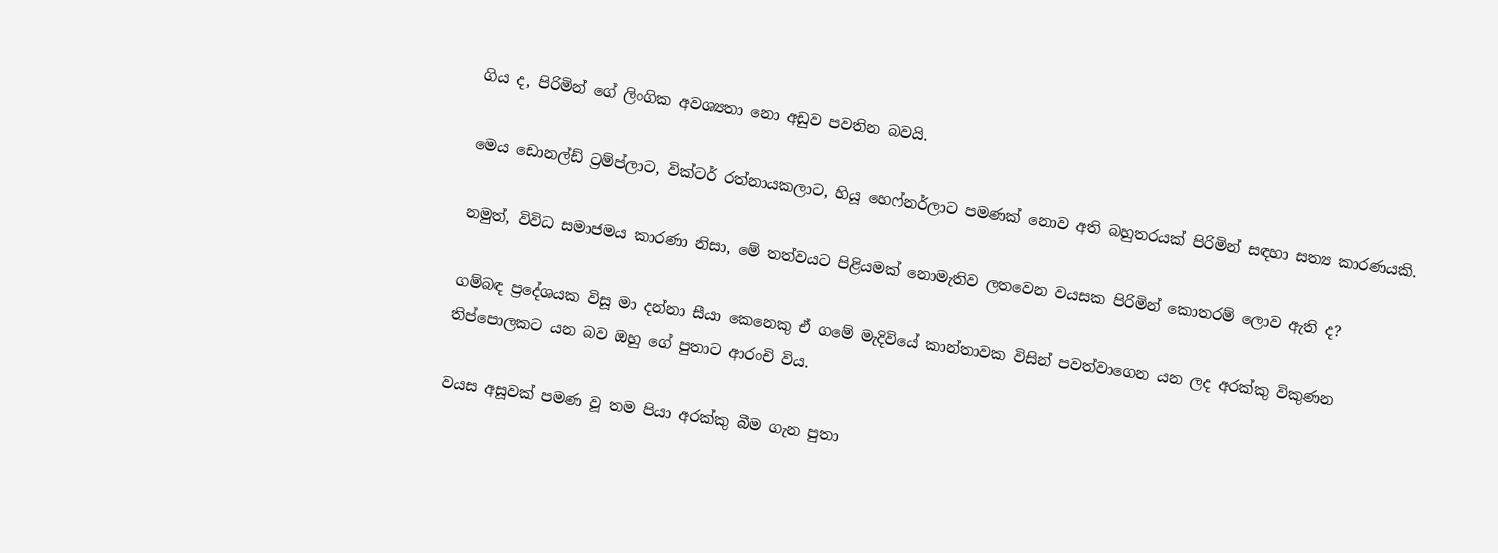ගිය ද, පිරිමින් ගේ ලිංගික අවශ්‍යතා නො අඩුව පවතින බවයි.

මෙය ඩොනල්ඩ් ට්‍රම්ප්ලාට, වික්ටර් රත්නායකලාට, හියූ හෙෆ්නර්ලාට පමණක් නොව අති බහුතරයක් පිරිමින් සඳහා සත්‍ය කාරණයකි.

නමුත්, විවිධ සමාජමය කාරණා නිසා, මේ තත්වයට පිළියමක් නොමැතිව ලතවෙන වයසක පිරිමින් කොතරම් ලොව ඇති ද?

ගම්බඳ ප්‍රදේශයක විසූ මා දන්නා සීයා කෙනෙකු ඒ ගමේ මැදිවියේ කාන්තාවක විසින් පවත්වාගෙන යන ලද අරක්කු විකුණන තිප්පොලකට යන බව ඔහු ගේ පුතාට ආරංචි විය.

වයස අසූවක් පමණ වූ තම පියා අරක්කු බීම ගැන පුතා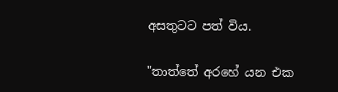අසතුටට පත් විය.

"තාත්තේ අරහේ යන එක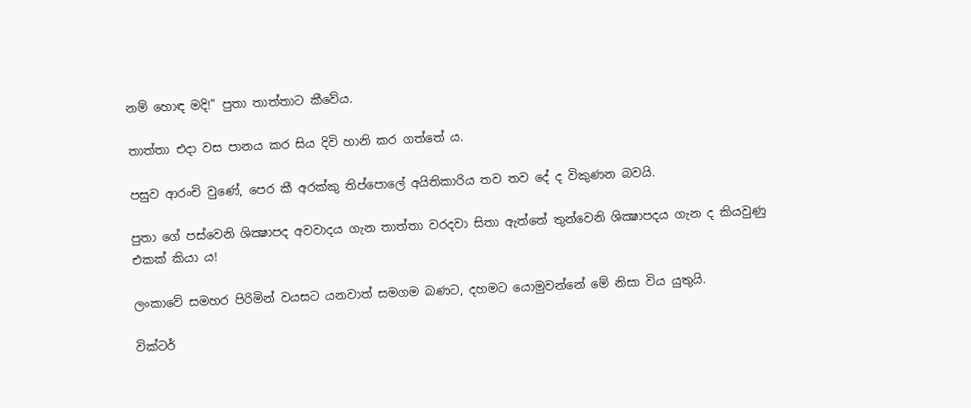නම් හොඳ මදි!" පුතා තාත්තාට කීවේය.

තාත්තා එදා වස පානය කර සිය දිවි හානි කර ගත්තේ ය.

පසුව ආරංචි වුණේ, පෙර කී අරක්කු තිප්පොලේ අයිතිකාරිය තව තව දේ ද විකුණන බවයි.

පුතා ගේ පස්වෙනි ශික්‍ෂාපද අවවාදය ගැන තාත්තා වරදවා සිතා ඇත්තේ තුන්වෙනි ශික්‍ෂාපදය ගැන ද කියවුණු එකක් කියා ය!

ලංකාවේ සමහර පිරිමින් වයසට යනවාත් සමගම බණට, දහමට යොමුවන්නේ මේ නිසා විය යුතුයි.

වික්ටර්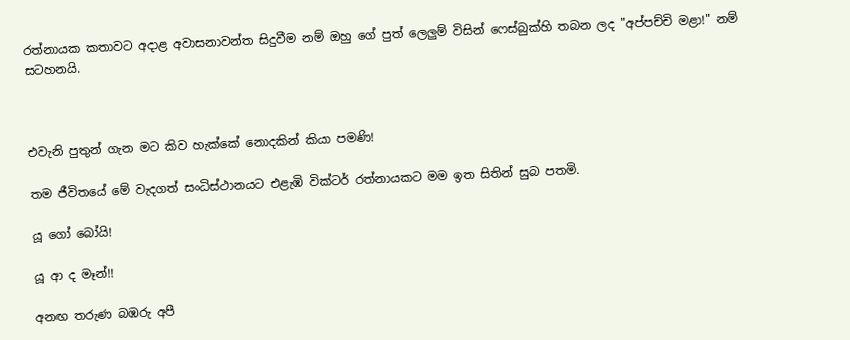රත්නායක කතාවට අදාළ අවාසනාවන්ත සිදුවීම නම් ඔහු ගේ පුත් ලෙලුම් විසින් ෆෙස්බුක්හි තබන ලද "අප්පච්චි මළා!" නම් සටහනයි.



එවැනි පුතුන් ගැන මට කිව හැක්කේ නොදකින් කියා පමණි!

තම ජීවිතයේ මේ වැදගත් සංධිස්ථානයට එළැඹි වික්ටර් රත්නායකට මම ඉත සිතින් සුබ පතමි.

යූ ගෝ බෝයි!

යූ ආ ද මෑන්!!

අනඟ තරුණ බඹරු අපී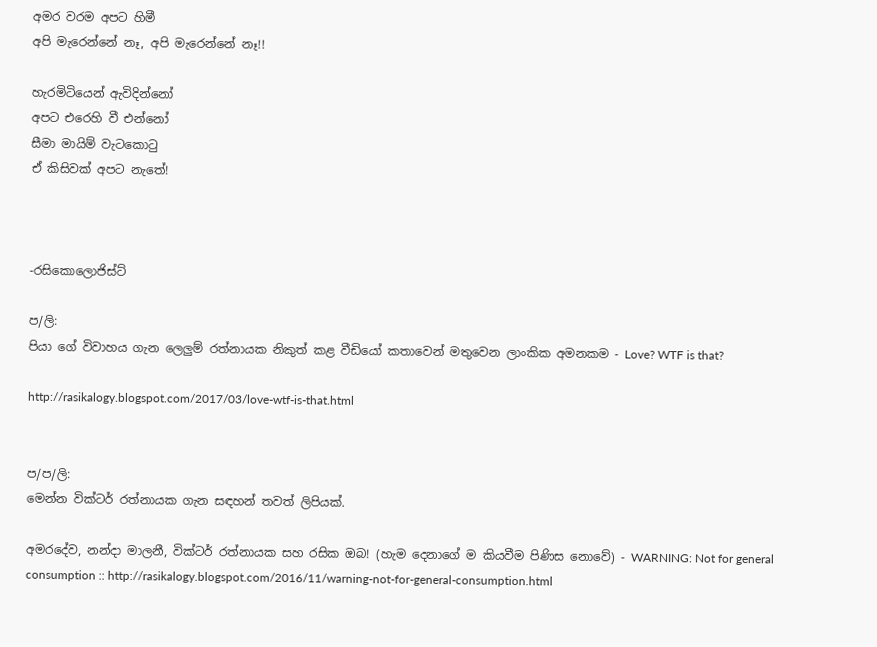අමර වරම අපට හිමී
අපි මැරෙන්නේ නෑ, අපි මැරෙන්නේ නෑ!!

හැරමිටියෙන් ඇවිදින්නෝ
අපට එරෙහි වී එන්නෝ
සීමා මායිම් වැටකොටු
ඒ කිසිවක් අපට නැතේ!



-රසිකොලොජිස්ට්

ප/ලි:
පියා ගේ විවාහය ගැන ලෙලුම් රත්නායක නිකුත් කළ වීඩියෝ කතාවෙන් මතුවෙන ලාංකික අමනකම - Love? WTF is that?

http://rasikalogy.blogspot.com/2017/03/love-wtf-is-that.html


ප/ප/ලි:
මෙන්න වික්ටර් රත්නායක ගැන සඳහන් තවත් ලිපියක්.

අමරදේව, නන්දා මාලනී, වික්ටර් රත්නායක සහ රසික ඔබ! (හැම දෙනාගේ ම කියවීම පිණිස නොවේ) - WARNING: Not for general consumption :: http://rasikalogy.blogspot.com/2016/11/warning-not-for-general-consumption.html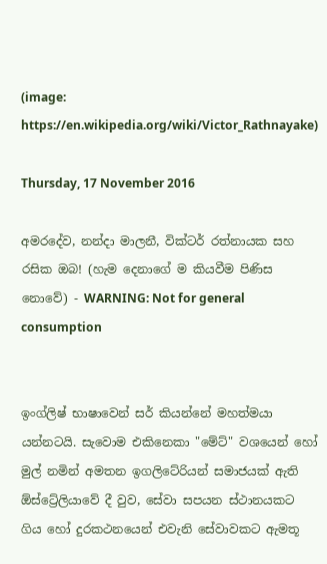(image: https://en.wikipedia.org/wiki/Victor_Rathnayake)

Thursday, 17 November 2016

අමරදේව, නන්දා මාලනී, වික්ටර් රත්නායක සහ රසික ඔබ! (හැම දෙනාගේ ම කියවීම පිණිස නොවේ) - WARNING: Not for general consumption


ඉංග්ලිෂ් භාෂාවෙන් සර් කියන්නේ මහත්මයා යන්නටයි. සැවොම එකිනෙකා "මේට්" වශයෙන් හෝ මුල් නමින් අමතන ඉගලිටේරියන් සමාජයක් ඇති ඕස්ට්‍රේලියාවේ දී වුව, සේවා සපයන ස්ථානයකට ගිය හෝ දුරකථනයෙන් එවැනි සේවාවකට ඇමතූ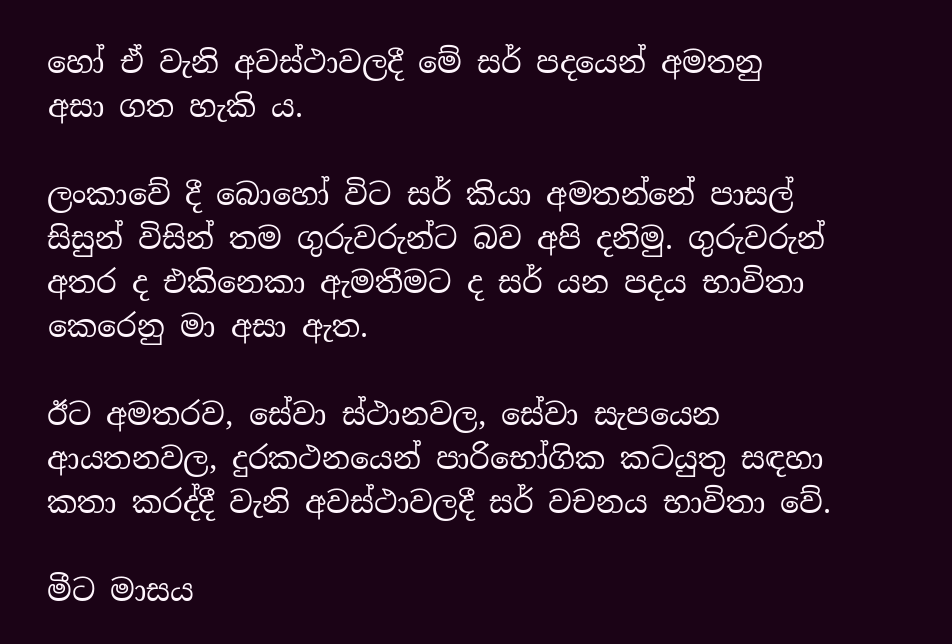හෝ ඒ වැනි අවස්ථාවලදී මේ සර් පදයෙන් අමතනු අසා ගත හැකි ය.

ලංකාවේ දී බොහෝ විට සර් කියා අමතන්නේ පාසල් සිසුන් විසින් තම ගුරුවරුන්ට බව අපි දනිමු. ගුරුවරුන් අතර ද එකිනෙකා ඇමතීමට ද සර් යන පදය භාවිතා කෙරෙනු මා අසා ඇත.

ඊට අමතරව, සේවා ස්ථානවල, සේවා සැපයෙන ආයතනවල, දුරකථනයෙන් පාරිභෝගික කටයුතු සඳහා කතා කරද්දී වැනි අවස්ථාවලදී සර් වචනය භාවිතා වේ.

මීට මාසය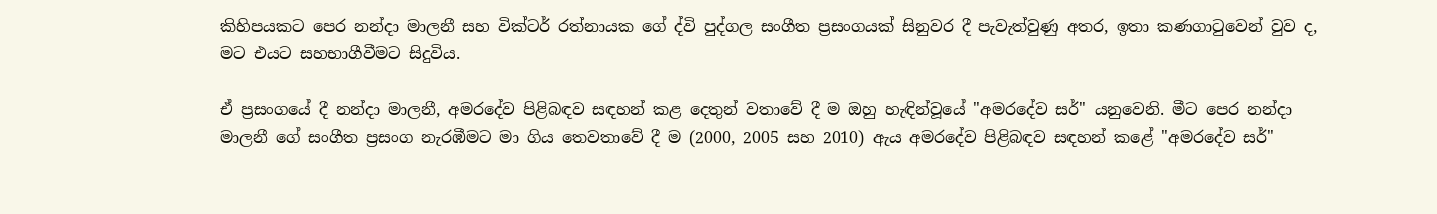කිහිපයකට පෙර නන්දා මාලනී සහ වික්ටර් රත්නායක ගේ ද්වි පුද්ගල සංගීත ප්‍රසංගයක් සිනුවර දී පැවැත්වුණු අතර, ඉතා කණගාටුවෙන් වුව ද, මට එයට සහභාගීවීමට සිදුවිය.

ඒ ප්‍රසංගයේ දී නන්දා මාලනී, අමරදේව පිළිබඳව සඳහන් කළ දෙතුන් වතාවේ දී ම ඔහු හැඳින්වූයේ "අමරදේව සර්" යනුවෙනි. මීට පෙර නන්දා මාලනී ගේ සංගීත ප්‍රසංග නැරඹීමට මා ගිය තෙවතාවේ දී ම (2000, 2005 සහ 2010) ඇය අමරදේව පිළිබඳව සඳහන් කළේ "අමරදේව සර්"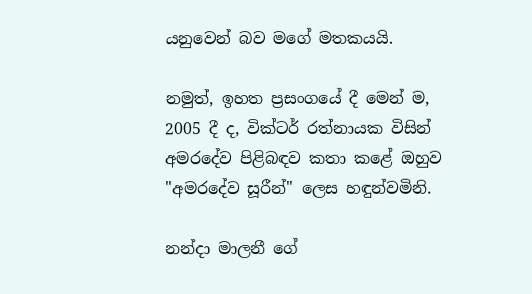යනුවෙන් බව මගේ මතකයයි.

නමුත්, ඉහත ප්‍රසංගයේ දී මෙන් ම, 2005 දී ද, වික්ටර් රත්නායක විසින් අමරදේව පිළිබඳව කතා කළේ ඔහුව "අමරදේව සූරීන්" ලෙස හඳුන්වමිනි.

නන්දා මාලනී ගේ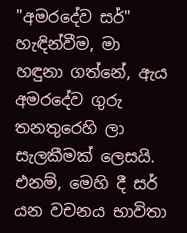"අමරදේව සර්" හැඳින්වීම, මා හඳුනා ගත්නේ, ඇය අමරදේව ගුරු තනතුරෙහි ලා සැලකීමක් ලෙසයි. එනම්, මෙහි දී සර් යන වචනය භාවිතා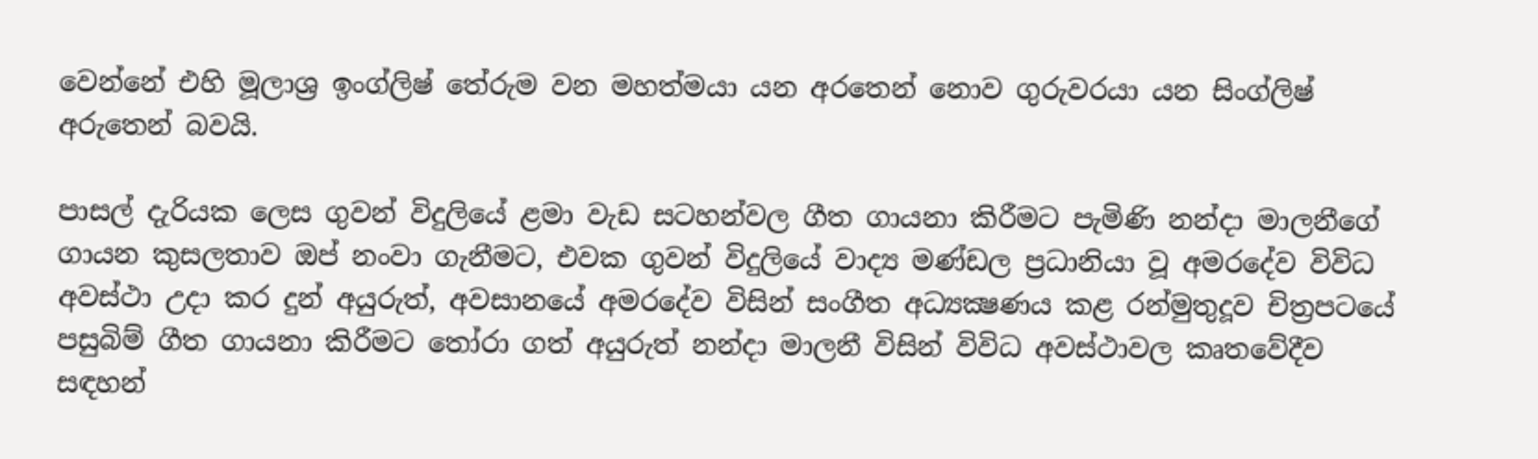වෙන්නේ එහි මූලාශ්‍ර ඉංග්ලිෂ් තේරුම වන මහත්මයා යන අරතෙන් නොව ගුරුවරයා යන සිංග්ලිෂ් අරුතෙන් බවයි.

පාසල් දැරියක ලෙස ගුවන් විදුලියේ ළමා වැඩ සටහන්වල ගීත ගායනා කිරීමට පැමිණි නන්දා මාලනීගේ ගායන කුසලතාව ඔප් නංවා ගැනීමට, එවක ගුවන් විදුලියේ වාද්‍ය මණ්ඩල ප්‍රධානියා වූ අමරදේව විවිධ අවස්ථා උදා කර දුන් අයුරුත්, අවසානයේ අමරදේව විසින් සංගීත අධ්‍යක්‍ෂණය කළ රන්මුතුදූව චිත්‍රපටයේ පසුබිම් ගීත ගායනා කිරීමට තෝරා ගත් අයුරුත් නන්දා මාලනී විසින් විවිධ අවස්ථාවල කෘතවේදීව සඳහන්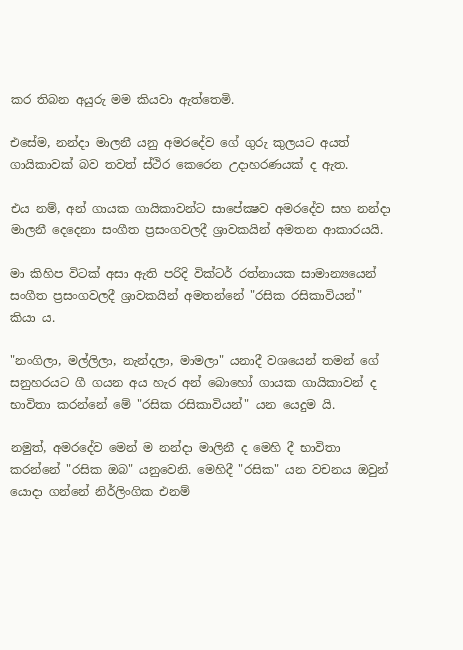කර තිබන අයුරු මම කියවා ඇත්තෙමි.

එසේම, නන්දා මාලනී යනු අමරදේව ගේ ගුරු කුලයට අයත් ගායිකාවක් බව තවත් ස්ථිර කෙරෙන උදාහරණයක් ද ඇත.

එය නම්, අන් ගායක ගායිකාවන්ට සාපේක්‍ෂව අමරදේව සහ නන්දා මාලනී දෙදෙනා සංගීත ප්‍රසංගවලදී ශ්‍රාවකයින් අමතන ආකාරයයි.

මා කිහිප විටක් අසා ඇති පරිදි වික්ටර් රත්නායක සාමාන්‍යයෙන් සංගීත ප්‍රසංගවලදී ශ්‍රාවකයින් අමතන්නේ "රසික රසිකාවියන්" කියා ය.

"නංගිලා, මල්ලිලා, නැන්දලා, මාමලා" යනාදී වශයෙන් තමන් ගේ සනුහරයට ගී ගයන අය හැර අන් බොහෝ ගායක ගායිකාවන් ද භාවිතා කරන්නේ මේ "රසික රසිකාවියන්" යන යෙදුම යි.

නමුත්, අමරදේව මෙන් ම නන්දා මාලිනී ද මෙහි දී භාවිතා කරන්නේ "රසික ඔබ" යනුවෙනි. මෙහිදී "රසික" යන වචනය ඔවුන් යොදා ගන්නේ නිර්ලිංගික එනම්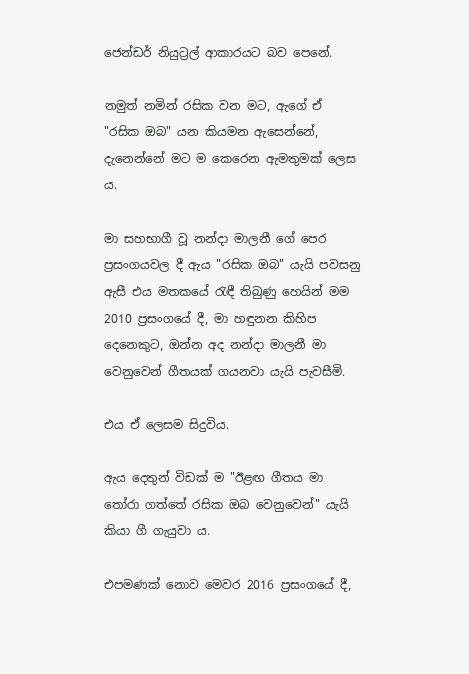ජෙන්ඩර් නියුට්‍රල් ආකාරයට බව පෙනේ.

නමුත් නමින් රසික වන මට, ඇගේ ඒ "රසික ඔබ" යන කියමන ඇසෙන්නේ, දැනෙන්නේ මට ම කෙරෙන ඇමතුමක් ලෙස ය.

මා සහභාගී වූ නන්දා මාලනී ගේ පෙර ප්‍රසංගයවල දී ඇය "රසික ඔබ" යැයි පවසනු ඇසී එය මතකයේ රැඳී තිබුණු හෙයින් මම 2010 ප්‍රසංගයේ දී, මා හඳුනන කිහිප දෙනෙකුට, ඔන්න අද නන්දා මාලනී මා වෙනුවෙන් ගීතයක් ගයනවා යැයි පැවසීමි.

එය ඒ ලෙසම සිදුවිය.

ඇය දෙතුන් විඩක් ම "ඊළඟ ගීතය මා තෝරා ගත්තේ රසික ඔබ වෙනුවෙන්" යැයි කියා ගී ගැයුවා ය.

එපමණක් නොව මෙවර 2016 ප්‍රසංගයේ දී,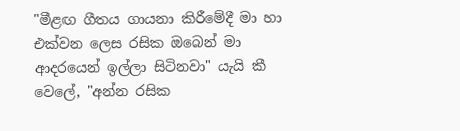"මීළඟ ගීතය ගායනා කිරීමේදී මා හා එක්වන ලෙස රසික ඔබෙන් මා ආදරයෙන් ඉල්ලා සිටිනවා" යැයි කී වෙලේ, "අන්න රසික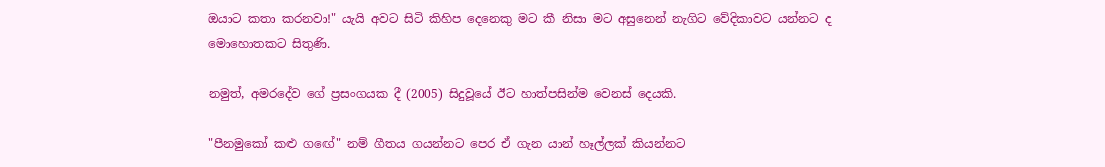ඔයාට කතා කරනවා!" යැයි අවට සිටි කිහිප දෙනෙකු මට කී නිසා මට අසුනෙන් නැගිට වේදිකාවට යන්නට ද මොහොතකට සිතුණි.

නමුත්, අමරදේව ගේ ප්‍රසංගයක දී (2005) සිදුවූයේ ඊට හාත්පසින්ම වෙනස් දෙයකි.

"පීනමුකෝ කළු ගඟේ" නම් ගීතය ගයන්නට පෙර ඒ ගැන යාන් හෑල්ලක් කියන්නට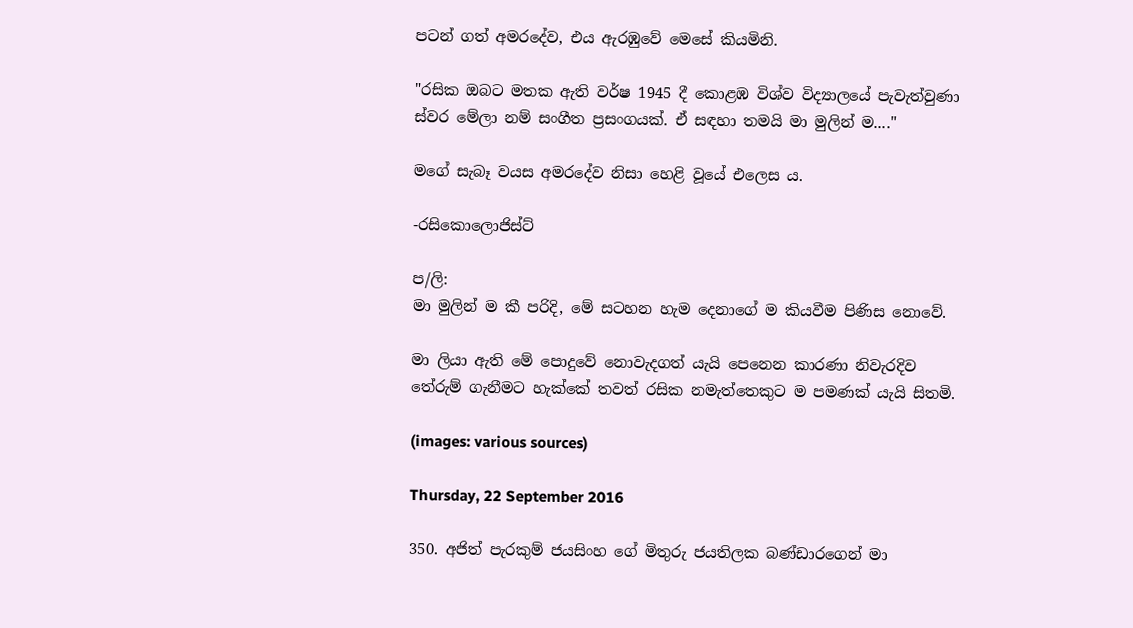පටන් ගත් අමරදේව, එය ඇරඹුවේ මෙසේ කියමිනි.

"රසික ඔබට මතක ඇති වර්ෂ 1945 දී කොළඹ විශ්ව විද්‍යාලයේ පැවැත්වුණා ස්වර මේලා නම් සංගීත ප්‍රසංගයක්. ඒ සඳහා තමයි මා මුලින් ම...."

මගේ සැබෑ වයස අමරදේව නිසා හෙළි වූයේ එලෙස ය.

-රසිකොලොජිස්ට්

ප/ලි:
මා මුලින් ම කී පරිදි, මේ සටහන හැම දෙනාගේ ම කියවීම පිණිස නොවේ.

මා ලියා ඇති මේ පොදුවේ නොවැදගත් යැයි පෙනෙන කාරණා නිවැරදිව තේරුම් ගැනීමට හැක්කේ තවත් රසික නමැත්තෙකුට ම පමණක් යැයි සිතමි.

(images: various sources)

Thursday, 22 September 2016

350. අජිත් පැරකුම් ජයසිංහ ගේ මිතුරු ජයතිලක බණ්ඩාරගෙන් මා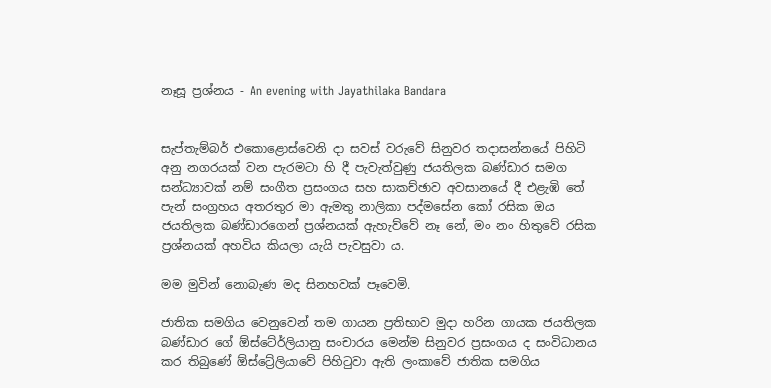නෑසූ ප්‍රශ්නය - An evening with Jayathilaka Bandara


සැප්තැම්බර් එකොළොස්වෙනි දා සවස් වරුවේ සිනුවර තදාසන්නයේ පිහිටි අනු නගරයක් වන පැරමටා හි දී පැවැත්වුණු ජයතිලක බණ්ඩාර සමග සන්ධ්‍යාවක් නම් සංගීත ප්‍රසංගය සහ සාකච්ඡාව අවසානයේ දී එළැඹි තේ පැන් සංග්‍රහය අතරතුර මා ඇමතු නාලිකා පද්මසේන කෝ රසික ඔය ජයතිලක බණ්ඩාරගෙන් ප්‍රශ්නයක් ඇහැව්වේ නෑ නේ, මං නං හිතුවේ රසික ප්‍රශ්නයක් අහවිය කියලා යැයි පැවසුවා ය.

මම මුවින් නොබැණ මද සිනහවක් පෑවෙමි.

ජාතික සමගිය වෙනුවෙන් තම ගායන ප්‍රතිභාව මුදා හරින ගායක ජයතිලක බණ්ඩාර ගේ ඕස්ටේ‍ර්ලියානු සංචාරය මෙන්ම සිනුවර ප්‍රසංගය ද සංවිධානය කර තිබුණේ ඕස්ට්‍රේලියාවේ පිහිටුවා ඇති ලංකාවේ ජාතික සමගිය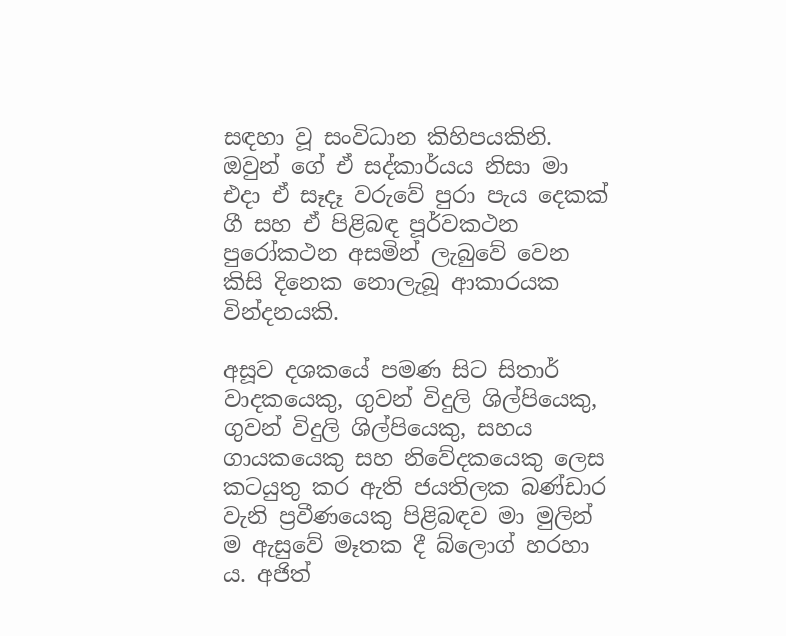සඳහා වූ සංවිධාන කිහිපයකිනි. ඔවුන් ගේ ඒ සද්කාර්යය නිසා මා එදා ඒ සෑදෑ වරුවේ පුරා පැය දෙකක් ගී සහ ඒ පිළිබඳ පූර්වකථන පුරෝකථන අසමින් ලැබුවේ වෙන කිසි දිනෙක නොලැබූ ආකාරයක වින්දනයකි.

අසූව දශකයේ පමණ සිට සිතාර් වාදකයෙකු, ගුවන් විදුලි ශිල්පියෙකු, ගුවන් විදුලි ශිල්පියෙකු, සහය ගායකයෙකු සහ නිවේදකයෙකු ලෙස කටයුතු කර ඇති ජයතිලක බණ්ඩාර වැනි ප්‍රවීණයෙකු පිළිබඳව මා මුලින් ම ඇසුවේ මෑතක දී බ්ලොග් හරහා ය. අජිත්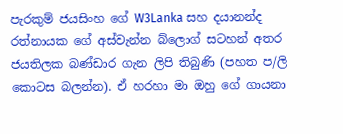පැරකුම් ජයසිංහ ගේ W3Lanka සහ දයානන්ද රත්නායක ගේ අස්වැන්න බ්ලොග් සටහන් අතර ජයතිලක බණ්ඩාර ගැන ලිපි තිබුණි (පහත ප/ලි කොටස බලන්න). ඒ හරහා මා ඔහු ගේ ගායනා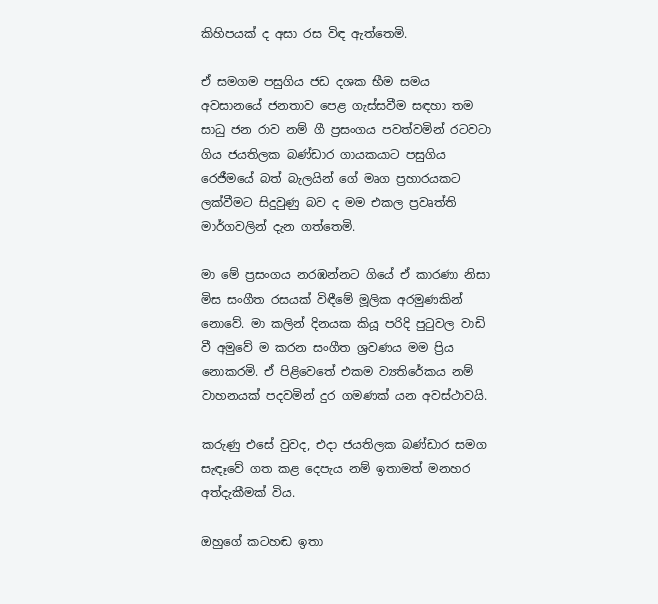කිහිපයක් ද අසා රස විඳ ඇත්තෙමි.

ඒ සමගම පසුගිය ජඩ දශක භීම සමය අවසානයේ ජනතාව පෙළ ගැස්සවීම සඳහා තම සාධු ජන රාව නම් ගී ප්‍රසංගය පවත්වමින් රටවටා ගිය ජයතිලක බණ්ඩාර ගායකයාට පසුගිය රෙජීමයේ බත් බැලයින් ගේ මෘග ප්‍රහාරයකට ලක්වීමට සිදුවුණු බව ද මම එකල ප්‍රවෘත්ති මාර්ගවලින් දැන ගත්තෙමි.

මා මේ ප්‍රසංගය නරඹන්නට ගියේ ඒ කාරණා නිසා මිස සංගීත රසයක් විඳීමේ මූලික අරමුණකින් නොවේ. මා කලින් දිනයක කියූ පරිදි පුටුවල වාඩි වී අමුවේ ම කරන සංගීත ශ්‍රවණය මම ප්‍රිය නොකරමි. ඒ පිළිවෙතේ එකම ව්‍යතිරේකය නම් වාහනයක් පදවමින් දුර ගමණක් යන අවස්ථාවයි.

කරුණු එසේ වුවද, එදා ජයතිලක බණ්ඩාර සමග සැඳෑවේ ගත කළ දෙපැය නම් ඉතාමත් මනහර අත්දැකීමක් විය.

ඔහුගේ කටහඬ ඉතා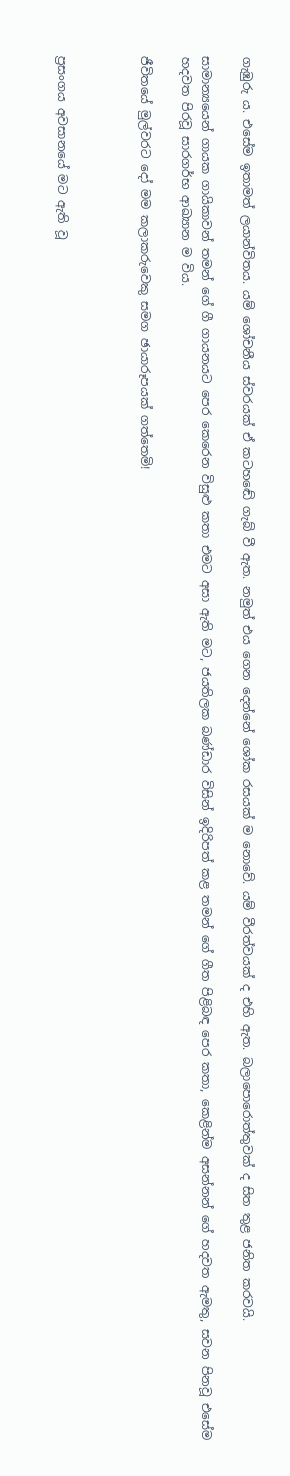ගැඹුරු ය. එසේම ඉතාමත් ලයාන්විතය. යම් ශෝචනීය ස්වරයක් ඒ කටහඬේ ගැබ් වී ඇත. නමුත් එය ගෙන දෙන්නේ ශෝක රසයක් ම නොවේ. යම් වීරත්වයක් ද එහි ඇත. බලාපොරොත්තුවක් ද සිත තුළ ජනිත කරවයි.

සාමාන්‍යයෙන් ගායක ගායිකාවන් තමන් ගේ ගී ගායනයට පෙර කෙරෙන විසුළු කතා එමට අසා ඇති මට, ජයතිලක බණ්ඩාර විසින් ඉදිරිපත් කළ තමන් ගේ ගීත පිළිබඳ පෙර කතා, කෙළින්ම අසන්නන් ගේ හදවත ඇමතු, සවන පිනවූ එසේම හදවත පිරවූ සාරගර්භ ආඛ්‍යාන ම විය.

ජීවිතයේ මුල්වරට දෝ මම කලාකරුවෙකු සමග ඡායාරූපයක් ගත්තෙමි!



ප්‍රසංගය අවසානයේ මට ඇති වූ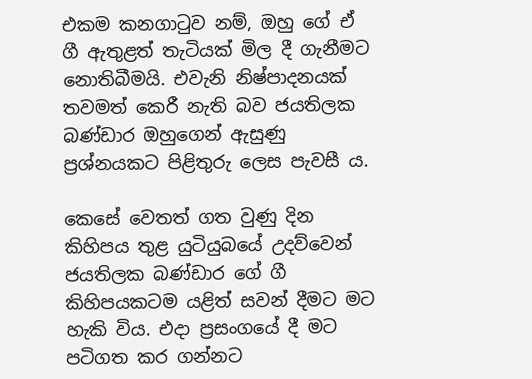එකම කනගාටුව නම්, ඔහු ගේ ඒ ගී ඇතුළත් තැටියක් මිල දී ගැනීමට නොතිබීමයි. එවැනි නිෂ්පාදනයක් තවමත් කෙරී නැති බව ජයතිලක බණ්ඩාර ඔහුගෙන් ඇසුණු ප්‍රශ්නයකට පිළිතුරු ලෙස පැවසී ය.

කෙසේ වෙතත් ගත වුණු දින කිහිපය තුළ යුටියුබයේ උදව්වෙන් ජයතිලක බණ්ඩාර ගේ ගී කිහිපයකටම යළිත් සවන් දීමට මට හැකි විය. එදා ප්‍රසංගයේ දී මට පටිගත කර ගන්නට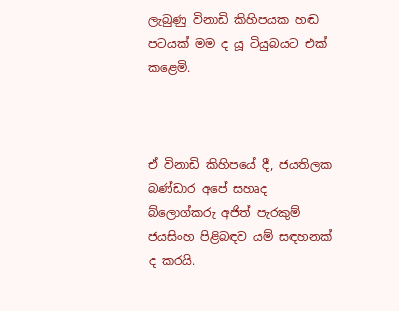ලැබුණු විනාඩි කිහිපයක හඬ පටයක් මම ද යූ ටියුබයට එක් කළෙමි.



ඒ විනාඩි කිහිපයේ දී, ජයතිලක බණ්ඩාර අපේ සහෘද බ්ලොග්කරු අජිත් පැරකුම් ජයසිංහ පිළිබඳව යම් සඳහනක් ද කරයි.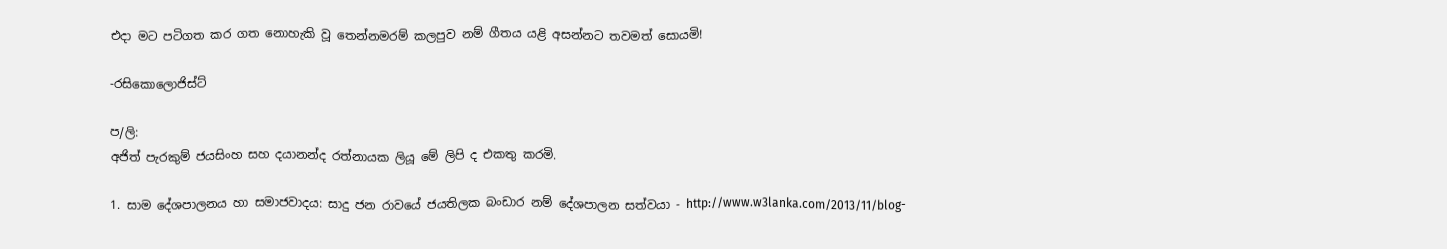එදා මට පටිගත කර ගත නොහැකි වූ තෙන්නමරම් කලපුව නම් ගීතය යළි අසන්නට තවමත් සොයමි!

-රසිකොලොජිස්ට්

ප/ලි:
අජිත් පැරකුම් ජයසිංහ සහ දයානන්ද රත්නායක ලියූ මේ ලිපි ද එකතු කරමි.

1. සාම දේශපාලනය හා සමාජවාදය: සාදු ජන රාවයේ ජයතිලක බංඩාර නම් දේශපාලන සත්වයා - http://www.w3lanka.com/2013/11/blog-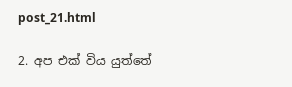post_21.html

2. අප එක් විය යුත්තේ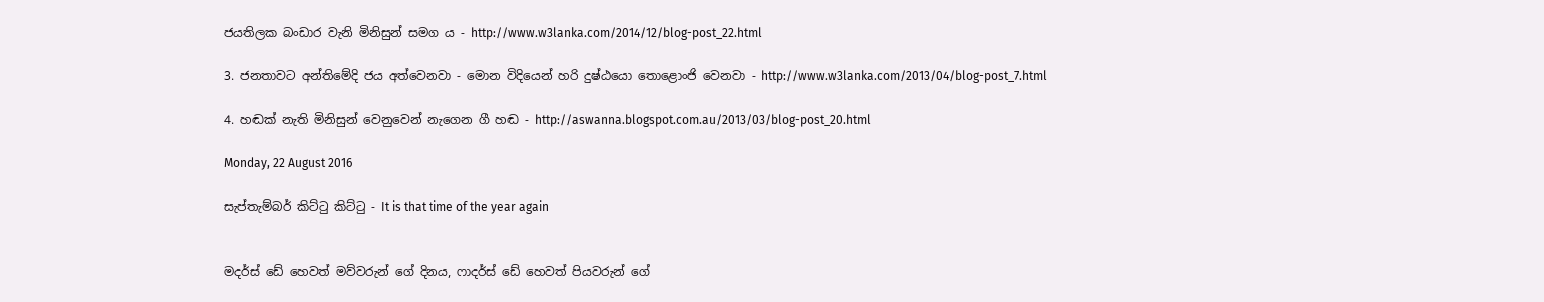ජයතිලක බංඩාර වැනි මිනිසුන් සමග ය - http://www.w3lanka.com/2014/12/blog-post_22.html

3. ජනතාවට අන්තිමේදි ජය අත්වෙනවා - මොන විදියෙන් හරි දුෂ්ඨයො තොළොංජි වෙනවා - http://www.w3lanka.com/2013/04/blog-post_7.html

4. හඬක් නැති මිනිසුන් වෙනුවෙන් නැගෙන ගී හඬ - http://aswanna.blogspot.com.au/2013/03/blog-post_20.html

Monday, 22 August 2016

සැප්තැම්බර් කිට්ටු කිට්ටු - It is that time of the year again


මදර්ස් ඩේ හෙවත් මව්වරුන් ගේ දිනය, ෆාදර්ස් ඩේ හෙවත් පියවරුන් ගේ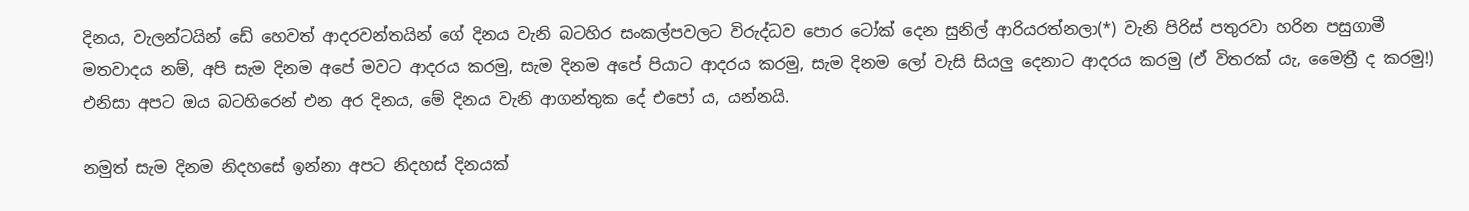දිනය, වැලන්ටයින් ඩේ හෙවත් ආදරවන්තයින් ගේ දිනය වැනි බටහිර සංකල්පවලට විරුද්ධව පොර ටෝක් දෙන සුනිල් ආරියරත්නලා(*) වැනි පිරිස් පතුරවා හරින පසුගාමී මතවාදය නම්, අපි සැම දිනම අපේ මවට ආදරය කරමු, සැම දිනම අපේ පියාට ආදරය කරමු, සැම දිනම ලෝ වැසි සියලු දෙනාට ආදරය කරමු (ඒ විතරක් යැ, මෛත්‍රී ද කරමු!) එනිසා අපට ඔය බටහිරෙන් එන අර දිනය, මේ දිනය වැනි ආගන්තුක දේ එපෝ ය, යන්නයි.

නමුත් සැම දිනම නිදහසේ ඉන්නා අපට නිදහස් දිනයක්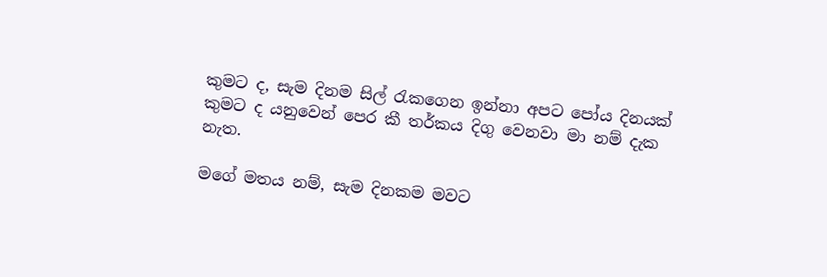කුමට ද, සැම දිනම සිල් රැකගෙන ඉන්නා අපට පෝය දිනයක් කුමට ද යනුවෙන් පෙර කී තර්කය දිගු වෙනවා මා නම් දැක නැත.

මගේ මතය නම්, සැම දිනකම මවට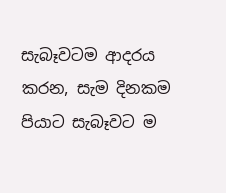සැබෑවටම ආදරය කරන, සැම දිනකම පියාට සැබෑවට ම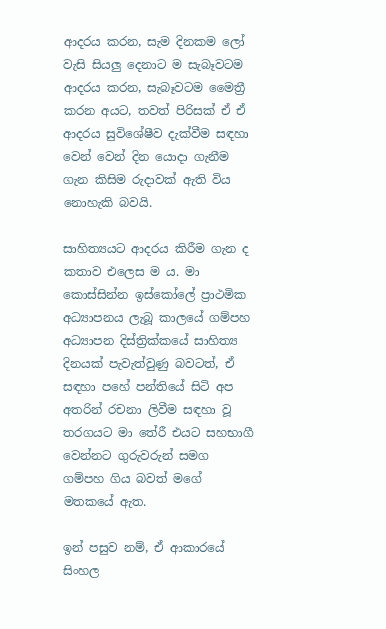ආදරය කරන, සැම දිනකම ලෝ වැසි සියලු දෙනාට ම සැබෑවටම ආදරය කරන, සැබෑවටම මෛත්‍රී කරන අයට, තවත් පිරිසක් ඒ ඒ ආදරය සුවිශේෂීව දැක්වීම සඳහා වෙන් වෙන් දින යොදා ගැනීම ගැන කිසිම රුදාවක් ඇති විය නොහැකි බවයි.

සාහිත්‍යයට ආදරය කිරීම ගැන ද කතාව එලෙස ම ය. මා කොස්සින්න ඉස්කෝලේ ප්‍රාථමික අධ්‍යාපනය ලැබූ කාලයේ ගම්පහ අධ්‍යාපන දිස්ත්‍රික්කයේ සාහිත්‍ය දිනයක් පැවැත්වුණු බවටත්, ඒ සඳහා පහේ පන්තියේ සිටි අප අතරින් රචනා ලිවීම සඳහා වූ තරගයට මා තේරී එයට සහභාගී වෙන්නට ගුරුවරුන් සමග ගම්පහ ගිය බවත් මගේ මතකයේ ඇත.

ඉන් පසුව නම්, ඒ ආකාරයේ සිංහල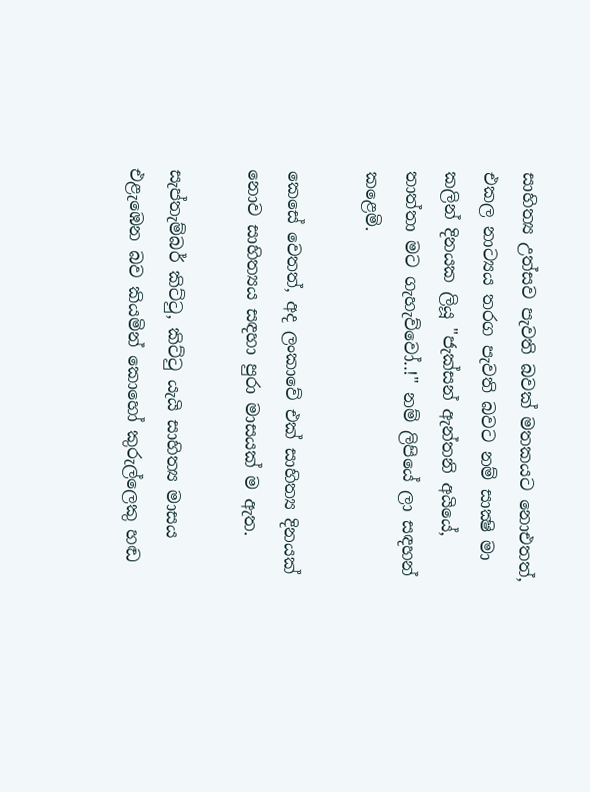සාහිත්‍ය උත්සව පැවති බවක් මතකයට නොඑතත්, එකල නාට්‍යය තරග පැවති බවට නම් සාක්‍ෂි මා කලින් දිනයක ලියූ "ජැක්සන් ඇන්තනි අයියේ, තාත්තා මට ගැහැව්වෝ..!" නම් ලිපියේ ලා සඳහන් කළෙමි.

කෙසේ වෙතත්, අද ලංකාවේ එක් සාහිත්‍ය දිනයක් නොව සාහිත්‍යය සඳහා පුරා මාසයක් ම ඇත.

සැප්තැම්බර් කිට්ටු, කිට්ටු යැයි සාහිත්‍ය මාසය එළැඹෙන බව කියමින් කොහෝ කුරුල්ලෙකු හඬ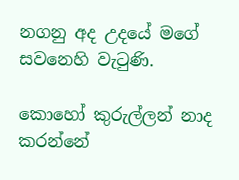නගනු අද උදයේ මගේ සවනෙහි වැටුණි.

කොහෝ කුරුල්ලන් නාද කරන්නේ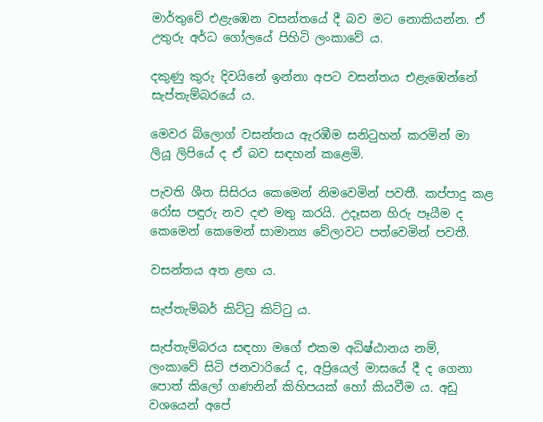මාර්තුවේ එළැඹෙන වසන්තයේ දී බව මට නොකියන්න. ඒ උතුරු අර්ධ ගෝලයේ පිහිටි ලංකාවේ ය.

දකුණු කුරු දිවයිනේ ඉන්නා අපට වසන්තය එළැඹෙන්නේ සැප්තැම්බරයේ ය.

මෙවර බ්ලොග් වසන්තය ඇරඹීම සනිටුහන් කරමින් මා ලියූ ලිපියේ ද ඒ බව සඳහන් කළෙමි.

පැවති ශීත සිසිරය කෙමෙන් නිමවෙමින් පවතී. කප්පාදු කළ රෝස පඳුරු නව දළු මතු කරයි. උදෑසන හිරු පෑයීම ද කෙමෙන් කෙමෙන් සාමාන්‍ය වේලාවට පත්වෙමින් පවතී.

වසන්තය අත ළඟ ය.

සැප්තැම්බර් කිට්ටු කිට්ටු ය.

සැප්තැම්බරය සඳහා මගේ එකම අධිෂ්ඨානය නම්, ලංකාවේ සිටි ජනවාරියේ ද, අප්‍රියෙල් මාසයේ දී ද ගෙනා පොත් කිලෝ ගණනින් කිහිපයක් හෝ කියවීම ය. අඩු වශයෙන් අපේ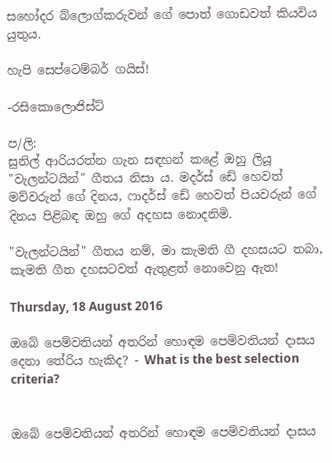සහෝදර බ්ලොග්කරුවන් ගේ පොත් ගොඩවත් කියවිය යුතුය.

හැපි සෙප්ටෙම්බර් ගයිස්!

-රසිකොලොජිස්ට්

ප/ලි:
සුනිල් ආරියරත්න ගැන සඳහන් කළේ ඔහු ලියූ "වැලන්ටයින්" ගීතය නිසා ය. මදර්ස් ඩේ හෙවත් මව්වරුන් ගේ දිනය, ෆාදර්ස් ඩේ හෙවත් පියවරුන් ගේ දිනය පිළිබඳ ඔහු ගේ අදහස නොදනිමි.

"වැලන්ටයින්" ගීතය නම්, මා කැමති ගී දහසයට තබා, කැමති ගීත දහසටවත් ඇතුළත් නොවෙනු ඇත!

Thursday, 18 August 2016

ඔබේ පෙම්වතියන් අතරින් හොඳම පෙම්වතියන් දාසය දෙනා තේරිය හැකිද? - What is the best selection criteria?


ඔබේ පෙම්වතියන් අතරින් හොඳම පෙම්වතියන් දාසය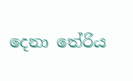දෙනා තේරිය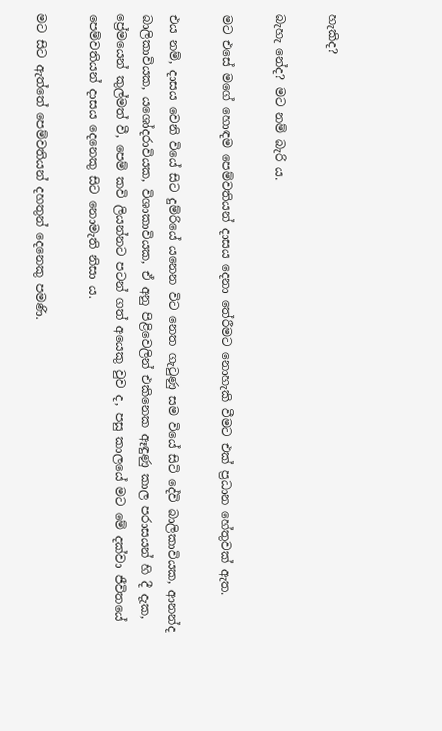හැකිද?

බැහැ නේද? මට නම් බැරි ය.

මට එසේ මගේ හොඳම පෙම්වතියන් දාසය දෙනා තේරීමට නොහැකි වීමට එක් ප්‍රධාන හේතුවක් ඇත.

එය නම්, දාසය වෙනි වියේ සිට දුම්රියේ යනෙන විට නෙත ගැටුණු සම වියේ සිටි දේවි බාලිකාවියක, ආනන්ද බාලිකාවියක, යශෝදරාවියක, විශාකාවියක, ඒ අනු පිළිවෙලින් එකිනෙක ඈඳුණු කාල පරාසයන් හි දී දැක, ප්‍රේමයෙන් කුල්මත් වී, පෙම් කවි ලියන්නට පටන් ගත් අයෙකු වුව ද, පසු කාලයේ මට මේ දක්වා ජීවිතයේ පෙම්වතියන් දාසය දෙනෙකු සිට නොමැති නිසා ය.

මට සිට ඇත්තේ පෙම්වතියන් දහතුන් දෙනෙකු පමණි.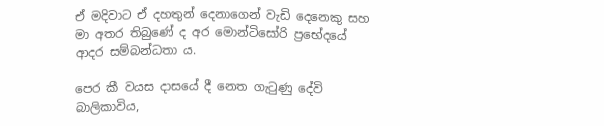ඒ මදිවාට ඒ දහතුන් දෙනාගෙන් වැඩි දෙනෙකු සහ මා අතර තිබුණේ ද අර මොන්ටිසෝරි ප්‍රභේදයේ ආදර සම්බන්ධතා ය.

පෙර කී වයස දාසයේ දී නෙත ගැටුණු දේවි බාලිකාවිය,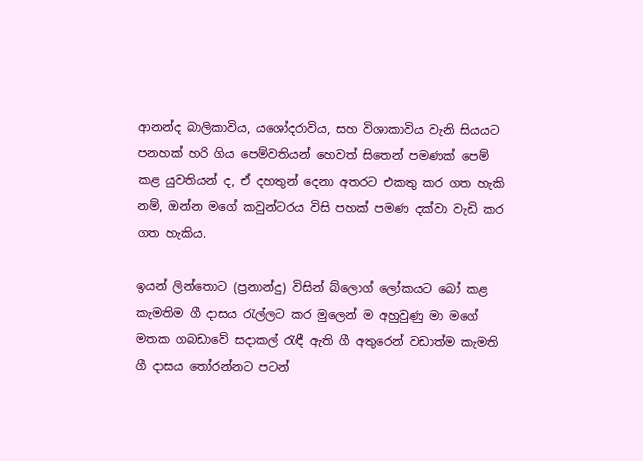ආනන්ද බාලිකාවිය, යශෝදරාවිය, සහ විශාකාවිය වැනි සියයට පනහක් හරි ගිය පෙම්වතියන් හෙවත් සිතෙන් පමණක් පෙම් කළ යුවතියන් ද, ඒ දහතුන් දෙනා අතරට එකතු කර ගත හැකි නම්, ඔන්න මගේ කවුන්ටරය විසි පහක් පමණ දක්වා වැඩි කර ගත හැකිය.

ඉයන් ලින්තොට (ප්‍රනාන්දු) විසින් බ්ලොග් ලෝකයට බෝ කළ කැමතිම ගී දාසය රැල්ලට කර මුලෙන් ම අහුවුණු මා මගේ මතක ගබඩාවේ සදාකල් රැඳී ඇති ගී අතුරෙන් වඩාත්ම කැමති ගී දාසය තෝරන්නට පටන්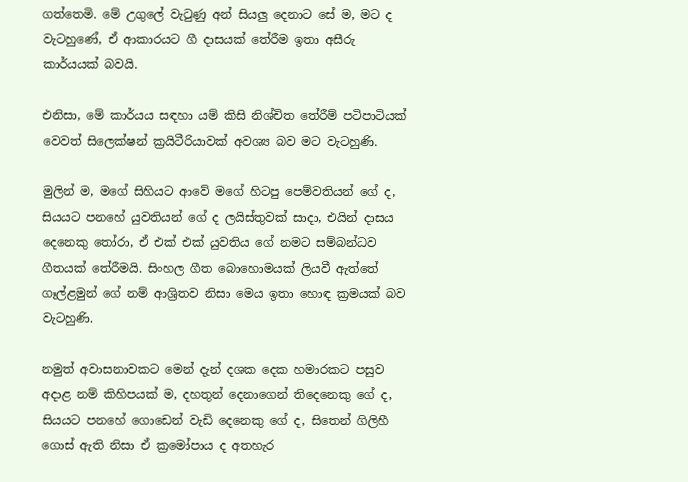ගත්තෙමි. මේ උගුලේ වැටුණු අන් සියලු දෙනාට සේ ම, මට ද වැටහුණේ, ඒ ආකාරයට ගී දාසයක් තේරීම ඉතා අසීරු කාර්යයක් බවයි.

එනිසා, මේ කාර්යය සඳහා යම් කිසි නිශ්චිත තේරීම් පටිපාටියක් වෙවත් සිලෙක්ෂන් ක්‍රයිටීරියාවක් අවශ්‍ය බව මට වැටහුණි.

මුලින් ම, මගේ සිහියට ආවේ මගේ හිටපු පෙම්වතියන් ගේ ද, සියයට පනහේ යුවතියන් ගේ ද ලයිස්තුවක් සාදා, එයින් දාසය දෙනෙකු තෝරා, ඒ එක් එක් යුවතිය ගේ නමට සම්බන්ධව ගීතයක් තේරීමයි. සිංහල ගීත බොහොමයක් ලියවී ඇත්තේ ගෑල්ළමුන් ගේ නම් ආශ්‍රිතව නිසා මෙය ඉතා හොඳ ක්‍රමයක් බව වැටහුණි.

නමුත් අවාසනාවකට මෙන් දැන් දශක දෙක හමාරකට පසුව අදාළ නම් කිහිපයක් ම, දහතුන් දෙනාගෙන් තිදෙනෙකු ගේ ද, සියයට පනහේ ගොඩෙන් වැඩි දෙනෙකු ගේ ද, සිතෙන් ගිලිහී ගොස් ඇති නිසා ඒ ක්‍රමෝපාය ද අතහැර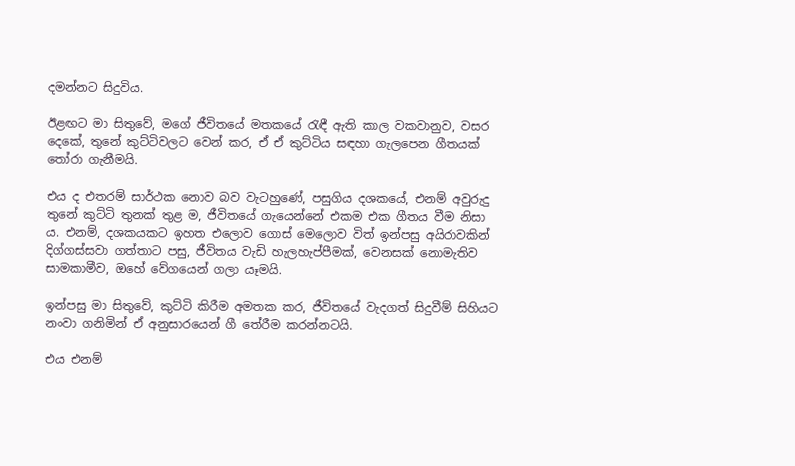දමන්නට සිදුවිය.

ඊළඟට මා සිතුවේ, මගේ ජීවිතයේ මතකයේ රැඳී ඇති කාල වකවානුව, වසර දෙකේ, තුනේ කුට්ටිවලට වෙන් කර, ඒ ඒ කුට්ටිය සඳහා ගැලපෙන ගීතයක් තෝරා ගැනීමයි.

එය ද එතරම් සාර්ථක නොව බව වැටහුණේ, පසුගිය දශකයේ, එනම් අවුරුදු තුනේ කුට්ටි තුනක් තුළ ම, ජීවිතයේ ගැයෙන්නේ එකම එක ගීතය වීම නිසා ය. එනම්, දශකයකට ඉහත එලොව ගොස් මෙලොව විත් ඉන්පසු අයිරාවකින් දිග්ගස්සවා ගත්තාට පසු, ජීවිතය වැඩි හැලහැප්පීමක්, වෙනසක් නොමැතිව සාමකාමීව, ඔහේ වේගයෙන් ගලා යෑමයි.

ඉන්පසු මා සිතුවේ, කුට්ටි කිරීම අමතක කර, ජීවිතයේ වැදගත් සිදුවීම් සිහියට නංවා ගනිමින් ඒ අනුසාරයෙන් ගී තේරීම කරන්නටයි.

එය එනම්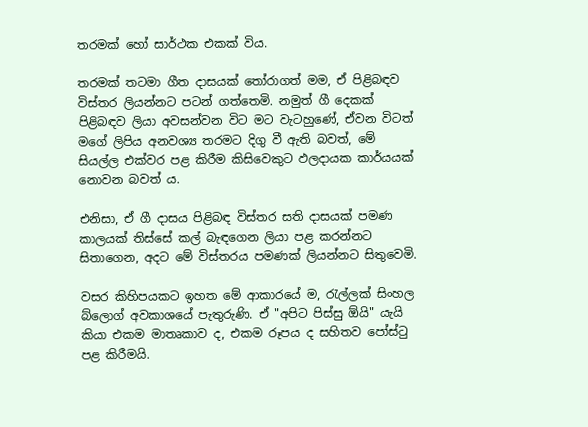තරමක් හෝ සාර්ථක එකක් විය.

තරමක් තටමා ගීත දාසයක් තෝරාගත් මම, ඒ පිළිබඳව විස්තර ලියන්නට පටන් ගත්තෙමි. නමුත් ගී දෙකක් පිළිබඳව ලියා අවසන්වන විට මට වැටහුණේ, ඒවන විටත් මගේ ලිපිය අනවශ්‍ය තරමට දිගු වී ඇති බවත්, මේ සියල්ල එක්වර පළ කිරීම කිසිවෙකුට ඵලදායක කාර්යයක් නොවන බවත් ය.

එනිසා, ඒ ගී දාසය පිළිබඳ විස්තර සති දාසයක් පමණ කාලයක් තිස්සේ කල් බැඳගෙන ලියා පළ කරන්නට සිතාගෙන, අදට මේ විස්තරය පමණක් ලියන්නට සිතුවෙමි.

වසර කිහිපයකට ඉහත මේ ආකාරයේ ම, රැල්ලක් සිංහල බ්ලොග් අවකාශයේ පැතුරුණි. ඒ "අපිට පිස්සු ඕයි" යැයි කියා එකම මාතෘකාව ද, එකම රූපය ද සහිතව පෝස්ටු පළ කිරීමයි.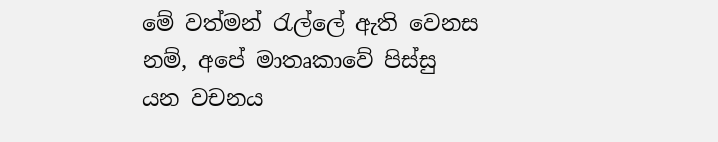මේ වත්මන් රැල්ලේ ඇති වෙනස නම්, අපේ මාතෘකාවේ පිස්සු යන වචනය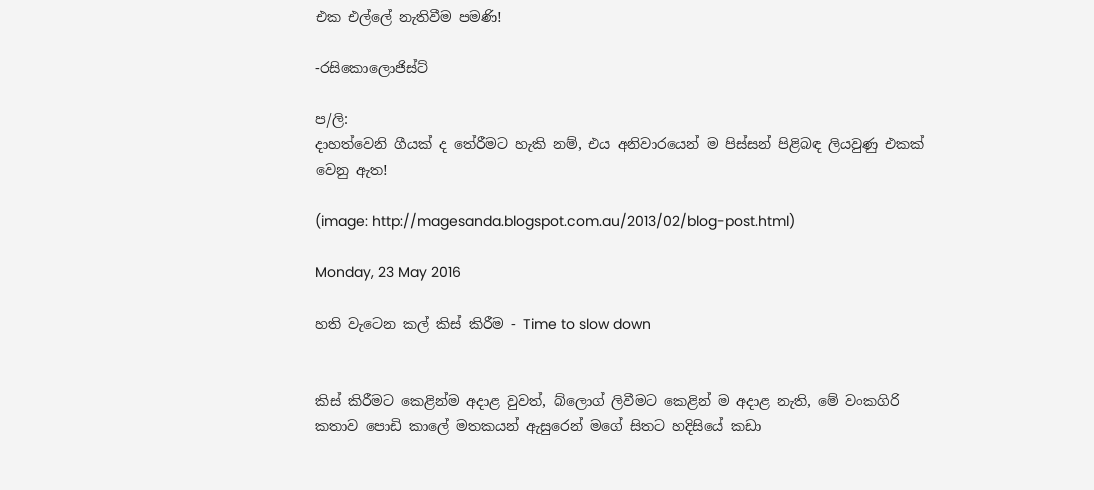එක එල්ලේ නැතිවීම පමණි!

-රසිකොලොජිස්ට්

ප/ලි:
දාහත්වෙනි ගීයක් ද තේරීමට හැකි නම්, එය අනිවාරයෙන් ම පිස්සන් පිළිබඳ ලියවුණු එකක් වෙනු ඇත!

(image: http://magesanda.blogspot.com.au/2013/02/blog-post.html)

Monday, 23 May 2016

හති වැටෙන කල් කිස් කිරීම - Time to slow down


කිස් කිරීමට කෙළින්ම අදාළ වුවත්, බ්ලොග් ලිවීමට කෙළින් ම අදාළ නැති, මේ වංකගිරි කතාව පොඩි කාලේ මතකයන් ඇසුරෙන් මගේ සිතට හදිසියේ කඩා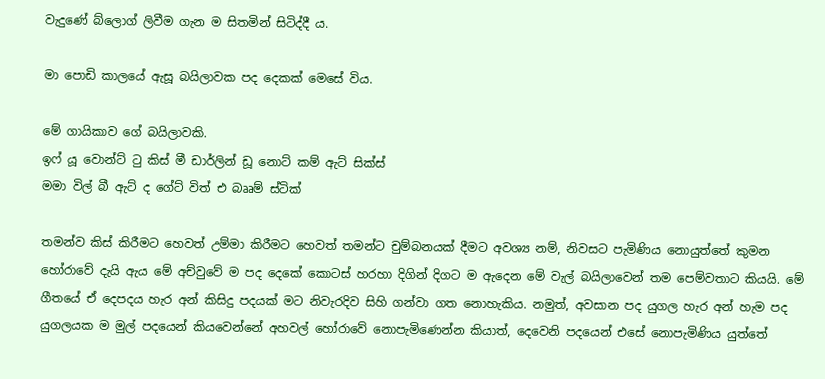වැදුණේ බ්ලොග් ලිවීම ගැන ම සිතමින් සිටිද්දී ය.

මා පොඩි කාලයේ ඇසූ බයිලාවක පද දෙකක් මෙසේ විය.

මේ ගායිකාව ගේ බයිලාවකි.
ඉෆ් යූ වොන්ට් ටු කිස් මී ඩාර්ලින් ඩූ නොට් කම් ඇට් සික්ස්
මමා විල් බී ඇට් ද ගේට් විත් එ බෲම් ස්ටික්

තමන්ව කිස් කිරීමට හෙවත් උම්මා කිරීමට හෙවත් තමන්ට චුම්බනයක් දීමට අවශ්‍ය නම්, නිවසට පැමිණිය නොයුත්තේ කුමන හෝරාවේ දැයි ඇය මේ අච්වුවේ ම පද දෙකේ කොටස් හරහා දිගින් දිගට ම ඇදෙන මේ වැල් බයිලාවෙන් තම පෙම්වතාට කියයි. මේ ගීතයේ ඒ දෙපදය හැර අන් කිසිදු පදයක් මට නිවැරදිව සිහි ගන්වා ගත නොහැකිය. නමුත්, අවසාන පද යුගල හැර අන් හැම පද යුගලයක ම මුල් පදයෙන් කියවෙන්නේ අහවල් හෝරාවේ නොපැමිණෙන්න කියාත්, දෙවෙනි පදයෙන් එසේ නොපැමිණිය යුත්තේ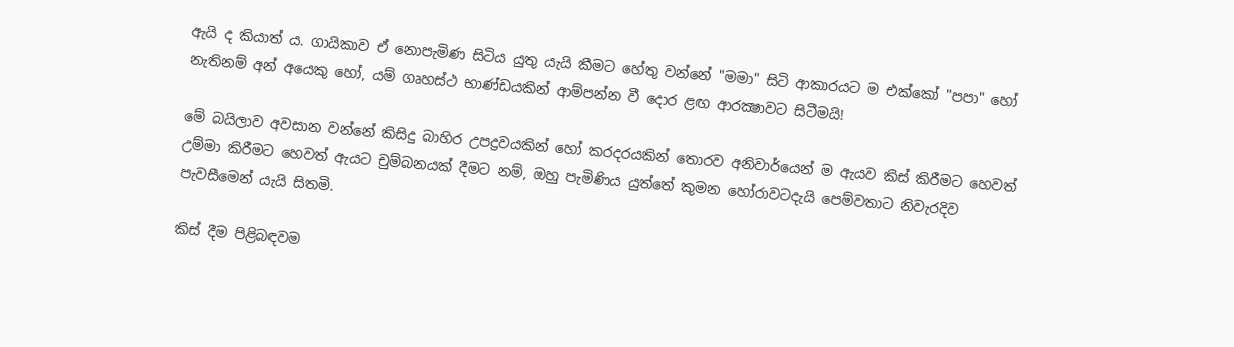ඇයි ද කියාත් ය. ගායිකාව ඒ නොපැමිණ සිටිය යුතු යැයි කීමට හේතු වන්නේ "මමා" සිටි ආකාරයට ම එක්කෝ "පපා" හෝ නැතිනම් අන් අයෙකු හෝ, යම් ගෘහස්ථ භාණ්ඩයකින් ආම්පන්න වී දොර ළඟ ආරක්‍ෂාවට සිටීමයි!

මේ බයිලාව අවසාන වන්නේ කිසිදු බාහිර උපද්‍රවයකින් හෝ කරදරයකින් තොරව අනිවාර්යෙන් ම ඇයව කිස් කිරීමට හෙවත් උම්මා කිරීමට හෙවත් ඇයට චුම්බනයක් දීමට නම්, ඔහු පැමිණිය යුත්තේ කුමන හෝරාවටදැයි පෙම්වතාට නිවැරදිව පැවසීමෙන් යැයි සිතමි.

කිස් දීම පිළිබඳවම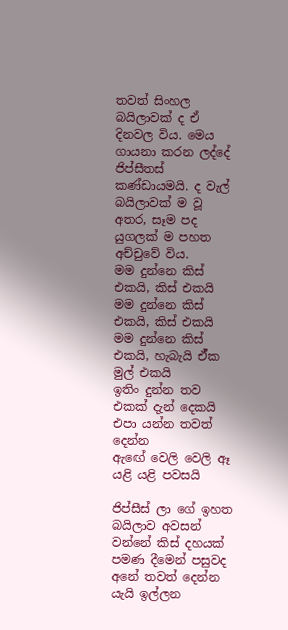තවත් සිංහල බයිලාවක් ද ඒ දිනවල විය. මෙය ගායනා කරන ලද්දේ ජිප්සීතස් කණ්ඩායමයි. ද වැල් බයිලාවක් ම වූ අතර, සෑම පද යුගලක් ම පහත අච්චුවේ විය.
මම දුන්නෙ කිස් එකයි, කිස් එකයි
මම දුන්නෙ කිස් එකයි, කිස් එකයි
මම දුන්නෙ කිස් එකයි, හැබැයි ඒ්ක මුල් එකයි
ඉතිං දුන්න තව එකක් දැන් දෙකයි
එපා යන්න තවත් දෙන්න
ඇඟේ වෙලි වෙලි ඈ යළි යළි පවසයි

ජිප්සීස් ලා ගේ ඉහත බයිලාව අවසන් වන්නේ කිස් දහයක් පමණ දීමෙන් පසුවද අනේ තවත් දෙන්න යැයි ඉල්ලන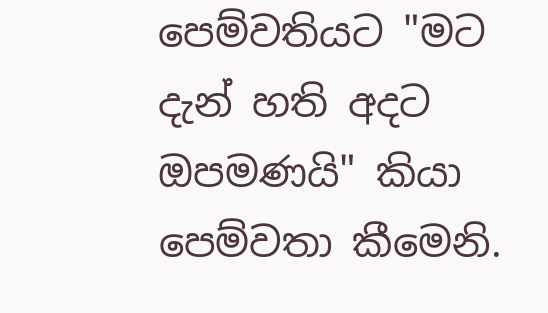පෙම්වතියට "මට දැන් හති අදට ඔපමණයි" කියා පෙම්වතා කීමෙනි.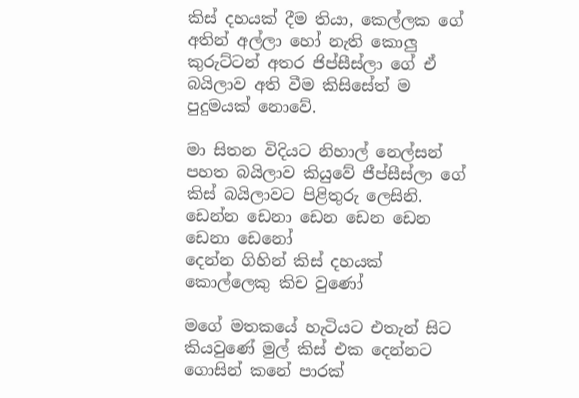කිස් දහයක් දීම තියා, කෙල්ලක ගේ අතින් අල්ලා හෝ නැති කොලු කුරුට්ටන් අතර ජිප්සීස්ලා ගේ ඒ බයිලාව අති වීම කිසිසේත් ම පුදුමයක් නොවේ.

මා සිතන විදියට නිහාල් නෙල්සන් පහත බයිලාව කියුවේ ජීප්සීස්ලා ගේ කිස් බයිලාවට පිළිතුරු ලෙසිනි.
ඩෙන්න ඩෙනා ඩෙන ඩෙන ඩෙන ඩෙනා ඩෙනෝ
දෙන්න ගිහින් කිස් දහයක් කොල්ලෙකු කිච වුණෝ

මගේ මතකයේ හැටියට එතැන් සිට කියවුණේ මුල් කිස් එක දෙන්නට ගොසින් කනේ පාරක්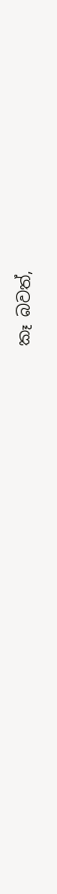කෑ බවත්,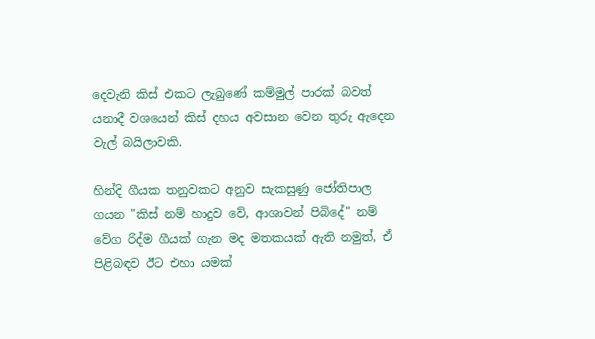දෙවැනි කිස් එකට ලැබුණේ කම්මුල් පාරක් බවත් යනාදී වශයෙන් කිස් දහය අවසාන වෙන තුරු ඇදෙන වැල් බයිලාවකි.

හින්දි ගීයක තනුවකට අනුව සැකසුණු ජෝතිපාල ගයන "කිස් නම් හාදුව වේ, ආශාවන් පිබිදේ" නම් වේග රිද්ම ගීයක් ගැන මද මතකයක් ඇති නමුත්, ඒ පිළිබඳව ඊට එහා යමක්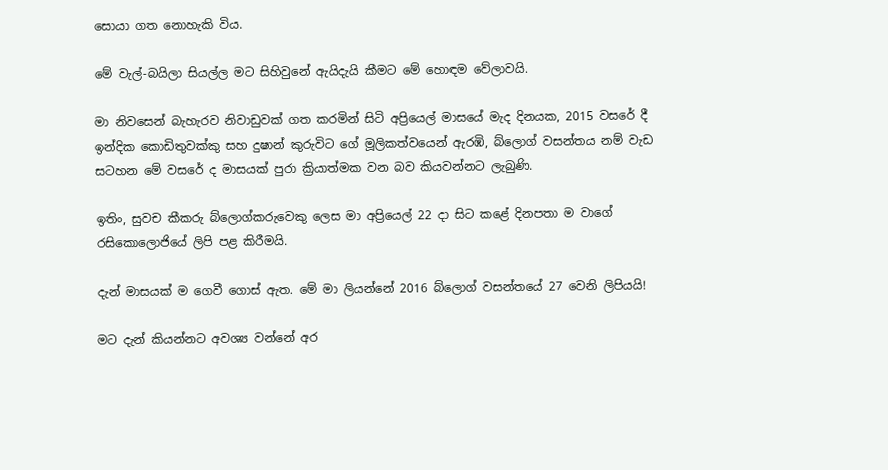සොයා ගත නොහැකි විය.

මේ වැල්-බයිලා සියල්ල මට සිහිවුනේ ඇයිදැයි කීමට මේ හොඳම වේලාවයි.

මා නිවසෙන් බැහැරව නිවාඩුවක් ගත කරමින් සිටි අප්‍රියෙල් මාසයේ මැද දිනයක, 2015 වසරේ දී ඉන්දික කොඩිතුවක්කු සහ දුෂාන් කුරුවිට ගේ මූලිකත්වයෙන් ඇරඹි, බ්ලොග් වසන්තය නම් වැඩ සටහන මේ වසරේ ද මාසයක් පුරා ක්‍රියාත්මක වන බව කියවන්නට ලැබුණි.

ඉතිං, සුවච කීකරු බ්ලොග්කරුවෙකු ලෙස මා අප්‍රියෙල් 22 දා සිට කළේ දිනපතා ම වාගේ රසිකොලොජියේ ලිපි පළ කිරීමයි.

දැන් මාසයක් ම ගෙවී ගොස් ඇත. මේ මා ලියන්නේ 2016 බ්ලොග් වසන්තයේ 27 වෙනි ලිපියයි!

මට දැන් කියන්නට අවශ්‍ය වන්නේ අර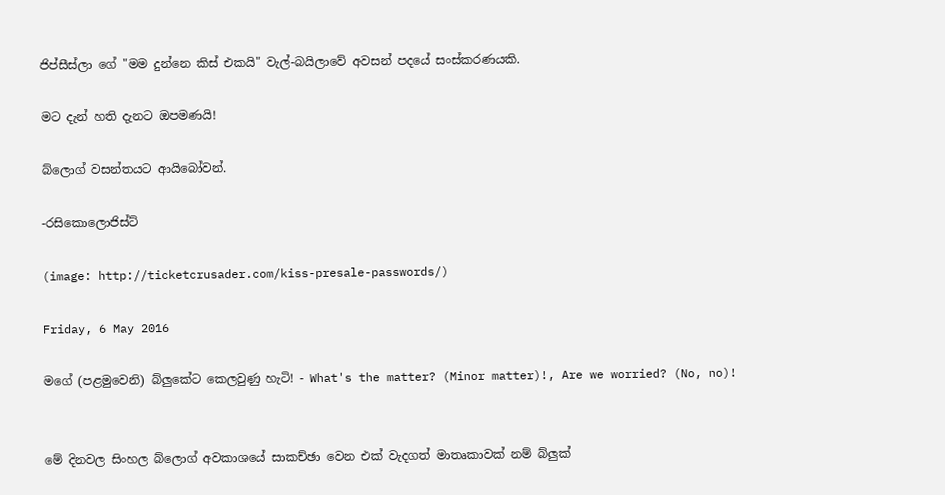ජිප්සීස්ලා ගේ "මම දුන්නෙ කිස් එකයි" වැල්-බයිලාවේ අවසන් පදයේ සංස්කරණයකි.

මට දැන් හති දැනට ඔපමණයි!

බ්ලොග් වසන්තයට ආයිබෝවන්.

-රසිකොලොජිස්ට්

(image: http://ticketcrusader.com/kiss-presale-passwords/)

Friday, 6 May 2016

මගේ (පළමුවෙනි) බ්ලුකේට කෙලවුණු හැටි! - What's the matter? (Minor matter)!, Are we worried? (No, no)!


මේ දිනවල සිංහල බ්ලොග් අවකාශයේ සාකච්ඡා වෙන එක් වැදගත් මාතෘකාවක් නම් බ්ලුක්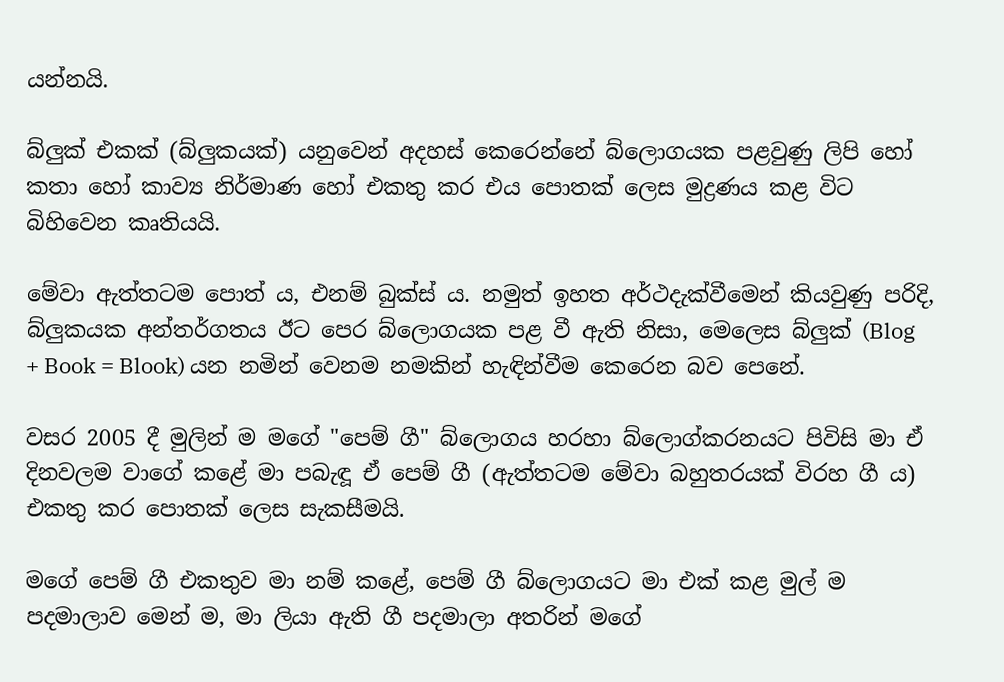යන්නයි.

බ්ලුක් එකක් (බ්ලුකයක්) යනුවෙන් අදහස් කෙරෙන්නේ බ්ලොගයක පළවුණු ලිපි හෝ කතා හෝ කාව්‍ය නිර්මාණ හෝ එකතු කර එය පොතක් ලෙස මුද්‍රණය කළ විට බිහිවෙන කෘතියයි.

මේවා ඇත්තටම පොත් ය, එනම් බුක්ස් ය. නමුත් ඉහත අර්ථදැක්වීමෙන් කියවුණු පරිදි, බ්ලුකයක අන්තර්ගතය ඊට පෙර බ්ලොගයක පළ වී ඇති නිසා, මෙලෙස බ්ලුක් (Blog + Book = Blook) යන නමින් වෙනම නමකින් හැඳින්වීම කෙරෙන බව පෙනේ.

වසර 2005 දී මුලින් ම මගේ "පෙම් ගී" බ්ලොගය හරහා බ්ලොග්කරනයට පිවිසි මා ඒ දිනවලම වාගේ කළේ මා පබැඳූ ඒ පෙම් ගී (ඇත්තටම මේවා බහුතරයක් විරහ ගී ය) එකතු කර පොතක් ලෙස සැකසීමයි.

මගේ පෙම් ගී එකතුව මා නම් කළේ, පෙම් ගී බ්ලොගයට මා එක් කළ මුල් ම පදමාලාව මෙන් ම, මා ලියා ඇති ගී පදමාලා අතරින් මගේ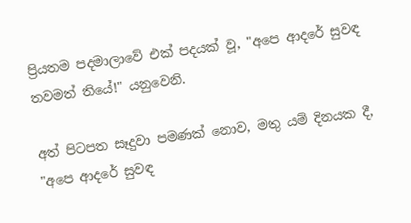ප්‍රියතම පදමාලාවේ එක් පදයක් වූ, "අපෙ ආදරේ සුවඳ තවමත් තියේ!" යනුවෙනි.

අත් පිටපත සෑදුවා පමණක් නොව, මතු යම් දිනයක දී, "අපෙ ආදරේ සුවඳ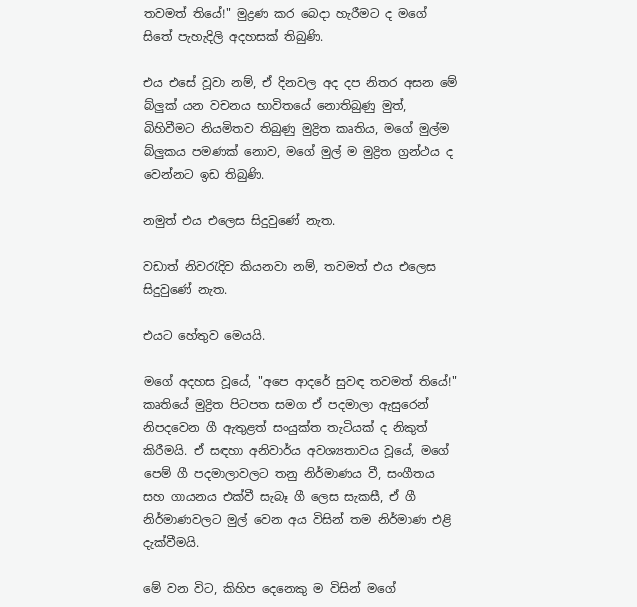තවමත් තියේ!" මුද්‍රණ කර බෙදා හැරීමට ද මගේ සිතේ පැහැදිලි අදහසක් තිබුණි.

එය එසේ වූවා නම්, ඒ දිනවල අද දප නිතර අසන මේ බ්ලුක් යන වචනය භාවිතයේ නොතිබුණු මුත්, බිහිවීමට නියමිතව තිබුණු මුද්‍රිත කෘතිය, මගේ මුල්ම බ්ලුකය පමණක් නොව, මගේ මුල් ම මුද්‍රිත ග්‍රන්ථය ද වෙන්නට ඉඩ තිබුණි.

නමුත් එය එලෙස සිදුවුණේ නැත.

වඩාත් නිවරැදිව කියනවා නම්, තවමත් එය එලෙස සිදුවුණේ නැත.

එයට හේතුව මෙයයි.

මගේ අදහස වූයේ, "අපෙ ආදරේ සුවඳ තවමත් තියේ!" කෘතියේ මුද්‍රිත පිටපත සමග ඒ පදමාලා ඇසුරෙන් නිපදවෙන ගී ඇතුළත් සංයුක්ත තැටියක් ද නිකුත් කිරීමයි. ඒ සඳහා අනිවාර්ය අවශ්‍යතාවය වූයේ, මගේ පෙම් ගී පදමාලාවලට තනු නිර්මාණය වී, සංගීතය සහ ගායනය එක්වී සැබෑ ගී ලෙස සැකසී, ඒ ගී නිර්මාණවලට මුල් වෙන අය විසින් තම නිර්මාණ එළි දැක්වීමයි.

මේ වන විට, කිහිප දෙනෙකු ම විසින් මගේ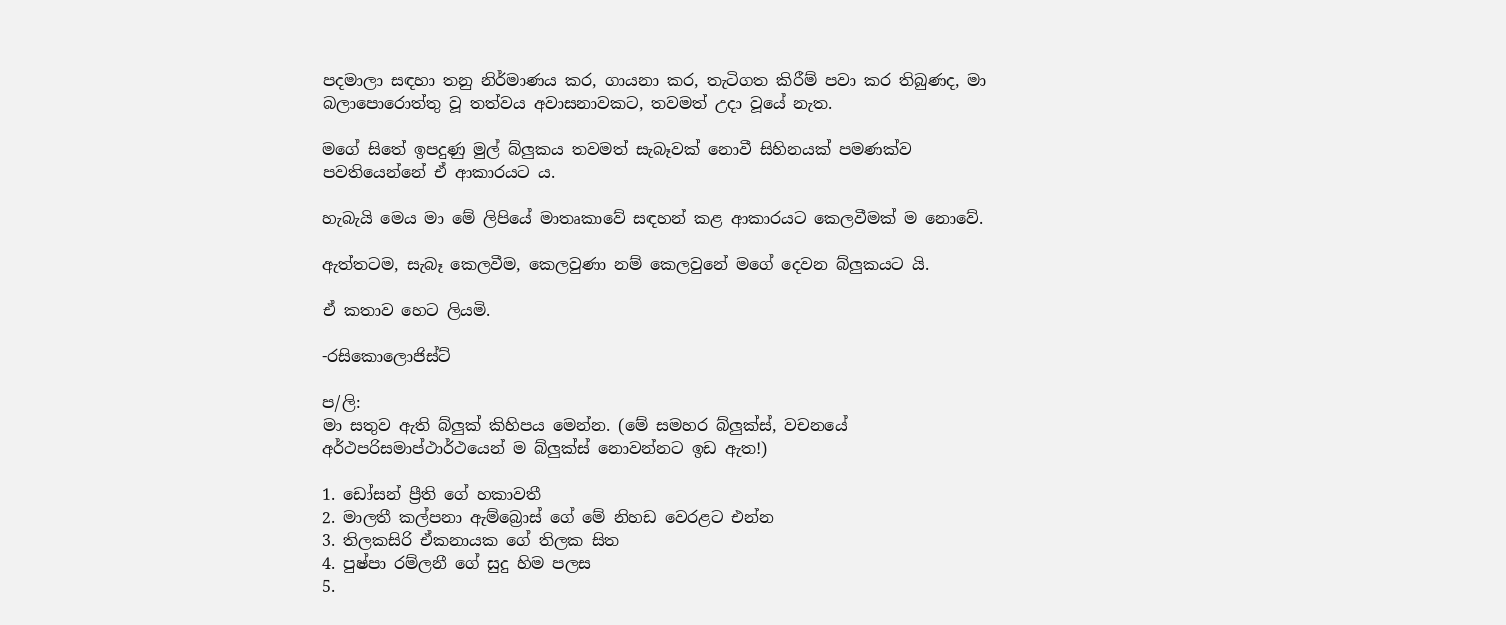පදමාලා සඳහා තනු නිර්මාණය කර, ගායනා කර, තැටිගත කිරීම් පවා කර තිබුණද, මා බලාපොරොත්තු වූ තත්වය අවාසනාවකට, තවමත් උදා වූයේ නැත.

මගේ සිතේ ඉපදුණු මුල් බ්ලුකය තවමත් සැබෑවක් නොවී සිහිනයක් පමණක්ව පවතියෙන්නේ ඒ ආකාරයට ය.

හැබැයි මෙය මා මේ ලිපියේ මාතෘකාවේ සඳහන් කළ ආකාරයට කෙලවීමක් ම නොවේ.

ඇත්තටම, සැබෑ කෙලවීම, කෙලවුණා නම් කෙලවුනේ මගේ දෙවන බ්ලුකයට යි.

ඒ කතාව හෙට ලියමි.

-රසිකොලොජිස්ට්

ප/ලි:
මා සතුව ඇති බ්ලුක් කිහිපය මෙන්න. (මේ සමහර බ්ලුක්ස්, වචනයේ අර්ථපරිසමාප්ථාර්ථයෙන් ම බ්ලුක්ස් නොවන්නට ඉඩ ඇත!)

1. ඩෝසන් ප්‍රීති ගේ හකාවතී
2. මාලතී කල්පනා ඇම්බ්‍රොස් ගේ මේ නිහඩ වෙරළට එන්න
3. තිලකසිරි ඒකනායක ගේ තිලක සිත
4. පුෂ්පා රම්ලනී ගේ සුදු හිම පලස
5.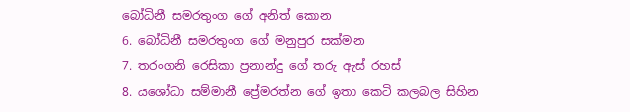බෝධිනී සමරතුංග ගේ අනිත් කොන
6. බෝධිනී සමරතුංග ගේ මනුපුර සක්මන
7. තරංගනි රෙසිකා ප්‍රනාන්දු ගේ තරු ඇස් රහස්
8. යශෝධා සම්මානී ප්‍රේමරත්න ගේ ඉතා කෙටි කලබල සිහින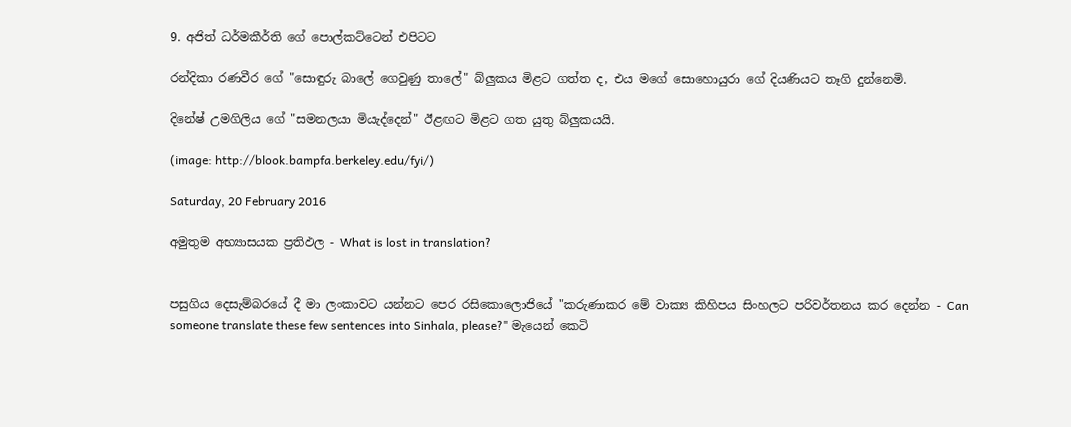9. අජිත් ධර්මකීර්ති ගේ පොල්කට්ටෙන් එපිටට

රන්දිකා රණවීර ගේ "සොඳුරු බාලේ ගෙවුණු තාලේ" බ්ලුකය මිළට ගත්ත ද, එය මගේ සොහොයුරා ගේ දියණියට තෑගි දුන්නෙමි.

දිනේෂ් උමගිලිය ගේ "සමනලයා මියැද්දෙන්" ඊළඟට මිළට ගත යුතු බ්ලුකයයි.

(image: http://blook.bampfa.berkeley.edu/fyi/)

Saturday, 20 February 2016

අමුතුම අභ්‍යාසයක ප්‍රතිඵල - What is lost in translation?


පසුගිය දෙසැම්බරයේ දී මා ලංකාවට යන්නට පෙර රසිකොලොජියේ "කරුණාකර මේ වාක්‍ය කිහිපය සිංහලට පරිවර්තනය කර දෙන්න - Can someone translate these few sentences into Sinhala, please?" මැයෙන් කෙටි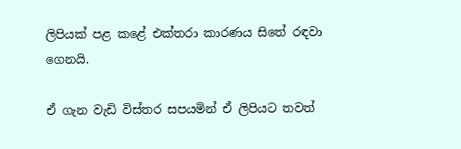ලිපියක් පළ කළේ එක්තරා කාරණය සිතේ රඳවා ගෙනයි.

ඒ ගැන වැඩි විස්තර සපයමින් ඒ ලිපියට තවත්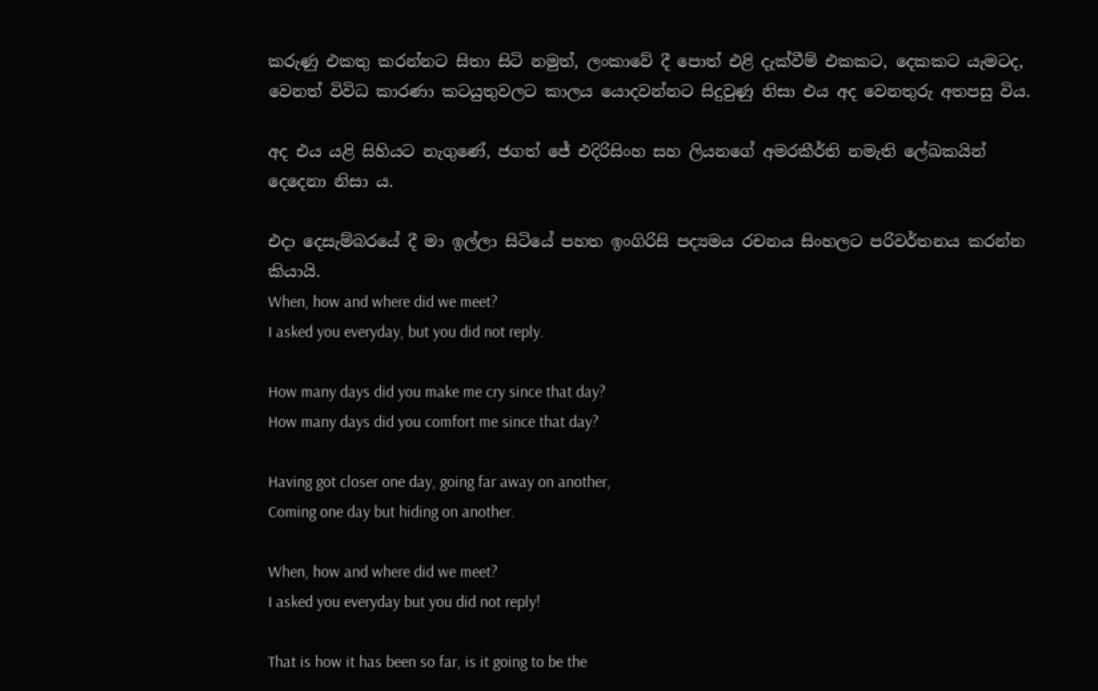කරුණු එකතු කරන්නට සිතා සිටි නමුත්, ලංකාවේ දී පොත් එළි දැක්වීම් එකකට, දෙකකට යැමටද, වෙනත් විවිධ කාරණා කටයුතුවලට කාලය යොදවන්නට සිදුවුණු නිසා එය අද වෙනතුරු අතපසු විය.

අද එය යළි සිහියට නැගුණේ, ජගත් ජේ එදිරිසිංහ සහ ලියනගේ අමරකීර්ති නමැති ලේඛකයින් දෙදෙනා නිසා ය.

එදා දෙසැම්බරයේ දී මා ඉල්ලා සිටියේ පහත ඉංගිරිසි පද්‍යමය රචනය සිංහලට පරිවර්තනය කරන්න කියායි.
When, how and where did we meet?
I asked you everyday, but you did not reply.

How many days did you make me cry since that day?
How many days did you comfort me since that day?

Having got closer one day, going far away on another,
Coming one day but hiding on another.

When, how and where did we meet?
I asked you everyday but you did not reply!

That is how it has been so far, is it going to be the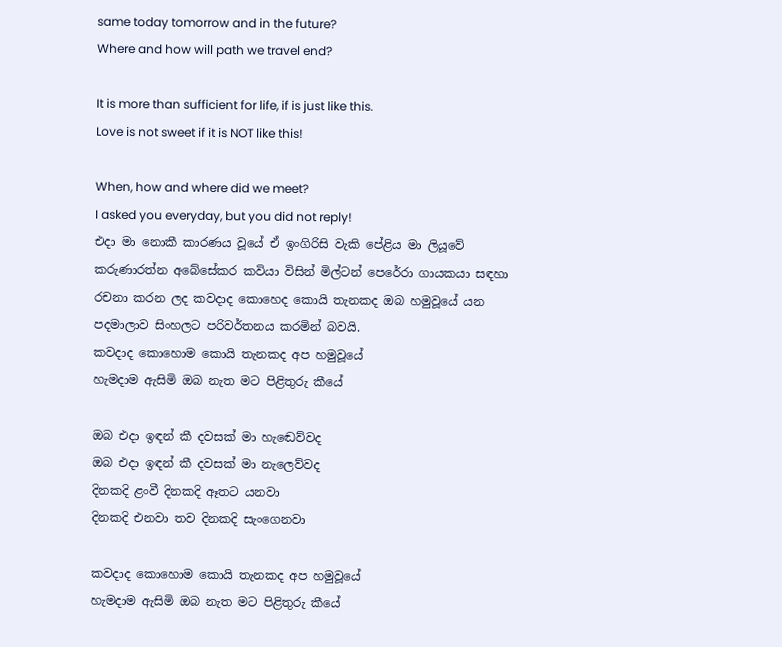same today tomorrow and in the future?
Where and how will path we travel end?

It is more than sufficient for life, if is just like this.
Love is not sweet if it is NOT like this!

When, how and where did we meet?
I asked you everyday, but you did not reply!
එදා මා නොකී කාරණය වූයේ ඒ ඉංගිරිසි වැකි පේළිය මා ලියූවේ කරුණාරත්න අබේසේකර කවියා විසින් මිල්ටන් පෙරේරා ගායකයා සඳහා රචනා කරන ලද කවදාද කොහෙද කොයි තැනකද ඔබ හමුවූයේ යන පදමාලාව සිංහලට පරිවර්තනය කරමින් බවයි.
කවදාද කොහොම කොයි තැනකද අප හමුවූයේ
හැමදාම ඇසිමි ඔබ නැත මට පිළිතුරු කීයේ

ඔබ එදා ඉඳන් කී දවසක් මා හැඬෙව්වද
ඔබ එදා ඉඳන් කී දවසක් මා නැලෙව්වද
දිනකදි ළංවී දිනකදි ඈතට යනවා
දිනකදි එනවා තව දිනකදි සැංගෙනවා

කවදාද කොහොම කොයි තැනකද අප හමුවූයේ
හැමදාම ඇසිමි ඔබ නැත මට පිළිතුරු කීයේ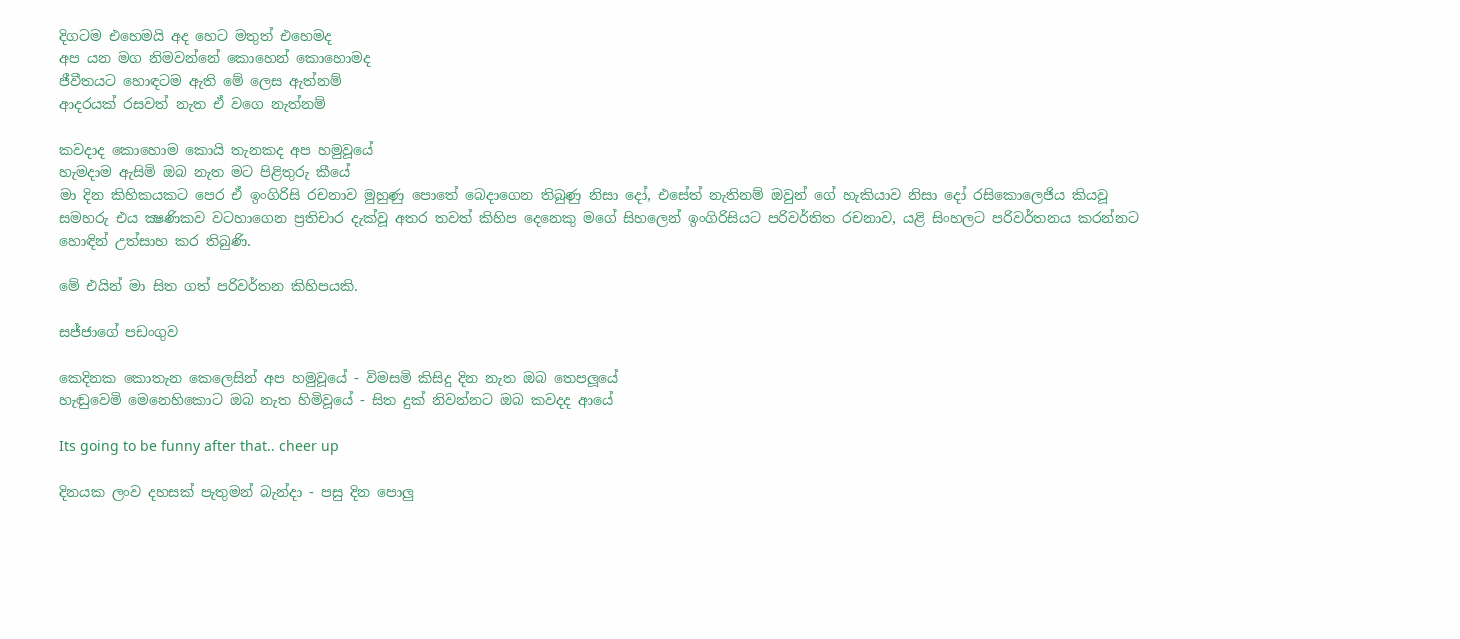දිගටම එහෙමයි අද හෙට මතුත් එහෙමද
අප යන මග නිමවන්නේ කොහෙන් කොහොමද
ජීවීතයට හොඳටම ඇති මේ ලෙස ඇත්නම්
ආදරයක් රසවත් නැත ඒ වගෙ නැත්නම්

කවදාද කොහොම කොයි තැනකද අප හමුවූයේ
හැමදාම ඇසිමි ඔබ නැත මට පිළිතුරු කීයේ
මා දින කිහිකයකට පෙර ඒ ඉංගිරිසි රචනාව මුහුණු පොතේ බෙදාගෙන තිබුණු නිසා දෝ, එසේත් නැතිනම් ඔවුන් ගේ හැකියාව නිසා දෝ රසිකොලෙජිය කියවූ සමහරු එය ක්‍ෂණිකව වටහාගෙන ප්‍රතිචාර දැක්වූ අතර තවත් කිහිප දෙනෙකු මගේ සිහලෙන් ඉංගිරිසියට පරිවර්තිත රචනාව, යළි සිංහලට පරිවර්තනය කරන්නට හොඳින් උත්සාහ කර තිබුණි.

මේ එයින් මා සිත ගත් පරිවර්තන කිහිපයකි.

සජ්ජාගේ පඩංගුව

කෙදිනක කොතැන කෙලෙසින් අප හමුවූයේ - විමසමි කිසිදු දින නැත ඔබ තෙපලූයේ
හැඬුවෙමි මෙනෙහිකොට ඔබ නැත හිමිවූයේ - සිත දුක් නිවන්නට ඔබ කවදද ආයේ

Its going to be funny after that.. cheer up

දිනයක ලංව දහසක් පැතුමන් බැන්දා - පසු දින පොලු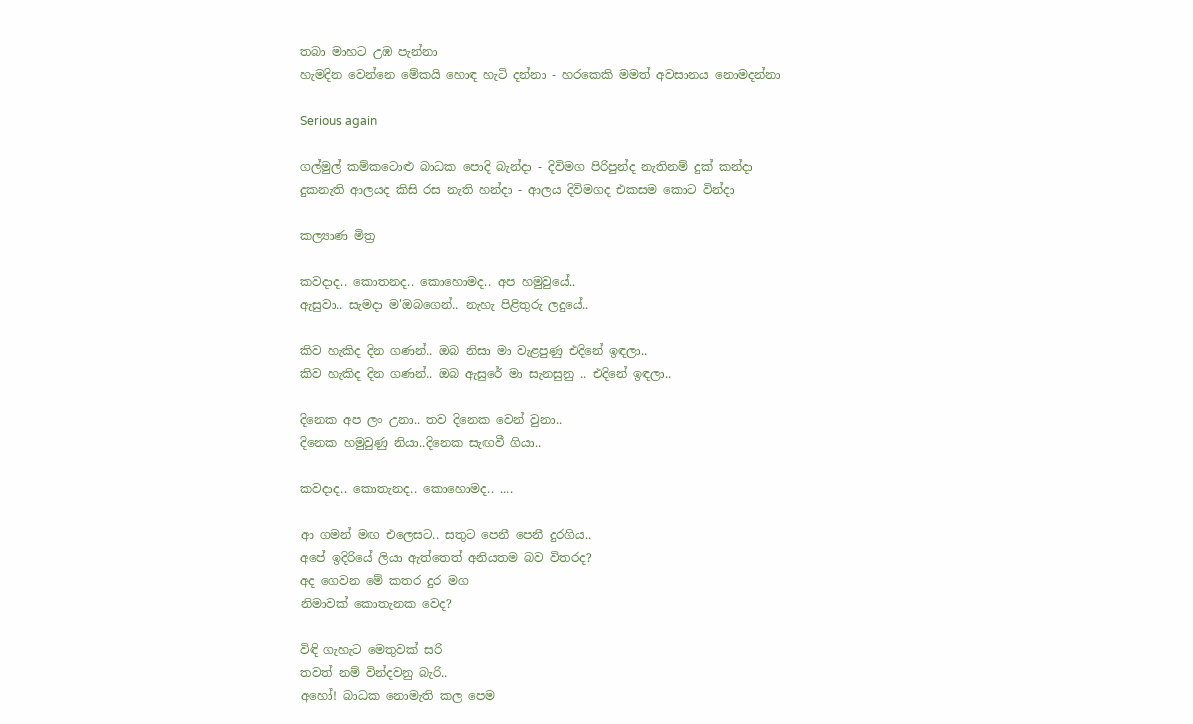තබා මාහට උඹ පැන්නා
හැමදින වෙන්නෙ මේකයි හොඳ හැටි දන්නා - හරකෙකි මමත් අවසානය නොමදන්නා

Serious again

ගල්මුල් කම්කටොළු බාධක පොදි බැන්දා - දිවිමග පිරිපුන්ද නැතිනම් දුක් කන්දා
දුකනැති ආලයද කිසි රස නැති හන්දා - ආලය දිවිමගද එකසම කොට වින්දා

කල්‍යාණ මිත්‍ර

කවදාද.. කොතනද.. කොහොමද.. අප හමුවුයේ..
ඇසුවා.. සැමදා ම'ඔබගෙන්.. නැහැ පිළිතුරු ලදුයේ..

කිව හැකිද දින ගණන්.. ඔබ නිසා මා වැළපුණු එදිනේ ඉඳලා..
කිව හැකිද දින ගණන්.. ඔබ ඇසුරේ මා සැනසුනු .. එදිනේ ඉඳලා..

දිනෙක අප ලං උනා.. තව දිනෙක වෙන් වුනා..
දිනෙක හමුවුණු නියා..දිනෙක සැඟවී ගියා..

කවදාද.. කොතැනද.. කොහොමද.. ....

ආ ගමන් මඟ එලෙසට.. සතුට පෙනී පෙනී දුරගිය..
අපේ ඉදිරියේ ලියා ඇත්තෙත් අනියතම බව විතරද?
අද ගෙවන මේ කතර දුර මග
නිමාවක් කොතැනක වෙද?

විඳි ගැහැට මෙතුවක් සරි
තවත් නම් වින්දවනු බැරි..
අහෝ! බාධක නොමැති කල පෙම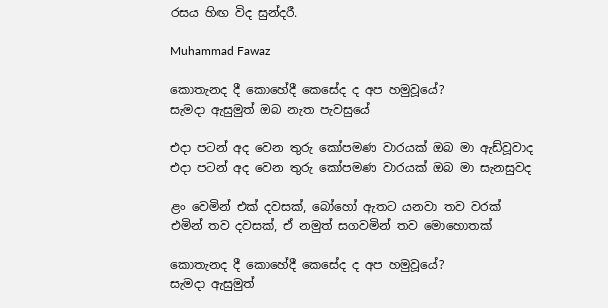රසය හිඟ විද සුන්දරී.

Muhammad Fawaz

කොතැනද දී කොහේදී කෙසේද ද අප හමුවූයේ?
සැමදා ඇසුමුත් ඔබ නැත පැවසුයේ

එදා පටන් අද වෙන තුරු කෝපමණ වාරයක් ඔබ මා ඇඩ්වූවාද
එදා පටන් අද වෙන තුරු කෝපමණ වාරයක් ඔබ මා සැනසුවද

ළං වෙමින් එක් දවසක්, බෝහෝ ඇතට යනවා තව වරක්
එමින් තව දවසක්, ඒ නමුත් සගවමින් තව මොහොතක්

කොතැනද දී කොහේදී කෙසේද ද අප හමුවූයේ?
සැමදා ඇසුමුත්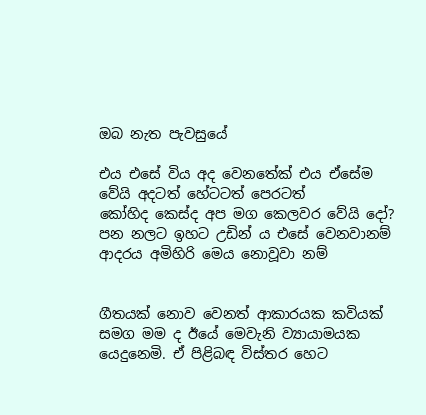ඔබ නැත පැවසුයේ

එය එසේ විය අද වෙනතේක් එය ඒසේම වේයි අදටත් හේටටත් පෙරටත්
කෝහිද කෙස්ද අප මග කෙලවර වේයි දෝ?
පන නලට ඉහට උඩින් ය එසේ වෙනවානම්
ආදරය අමිහිරි මෙය නොවූවා නම්


ගීතයක් නොව වෙනත් ආකාරයක කවියක් සමග මම ද ඊයේ මෙවැනි ව්‍යායාමයක යෙදුනෙමි. ඒ පිළිබඳ විස්තර හෙට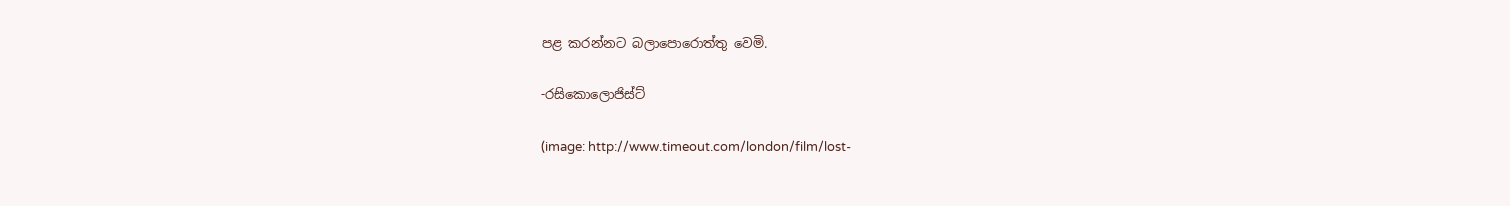පළ කරන්නට බලාපොරොත්තු වෙමි.

-රසිකොලොජිස්ට්

(image: http://www.timeout.com/london/film/lost-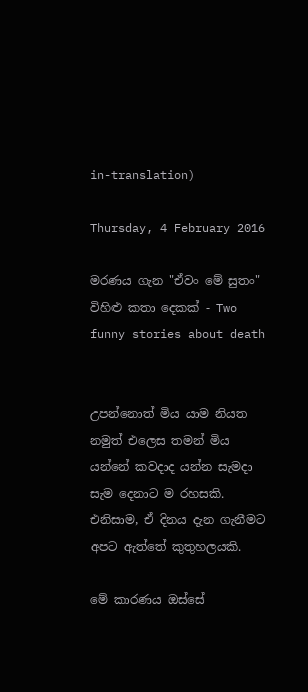in-translation)

Thursday, 4 February 2016

මරණය ගැන "ඒවං මේ සුතං" විහිළු කතා දෙකක් - Two funny stories about death


උපන්නොත් මිය යාම නියත නමුත් එලෙස තමන් මිය යන්නේ කවදාද යන්න සැමදා සැම දෙනාට ම රහසකි. එනිසාම, ඒ දිනය දැන ගැනීමට අපට ඇත්තේ කුතුහලයකි.

මේ කාරණය ඔස්සේ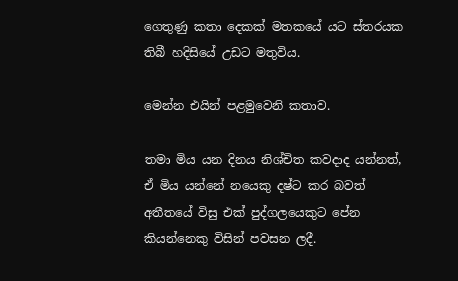ගෙතුණු කතා දෙකක් මතකයේ යට ස්තරයක තිබී හදිසියේ උඩට මතුවිය.

මෙන්න එයින් පළමුවෙනි කතාව.

තමා මිය යන දිනය නිශ්චිත කවදාද යන්නත්, ඒ මිය යන්නේ නයෙකු දෂ්ට කර බවත් අතීතයේ විසු එක් පුද්ගලයෙකුට පේන කියන්නෙකු විසින් පවසන ලදී.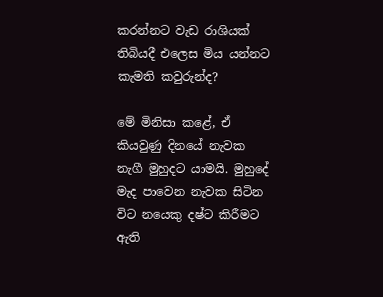කරන්නට වැඩ රාශියක් තිබියදී එලෙස මිය යන්නට කැමති කවුරුන්ද?

මේ මිනිසා කළේ, ඒ කියවුණු දිනයේ නැවක නැගී මුහුදට යාමයි. මුහුදේ මැද පාවෙන නැවක සිටින විට නයෙකු දෂ්ට කිරීමට ඇති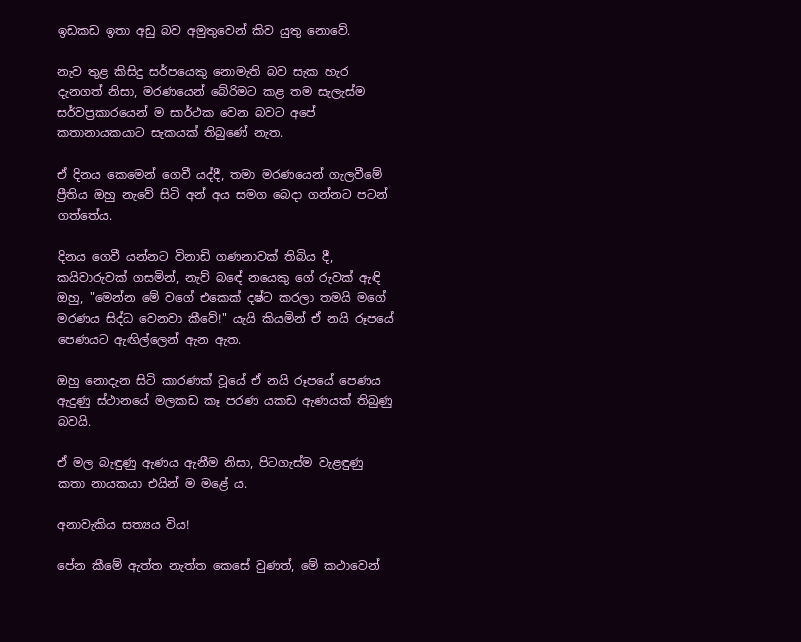ඉඩකඩ ඉතා අඩු බව අමුතුවෙන් කිව යුතු නොවේ.

නැව තුළ කිසිදු සර්පයෙකු නොමැති බව සැක හැර දැනගත් නිසා, මරණයෙන් බේරිමට කළ තම සැලැස්ම සර්වප්‍රකාරයෙන් ම සාර්ථක වෙන බවට අපේ කතානායකයාට සැකයක් තිබුණේ නැත.

ඒ දිනය කෙමෙන් ගෙවී යද්දී, තමා මරණයෙන් ගැලවීමේ ප්‍රීතිය ඔහු නැවේ සිටි අන් අය සමග බෙදා ගන්නට පටන් ගත්තේය.

දිනය ගෙවී යන්නට විනාඩි ගණනාවක් තිබිය දී, කයිවාරුවක් ගසමින්, නැව් බඳේ නයෙකු ගේ රුවක් ඇඳි ඔහු, "මෙන්න මේ වගේ එකෙක් දෂ්ට කරලා තමයි මගේ මරණය සිද්ධ වෙනවා කීවේ!" යැයි කියමින් ඒ නයි රූපයේ පෙණයට ඇඟිල්ලෙන් ඇන ඇත.

ඔහු නොදැන සිටි කාරණක් වූයේ ඒ නයි රූපයේ පෙණය ඇදුණු ස්ථානයේ මලකඩ කෑ පරණ යකඩ ඇණයක් තිබුණු බවයි.

ඒ මල බැඳුණු ඇණය ඇනීම නිසා, පිටගැස්ම වැළඳුණු කතා නායකයා එයින් ම මළේ ය.

අනාවැකිය සත්‍යය විය!

පේන කීමේ ඇත්ත නැත්ත කෙසේ වුණත්, මේ කථාවෙන්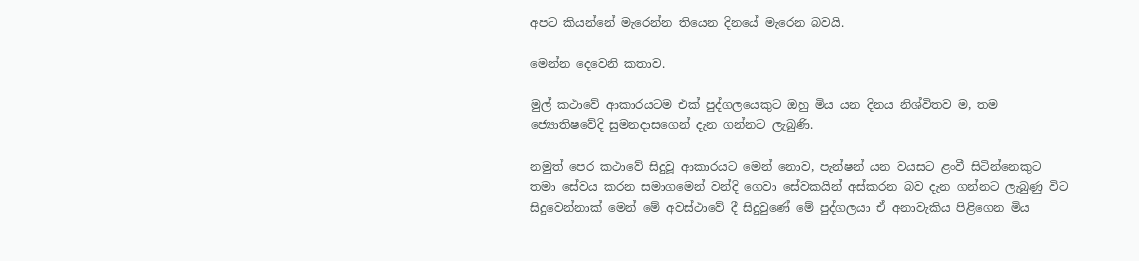අපට කියන්නේ මැරෙන්න තියෙන දිනයේ මැරෙන බවයි.

මෙන්න දෙවෙනි කතාව.

මුල් කථාවේ ආකාරයටම එක් පුද්ගලයෙකුට ඔහු මිය යන දිනය නිශ්විතව ම, තම ජ්‍යොතිෂවේදි සුමනදාසගෙන් දැන ගන්නට ලැබුණි.

නමුත් පෙර කථාවේ සිදුවූ ආකාරයට මෙන් නොව, පැන්ෂන් යන වයසට ළංවී සිටින්නෙකුට තමා සේවය කරන සමාගමෙන් වන්දි ගෙවා සේවකයින් අස්කරන බව දැන ගන්නට ලැබුණු විට සිදුවෙන්නාක් මෙන් මේ අවස්ථාවේ දී සිදුවුණේ මේ පුද්ගලයා ඒ අනාවැකිය පිළිගෙන මිය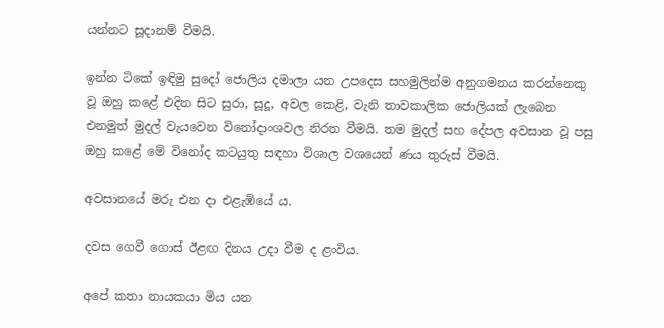යන්නට සූදානම් වීමයි.

ඉන්න ටිකේ ඉඳිමු සුදෝ ජොලිය දමාලා යන උපදෙස සහමුලින්ම අනුගමනය කරන්නෙකු වූ ඔහු කළේ එදින සිට සුරා, සූදූ, අවල කෙළි, වැනි තාවකාලික ජොලියක් ලැබෙන එනමුත් මුදල් වැයවෙන විනෝදාංශවල නිරත වීමයි. තම මුදල් සහ දේපල අවසාන වූ පසු ඔහු කළේ මේ විනෝද කටයුතු සඳහා විශාල වශයෙන් ණය තුරුස් වීමයි.

අවසානයේ මරු එන දා එළැඹියේ ය.

දවස ගෙවී ගොස් ඊළඟ දිනය උදා වීම ද ළංවිය.

අපේ කතා නායකයා මිය යන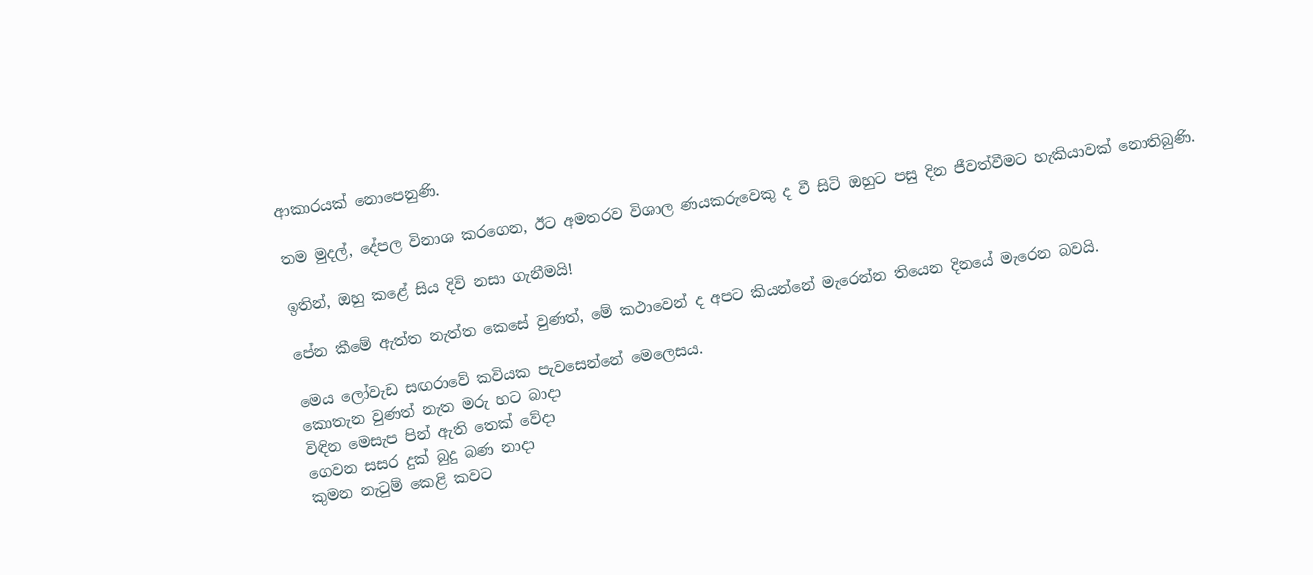ආකාරයක් නොපෙනුණි.

තම මුදල්, දේපල විනාශ කරගෙන, ඊට අමතරව විශාල ණයකරුවෙකු ද වී සිටි ඔහුට පසු දින ජීවත්වීමට හැකියාවක් නොතිබුණි.

ඉතින්, ඔහු කළේ සිය දිවි නසා ගැනීමයි!

පේන කීමේ ඇත්ත නැත්ත කෙසේ වුණත්, මේ කථාවෙන් ද අපට කියන්නේ මැරෙන්න තියෙන දිනයේ මැරෙන බවයි.

මෙය ලෝවැඩ සඟරාවේ කවියක පැවසෙන්නේ මෙලෙසය.
කොතැන වුණත් නැත මරු හට බාදා
විඳින මෙසැප පින් ඇති තෙක් වේදා
ගෙවන සසර දුක් බුදු බණ නාදා
කුමන නැටුම් කෙළි කවට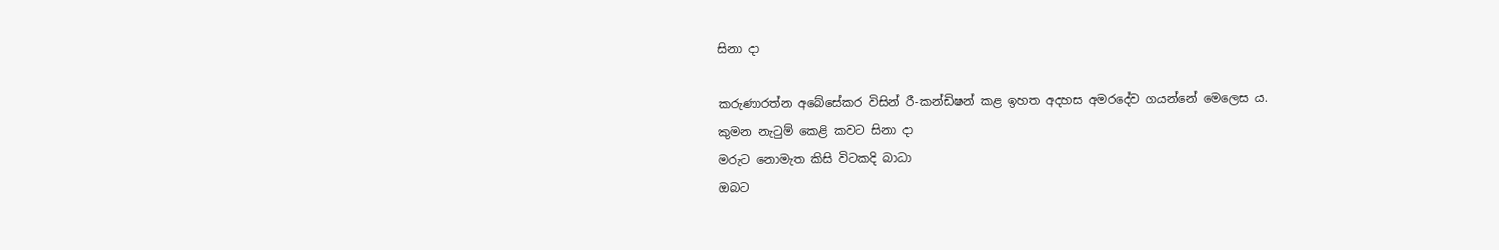සිනා දා

කරුණාරත්න අබේසේකර විසින් රී-කන්ඩිෂන් කළ ඉහත අදහස අමරදේව ගයන්නේ මෙලෙස ය.
කුමන නැටුම් කෙළි කවට සිනා දා
මරුට නොමැත කිසි විටකදි බාධා
ඔබට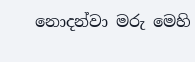නොදන්වා මරු මෙහි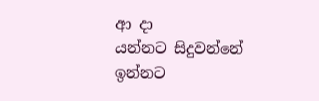ආ දා
යන්නට සිදුවන්නේ
ඉන්නට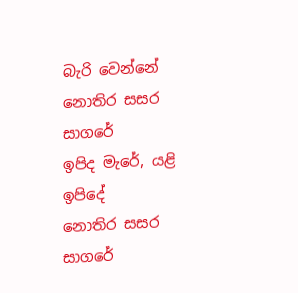බැරි වෙන්නේ
නොතිර සසර සාගරේ
ඉපිද මැරේ, යළි ඉපිදේ
නොතිර සසර සාගරේ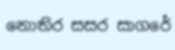නොතිර සසර සාගරේ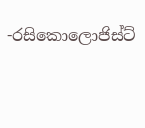-රසිකොලොජිස්ට්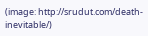(image: http://srudut.com/death-inevitable/)